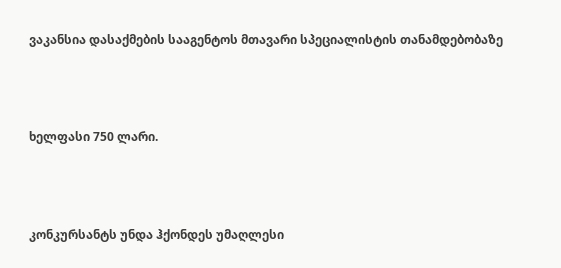ვაკანსია დასაქმების სააგენტოს მთავარი სპეციალისტის თანამდებობაზე



ხელფასი 750 ლარი.



კონკურსანტს უნდა ჰქონდეს უმაღლესი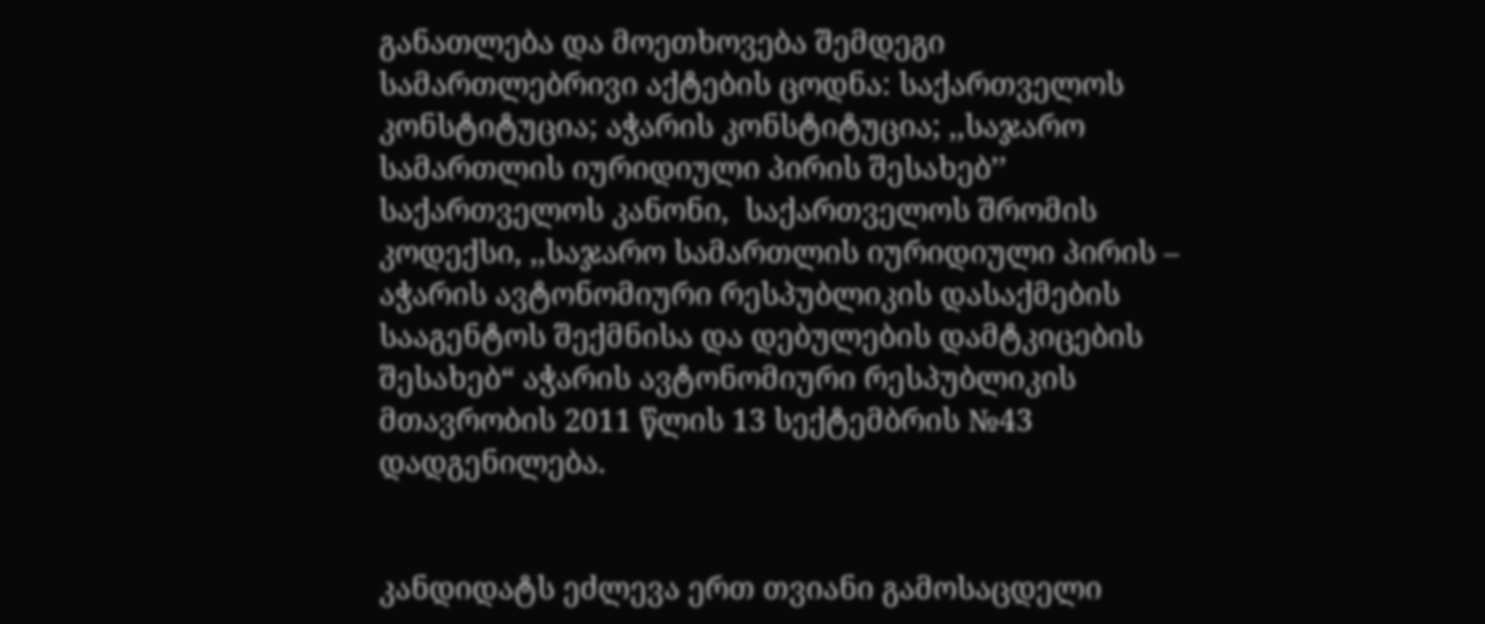განათლება და მოეთხოვება შემდეგი სამართლებრივი აქტების ცოდნა: საქართველოს კონსტიტუცია; აჭარის კონსტიტუცია; ,,საჯარო სამართლის იურიდიული პირის შესახებ’’ საქართველოს კანონი,  საქართველოს შრომის კოდექსი, ,,საჯარო სამართლის იურიდიული პირის – აჭარის ავტონომიური რესპუბლიკის დასაქმების სააგენტოს შექმნისა და დებულების დამტკიცების შესახებ“ აჭარის ავტონომიური რესპუბლიკის მთავრობის 2011 წლის 13 სექტემბრის №43 დადგენილება.


კანდიდატს ეძლევა ერთ თვიანი გამოსაცდელი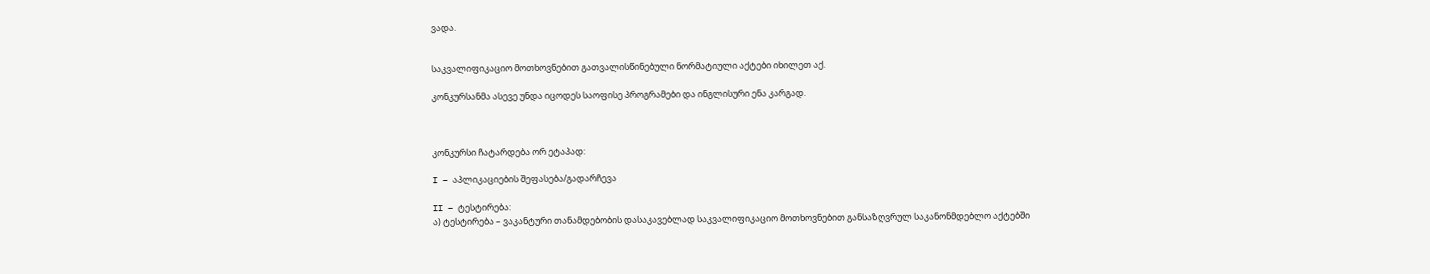ვადა.


საკვალიფიკაციო მოთხოვნებით გათვალისწინებული ნორმატიული აქტები იხილეთ აქ.

კონკურსანმა ასევე უნდა იცოდეს საოფისე პროგრამები და ინგლისური ენა კარგად.



კონკურსი ჩატარდება ორ ეტაპად:

I – აპლიკაციების შეფასება/გადარჩევა

II – ტესტირება:
ა) ტესტირება – ვაკანტური თანამდებობის დასაკავებლად საკვალიფიკაციო მოთხოვნებით განსაზღვრულ საკანონმდებლო აქტებში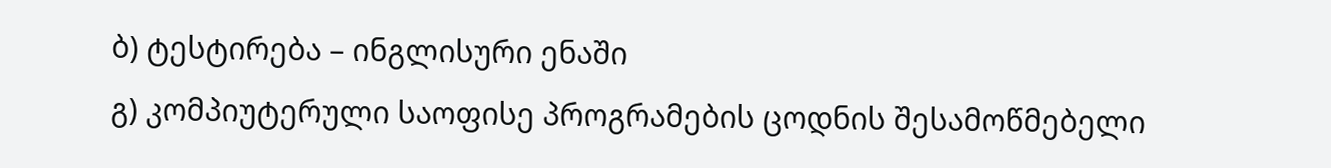ბ) ტესტირება – ინგლისური ენაში
გ) კომპიუტერული საოფისე პროგრამების ცოდნის შესამოწმებელი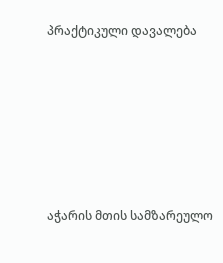პრაქტიკული დავალება







აჭარის მთის სამზარეულო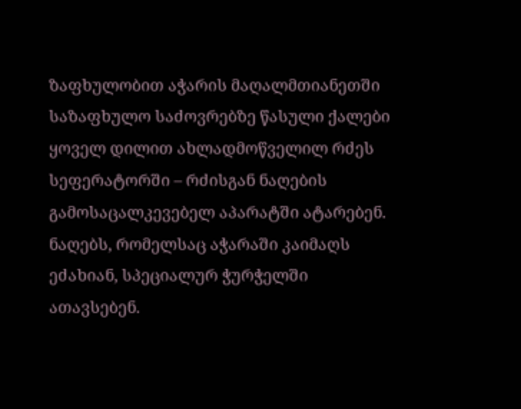ზაფხულობით აჭარის მაღალმთიანეთში საზაფხულო საძოვრებზე წასული ქალები ყოველ დილით ახლადმოწველილ რძეს სეფერატორში – რძისგან ნაღების გამოსაცალკევებელ აპარატში ატარებენ. ნაღებს, რომელსაც აჭარაში კაიმაღს ეძახიან, სპეციალურ ჭურჭელში ათავსებენ.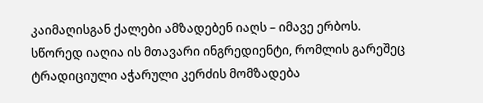კაიმაღისგან ქალები ამზადებენ იაღს – იმავე ერბოს. სწორედ იაღია ის მთავარი ინგრედიენტი, რომლის გარეშეც ტრადიციული აჭარული კერძის მომზადება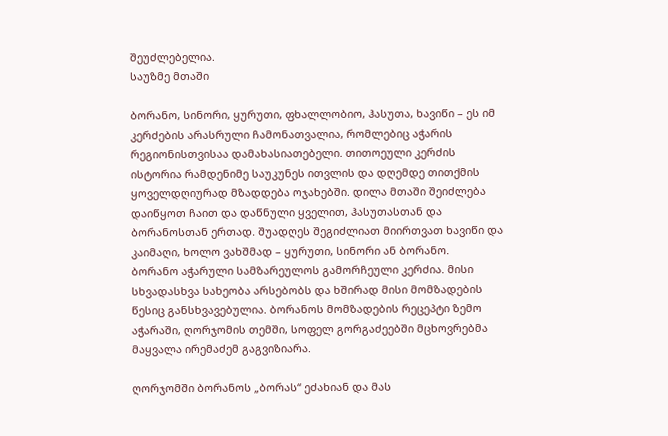შეუძლებელია.
საუზმე მთაში

ბორანო, სინორი, ყურუთი, ფხალლობიო, ჰასუთა, ხავიწი – ეს იმ კერძების არასრული ჩამონათვალია, რომლებიც აჭარის რეგიონისთვისაა დამახასიათებელი. თითოეული კერძის ისტორია რამდენიმე საუკუნეს ითვლის და დღემდე თითქმის ყოველდღიურად მზადდება ოჯახებში. დილა მთაში შეიძლება დაიწყოთ ჩაით და დაწნული ყველით, ჰასუთასთან და ბორანოსთან ერთად. შუადღეს შეგიძლიათ მიირთვათ ხავიწი და კაიმაღი, ხოლო ვახშმად – ყურუთი, სინორი ან ბორანო.
ბორანო აჭარული სამზარეულოს გამორჩეული კერძია. მისი სხვადასხვა სახეობა არსებობს და ხშირად მისი მომზადების წესიც განსხვავებულია. ბორანოს მომზადების რეცეპტი ზემო აჭარაში, ღორჯომის თემში, სოფელ გორგაძეებში მცხოვრებმა მაყვალა ირემაძემ გაგვიზიარა.

ღორჯომში ბორანოს „ბორას“ ეძახიან და მას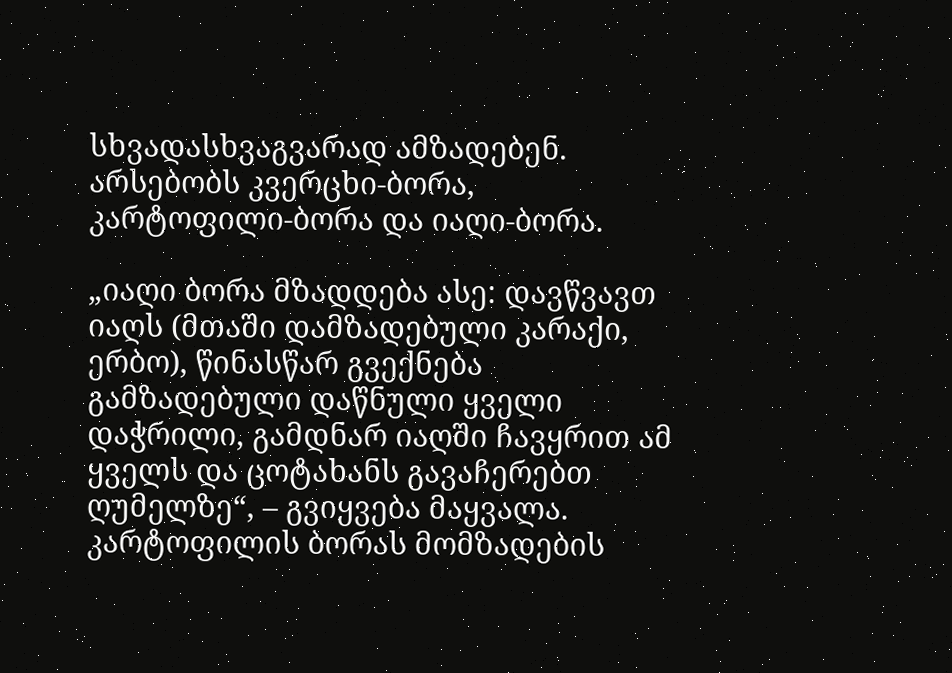სხვადასხვაგვარად ამზადებენ. არსებობს კვერცხი-ბორა, კარტოფილი-ბორა და იაღი-ბორა.

„იაღი ბორა მზადდება ასე: დავწვავთ იაღს (მთაში დამზადებული კარაქი, ერბო), წინასწარ გვექნება გამზადებული დაწნული ყველი დაჭრილი, გამდნარ იაღში ჩავყრით ამ ყველს და ცოტახანს გავაჩერებთ ღუმელზე“, – გვიყვება მაყვალა. კარტოფილის ბორას მომზადების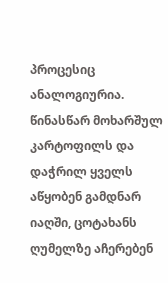პროცესიც ანალოგიურია. წინასწარ მოხარშულ კარტოფილს და დაჭრილ ყველს აწყობენ გამდნარ იაღში, ცოტახანს ღუმელზე აჩერებენ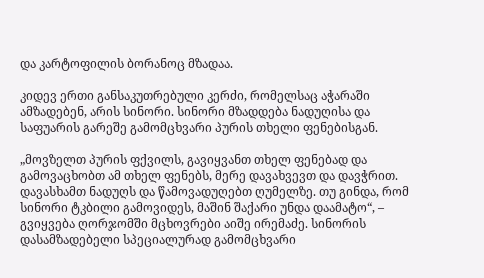და კარტოფილის ბორანოც მზადაა.

კიდევ ერთი განსაკუთრებული კერძი, რომელსაც აჭარაში ამზადებენ, არის სინორი. სინორი მზადდება ნადუღისა და საფუარის გარეშე გამომცხვარი პურის თხელი ფენებისგან.

„მოვზელთ პურის ფქვილს, გავიყვანთ თხელ ფენებად და გამოვაცხობთ ამ თხელ ფენებს, მერე დავახვევთ და დავჭრით. დავასხამთ ნადუღს და წამოვადუღებთ ღუმელზე. თუ გინდა, რომ სინორი ტკბილი გამოვიდეს, მაშინ შაქარი უნდა დაამატო“, –  გვიყვება ღორჯომში მცხოვრები აიშე ირემაძე. სინორის დასამზადებელი სპეციალურად გამომცხვარი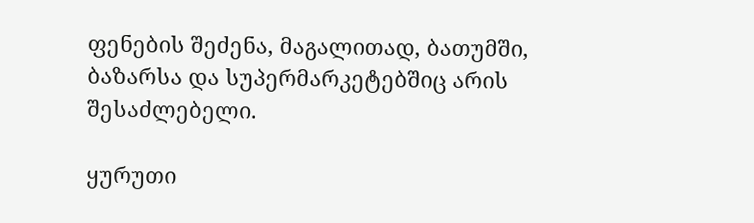ფენების შეძენა, მაგალითად, ბათუმში, ბაზარსა და სუპერმარკეტებშიც არის შესაძლებელი.

ყურუთი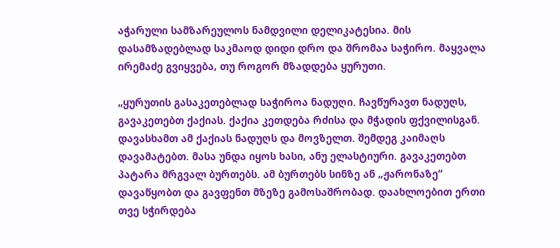აჭარული სამზარეულოს ნამდვილი დელიკატესია. მის დასამზადებლად საკმაოდ დიდი დრო და შრომაა საჭირო. მაყვალა ირემაძე გვიყვება, თუ როგორ მზადდება ყურუთი.

„ყურუთის გასაკეთებლად საჭიროა ნადუღი. ჩავწურავთ ნადუღს, გავაკეთებთ ქაქიას. ქაქია კეთდება რძისა და მჭადის ფქვილისგან. დავასხამთ ამ ქაქიას ნადუღს და მოვზელთ. შემდეგ კაიმაღს დავამატებთ. მასა უნდა იყოს ხასი, ანუ ელასტიური. გავაკეთებთ პატარა მრგვალ ბურთებს. ამ ბურთებს სინზე ან „ჟარონაზე“ დავაწყობთ და გავფენთ მზეზე გამოსაშრობად. დაახლოებით ერთი თვე სჭირდება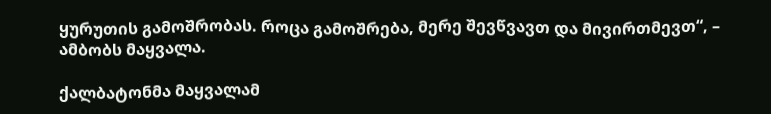ყურუთის გამოშრობას. როცა გამოშრება, მერე შევწვავთ და მივირთმევთ“, – ამბობს მაყვალა.

ქალბატონმა მაყვალამ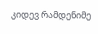კიდევ რამდენიმე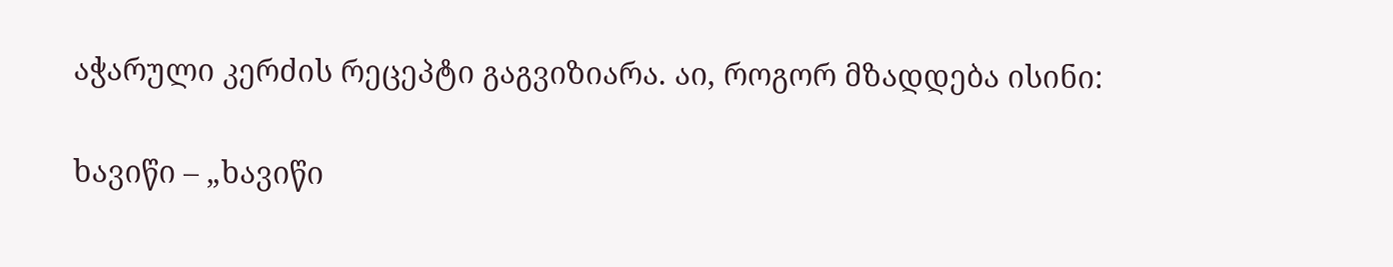აჭარული კერძის რეცეპტი გაგვიზიარა. აი, როგორ მზადდება ისინი:

ხავიწი – „ხავიწი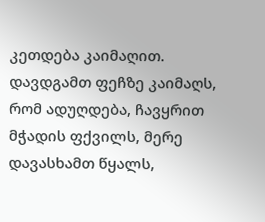კეთდება კაიმაღით. დავდგამთ ფეჩზე კაიმაღს, რომ ადუღდება, ჩავყრით მჭადის ფქვილს, მერე დავასხამთ წყალს,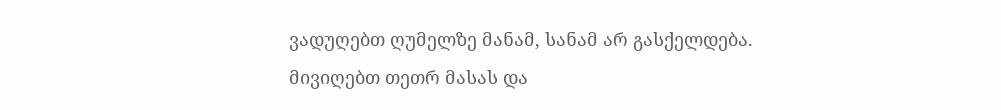ვადუღებთ ღუმელზე მანამ, სანამ არ გასქელდება. მივიღებთ თეთრ მასას და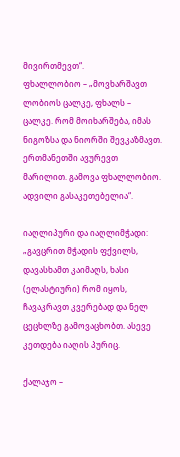მივირთმევთ“.
ფხალლობიო – „მოვხარშავთ ლობიოს ცალკე, ფხალს – ცალკე. რომ მოიხარშება, იმას ნიგოზსა და ნიორში შევკაზმავთ. ერთმანეთში ავურევთ მარილით. გამოვა ფხალლობიო. ადვილი გასაკეთებელია“.

იაღლიპური და იაღლიმჭადი: „გავცრით მჭადის ფქვილს, დავასხამთ კაიმაღს, ხასი (ელასტიური) რომ იყოს, ჩავაკრავთ კვერებად და ნელ ცეცხლზე გამოვაცხობთ. ასევე კეთდება იაღის პურიც.

ქალაჯო –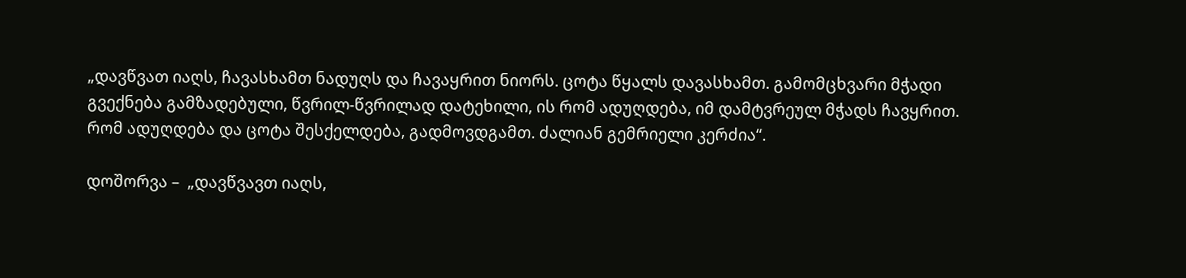„დავწვათ იაღს, ჩავასხამთ ნადუღს და ჩავაყრით ნიორს. ცოტა წყალს დავასხამთ. გამომცხვარი მჭადი გვექნება გამზადებული, წვრილ-წვრილად დატეხილი, ის რომ ადუღდება, იმ დამტვრეულ მჭადს ჩავყრით. რომ ადუღდება და ცოტა შესქელდება, გადმოვდგამთ. ძალიან გემრიელი კერძია“.

დოშორვა –  „დავწვავთ იაღს,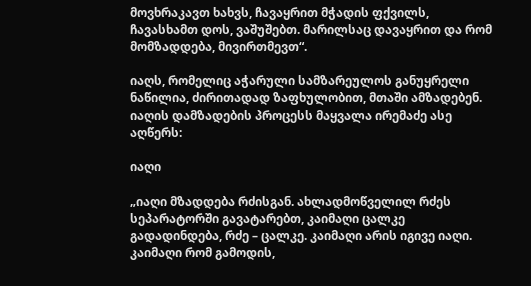მოვხრაკავთ ხახვს, ჩავაყრით მჭადის ფქვილს, ჩავასხამთ დოს, ვაშუშებთ. მარილსაც დავაყრით და რომ მომზადდება, მივირთმევთ“.

იაღს, რომელიც აჭარული სამზარეულოს განუყრელი ნაწილია, ძირითადად ზაფხულობით, მთაში ამზადებენ. იაღის დამზადების პროცესს მაყვალა ირემაძე ასე აღწერს:

იაღი

„იაღი მზადდება რძისგან. ახლადმოწველილ რძეს სეპარატორში გავატარებთ, კაიმაღი ცალკე გადადინდება, რძე – ცალკე. კაიმაღი არის იგივე იაღი. კაიმაღი რომ გამოდის,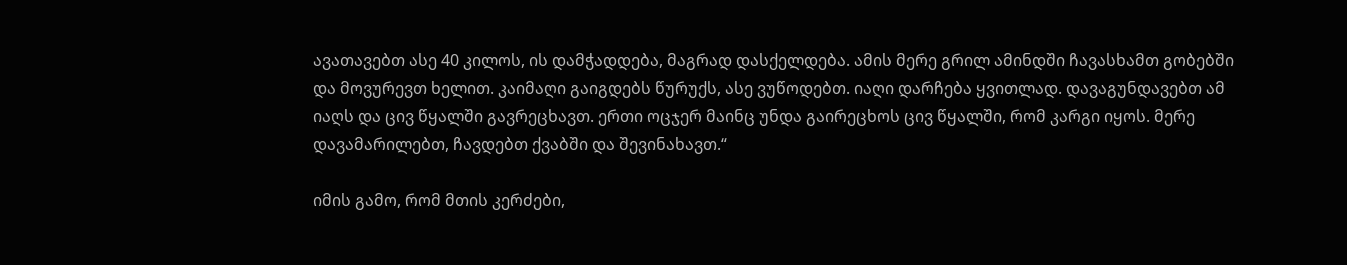ავათავებთ ასე 40 კილოს, ის დამჭადდება, მაგრად დასქელდება. ამის მერე გრილ ამინდში ჩავასხამთ გობებში და მოვურევთ ხელით. კაიმაღი გაიგდებს წურუქს, ასე ვუწოდებთ. იაღი დარჩება ყვითლად. დავაგუნდავებთ ამ იაღს და ცივ წყალში გავრეცხავთ. ერთი ოცჯერ მაინც უნდა გაირეცხოს ცივ წყალში, რომ კარგი იყოს. მერე დავამარილებთ, ჩავდებთ ქვაბში და შევინახავთ.“

იმის გამო, რომ მთის კერძები,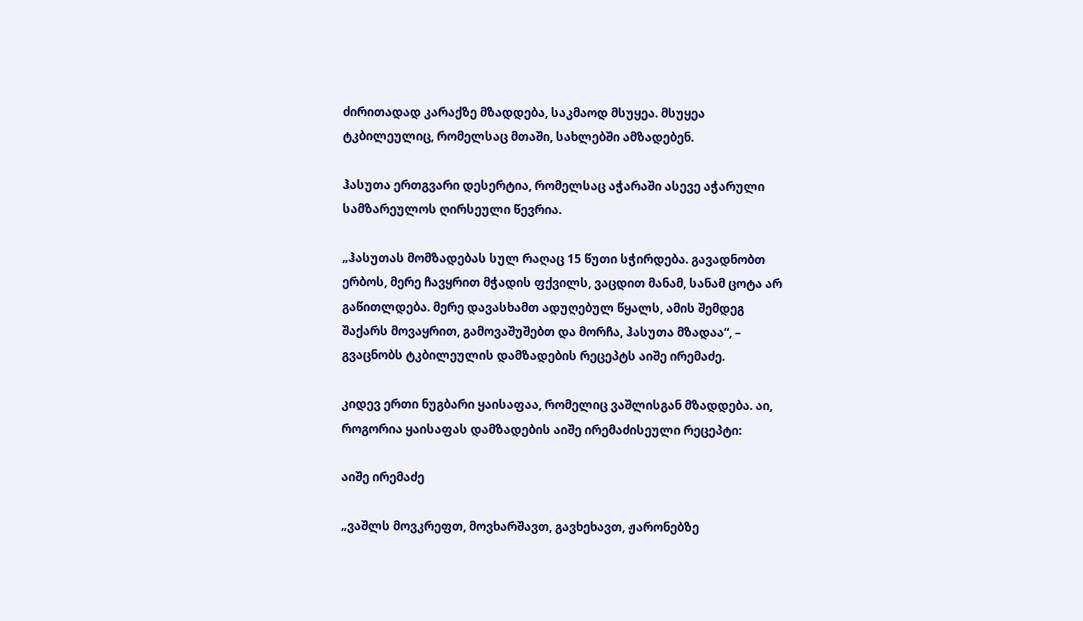ძირითადად კარაქზე მზადდება, საკმაოდ მსუყეა. მსუყეა ტკბილეულიც, რომელსაც მთაში, სახლებში ამზადებენ.

ჰასუთა ერთგვარი დესერტია, რომელსაც აჭარაში ასევე აჭარული სამზარეულოს ღირსეული წევრია.

„ჰასუთას მომზადებას სულ რაღაც 15 წუთი სჭირდება. გავადნობთ ერბოს, მერე ჩავყრით მჭადის ფქვილს, ვაცდით მანამ, სანამ ცოტა არ გაწითლდება. მერე დავასხამთ ადუღებულ წყალს, ამის შემდეგ შაქარს მოვაყრით, გამოვაშუშებთ და მორჩა, ჰასუთა მზადაა“, – გვაცნობს ტკბილეულის დამზადების რეცეპტს აიშე ირემაძე.

კიდევ ერთი ნუგბარი ყაისაფაა, რომელიც ვაშლისგან მზადდება. აი, როგორია ყაისაფას დამზადების აიშე ირემაძისეული რეცეპტი:

აიშე ირემაძე

„ვაშლს მოვკრეფთ, მოვხარშავთ, გავხეხავთ, ჟარონებზე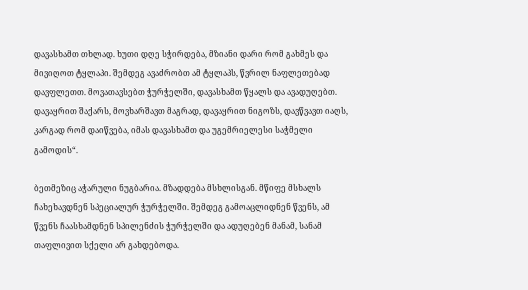დავასხამთ თხლად. ხუთი დღე სჭირდება, მზიანი დარი რომ გახმეს და მივიღოთ ტყლაპი. შემდეგ ავაძრობთ ამ ტყლაპს, წვრილ ნაფლეთებად დავფლეთთ. მოვათავსებთ ჭურჭელში, დავასხამთ წყალს და ავადუღებთ. დავაყრით შაქარს, მოვხარშავთ მაგრად, დავაყრით ნიგოზს, დავწვავთ იაღს, კარგად რომ დაიწვება, იმას დავასხამთ და უგემრიელესი საჭმელი გამოდის“.

ბეთმეზიც აჭარული ნუგბარია. მზადდება მსხლისგან. მწიფე მსხალს ჩახეხავდნენ სპეციალურ ჭურჭელში. შემდეგ გამოაცლიდნენ წვენს, ამ წვენს ჩაასხამდნენ სპილენძის ჭურჭელში და ადუღებენ მანამ, სანამ თაფლივით სქელი არ გახდებოდა.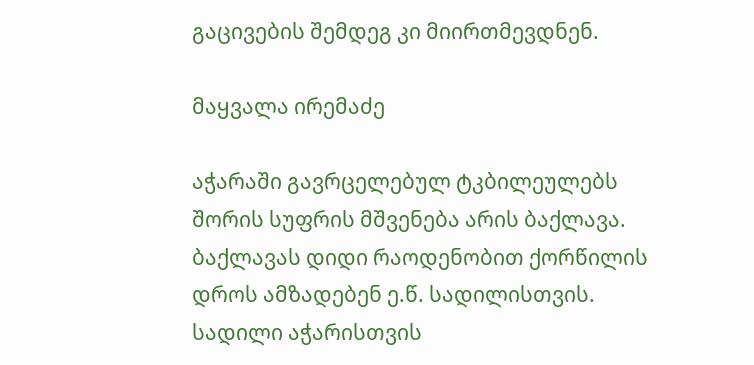გაცივების შემდეგ კი მიირთმევდნენ.

მაყვალა ირემაძე

აჭარაში გავრცელებულ ტკბილეულებს შორის სუფრის მშვენება არის ბაქლავა. ბაქლავას დიდი რაოდენობით ქორწილის დროს ამზადებენ ე.წ. სადილისთვის. სადილი აჭარისთვის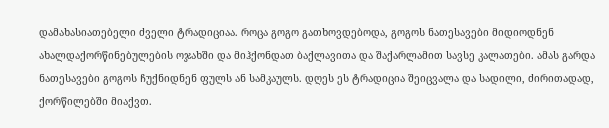დამახასიათებელი ძველი ტრადიციაა. როცა გოგო გათხოვდებოდა, გოგოს ნათესავები მიდიოდნენ ახალდაქორწინებულების ოჯახში და მიჰქონდათ ბაქლავითა და შაქარლამით სავსე კალათები. ამას გარდა ნათესავები გოგოს ჩუქნიდნენ ფულს ან სამკაულს. დღეს ეს ტრადიცია შეიცვალა და სადილი, ძირითადად, ქორწილებში მიაქვთ.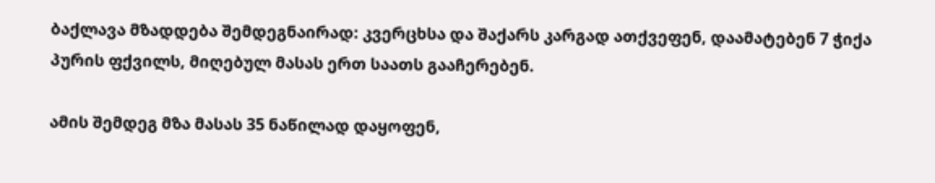ბაქლავა მზადდება შემდეგნაირად: კვერცხსა და შაქარს კარგად ათქვეფენ, დაამატებენ 7 ჭიქა პურის ფქვილს, მიღებულ მასას ერთ საათს გააჩერებენ.

ამის შემდეგ მზა მასას 35 ნაწილად დაყოფენ,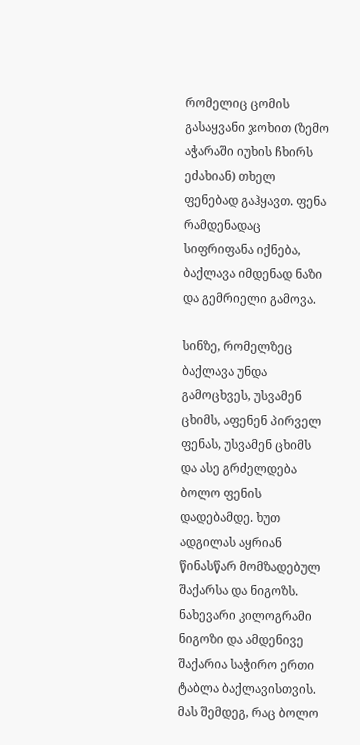რომელიც ცომის გასაყვანი ჯოხით (ზემო აჭარაში იუხის ჩხირს ეძახიან) თხელ ფენებად გაჰყავთ. ფენა რამდენადაც სიფრიფანა იქნება, ბაქლავა იმდენად ნაზი და გემრიელი გამოვა.

სინზე, რომელზეც ბაქლავა უნდა გამოცხვეს, უსვამენ ცხიმს, აფენენ პირველ ფენას, უსვამენ ცხიმს და ასე გრძელდება ბოლო ფენის დადებამდე. ხუთ ადგილას აყრიან წინასწარ მომზადებულ შაქარსა და ნიგოზს. ნახევარი კილოგრამი ნიგოზი და ამდენივე შაქარია საჭირო ერთი ტაბლა ბაქლავისთვის. მას შემდეგ, რაც ბოლო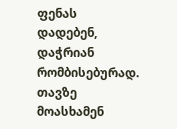ფენას დადებენ, დაჭრიან რომბისებურად. თავზე მოასხამენ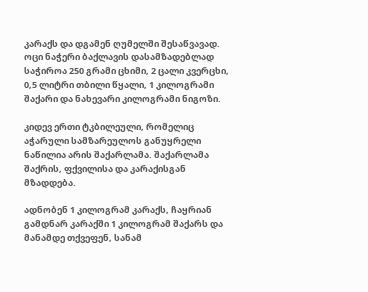კარაქს და დგამენ ღუმელში შესაწვავად. ოცი ნაჭერი ბაქლავის დასამზადებლად საჭიროა 250 გრამი ცხიმი, 2 ცალი კვერცხი, 0,5 ლიტრი თბილი წყალი, 1 კილოგრამი შაქარი და ნახევარი კილოგრამი ნიგოზი.

კიდევ ერთი ტკბილეული, რომელიც აჭარული სამზარეულოს განუყრელი ნაწილია არის შაქარლამა. შაქარლამა შაქრის, ფქვილისა და კარაქისგან მზადდება.

ადნობენ 1 კილოგრამ კარაქს, ჩაყრიან გამდნარ კარაქში 1 კილოგრამ შაქარს და მანამდე თქვეფენ, სანამ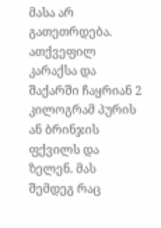მასა არ გათეთრდება. ათქვეფილ კარაქსა და შაქარში ჩაყრიან 2 კილოგრამ პურის ან ბრინჯის ფქვილს და ზელენ. მას შემდეგ რაც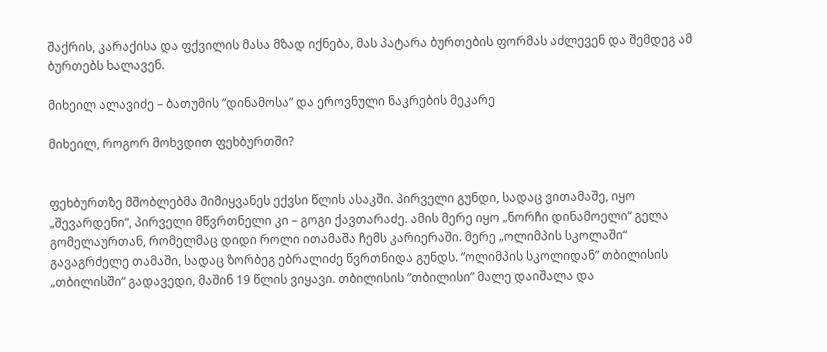შაქრის, კარაქისა და ფქვილის მასა მზად იქნება, მას პატარა ბურთების ფორმას აძლევენ და შემდეგ ამ ბურთებს ხალავენ.

მიხეილ ალავიძე – ბათუმის ”დინამოსა” და ეროვნული ნაკრების მეკარე

მიხეილ, როგორ მოხვდით ფეხბურთში?


ფეხბურთზე მშობლებმა მიმიყვანეს ექვსი წლის ასაკში. პირველი გუნდი, სადაც ვითამაშე, იყო „შევარდენი“, პირველი მწვრთნელი კი – გოგი ქავთარაძე. ამის მერე იყო „ნორჩი დინამოელი“ გელა გომელაურთან, რომელმაც დიდი როლი ითამაშა ჩემს კარიერაში. მერე „ოლიმპის სკოლაში“ გავაგრძელე თამაში, სადაც ზორბეგ ებრალიძე წვრთნიდა გუნდს. ”ოლიმპის სკოლიდან” თბილისის „თბილისში“ გადავედი, მაშინ 19 წლის ვიყავი. თბილისის ”თბილისი” მალე დაიშალა და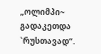„ოლიმპი~ გადაკეთდა `რუსთავად“.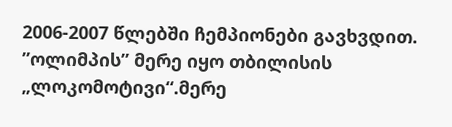2006-2007 წლებში ჩემპიონები გავხვდით.
”ოლიმპის” მერე იყო თბილისის „ლოკომოტივი“.მერე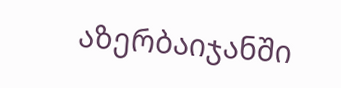აზერბაიჯანში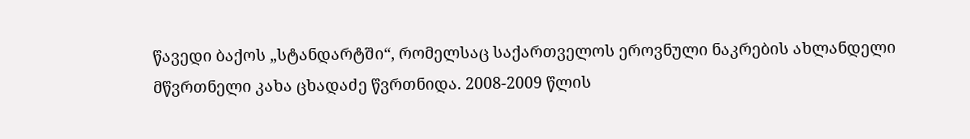წავედი ბაქოს „სტანდარტში“, რომელსაც საქართველოს ეროვნული ნაკრების ახლანდელი მწვრთნელი კახა ცხადაძე წვრთნიდა. 2008-2009 წლის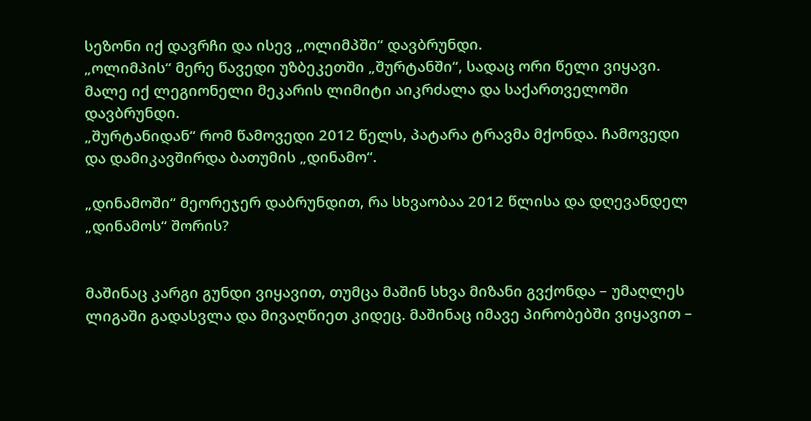სეზონი იქ დავრჩი და ისევ „ოლიმპში“ დავბრუნდი.
„ოლიმპის“ მერე წავედი უზბეკეთში „შურტანში“, სადაც ორი წელი ვიყავი. მალე იქ ლეგიონელი მეკარის ლიმიტი აიკრძალა და საქართველოში დავბრუნდი.
„შურტანიდან“ რომ წამოვედი 2012 წელს, პატარა ტრავმა მქონდა. ჩამოვედი და დამიკავშირდა ბათუმის „დინამო“.

„დინამოში“ მეორეჯერ დაბრუნდით, რა სხვაობაა 2012 წლისა და დღევანდელ „დინამოს“ შორის?


მაშინაც კარგი გუნდი ვიყავით, თუმცა მაშინ სხვა მიზანი გვქონდა – უმაღლეს ლიგაში გადასვლა და მივაღწიეთ კიდეც. მაშინაც იმავე პირობებში ვიყავით –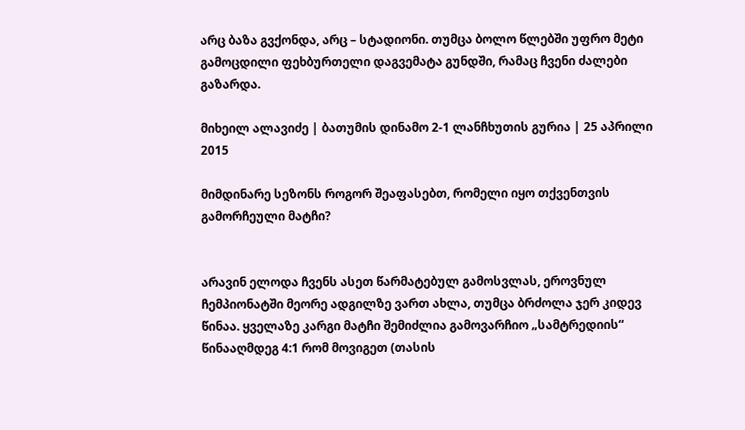არც ბაზა გვქონდა, არც – სტადიონი. თუმცა ბოლო წლებში უფრო მეტი გამოცდილი ფეხბურთელი დაგვემატა გუნდში, რამაც ჩვენი ძალები გაზარდა.

მიხეილ ალავიძე | ბათუმის დინამო 2-1 ლანჩხუთის გურია | 25 აპრილი 2015

მიმდინარე სეზონს როგორ შეაფასებთ, რომელი იყო თქვენთვის გამორჩეული მატჩი?


არავინ ელოდა ჩვენს ასეთ წარმატებულ გამოსვლას, ეროვნულ ჩემპიონატში მეორე ადგილზე ვართ ახლა, თუმცა ბრძოლა ჯერ კიდევ წინაა. ყველაზე კარგი მატჩი შემიძლია გამოვარჩიო „სამტრედიის“ წინააღმდეგ 4:1 რომ მოვიგეთ (თასის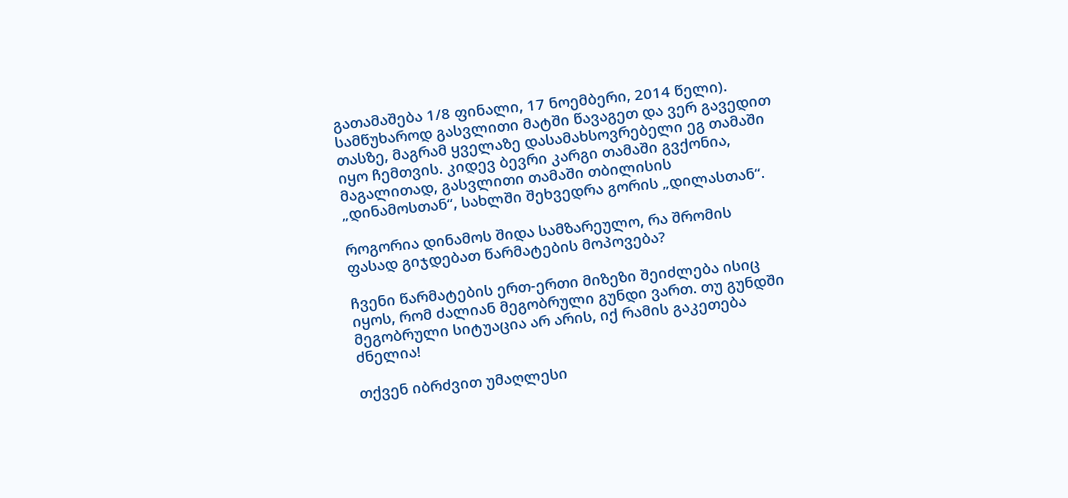გათამაშება 1/8 ფინალი, 17 ნოემბერი, 2014 წელი). სამწუხაროდ გასვლითი მატში წავაგეთ და ვერ გავედით თასზე, მაგრამ ყველაზე დასამახსოვრებელი ეგ თამაში იყო ჩემთვის. კიდევ ბევრი კარგი თამაში გვქონია, მაგალითად, გასვლითი თამაში თბილისის „დინამოსთან“, სახლში შეხვედრა გორის „დილასთან“.

როგორია დინამოს შიდა სამზარეულო, რა შრომის ფასად გიჯდებათ წარმატების მოპოვება?

ჩვენი წარმატების ერთ-ერთი მიზეზი შეიძლება ისიც იყოს, რომ ძალიან მეგობრული გუნდი ვართ. თუ გუნდში მეგობრული სიტუაცია არ არის, იქ რამის გაკეთება ძნელია!

თქვენ იბრძვით უმაღლესი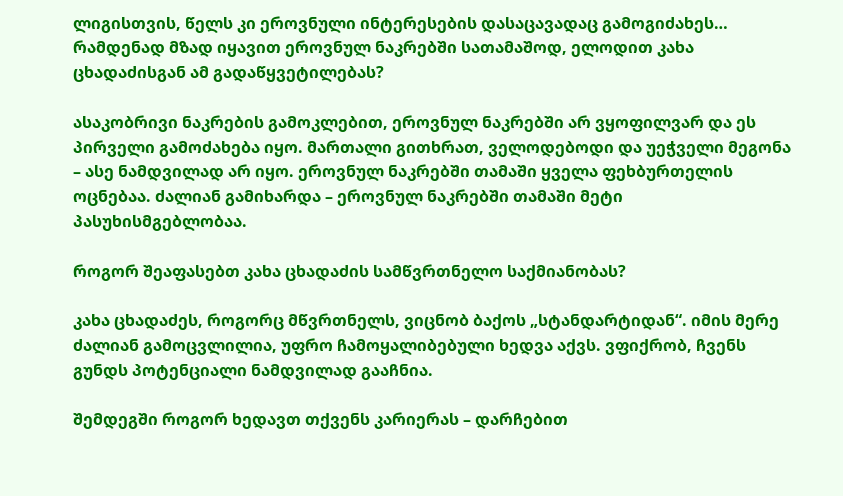ლიგისთვის, წელს კი ეროვნული ინტერესების დასაცავადაც გამოგიძახეს… რამდენად მზად იყავით ეროვნულ ნაკრებში სათამაშოდ, ელოდით კახა ცხადაძისგან ამ გადაწყვეტილებას?

ასაკობრივი ნაკრების გამოკლებით, ეროვნულ ნაკრებში არ ვყოფილვარ და ეს პირველი გამოძახება იყო. მართალი გითხრათ, ველოდებოდი და უეჭველი მეგონა – ასე ნამდვილად არ იყო. ეროვნულ ნაკრებში თამაში ყველა ფეხბურთელის ოცნებაა. ძალიან გამიხარდა – ეროვნულ ნაკრებში თამაში მეტი პასუხისმგებლობაა.

როგორ შეაფასებთ კახა ცხადაძის სამწვრთნელო საქმიანობას?

კახა ცხადაძეს, როგორც მწვრთნელს, ვიცნობ ბაქოს „სტანდარტიდან“. იმის მერე ძალიან გამოცვლილია, უფრო ჩამოყალიბებული ხედვა აქვს. ვფიქრობ, ჩვენს გუნდს პოტენციალი ნამდვილად გააჩნია.

შემდეგში როგორ ხედავთ თქვენს კარიერას – დარჩებით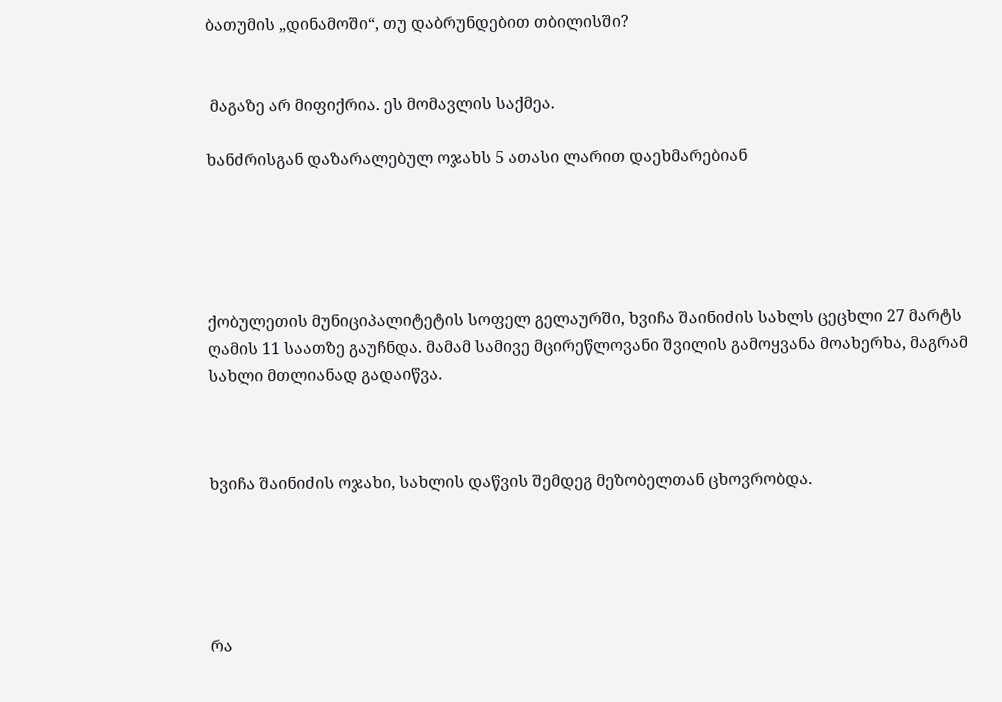ბათუმის „დინამოში“, თუ დაბრუნდებით თბილისში?


 მაგაზე არ მიფიქრია. ეს მომავლის საქმეა.

ხანძრისგან დაზარალებულ ოჯახს 5 ათასი ლარით დაეხმარებიან





ქობულეთის მუნიციპალიტეტის სოფელ გელაურში, ხვიჩა შაინიძის სახლს ცეცხლი 27 მარტს ღამის 11 საათზე გაუჩნდა. მამამ სამივე მცირეწლოვანი შვილის გამოყვანა მოახერხა, მაგრამ სახლი მთლიანად გადაიწვა.



ხვიჩა შაინიძის ოჯახი, სახლის დაწვის შემდეგ მეზობელთან ცხოვრობდა.





რა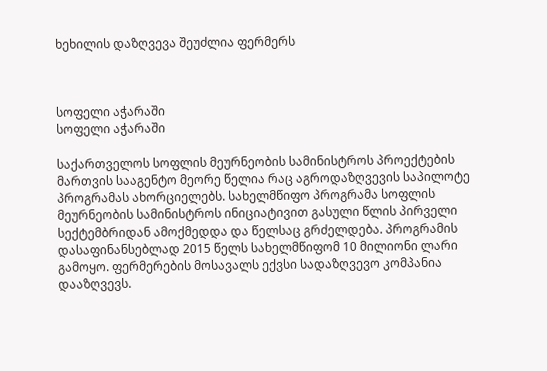ხეხილის დაზღვევა შეუძლია ფერმერს



სოფელი აჭარაში
სოფელი აჭარაში

საქართველოს სოფლის მეურნეობის სამინისტროს პროექტების მართვის სააგენტო მეორე წელია რაც აგროდაზღვევის საპილოტე პროგრამას ახორციელებს. სახელმწიფო პროგრამა სოფლის მეურნეობის სამინისტროს ინიციატივით გასული წლის პირველი სექტემბრიდან ამოქმედდა და წელსაც გრძელდება. პროგრამის დასაფინანსებლად 2015 წელს სახელმწიფომ 10 მილიონი ლარი გამოყო. ფერმერების მოსავალს ექვსი სადაზღვევო კომპანია დააზღვევს.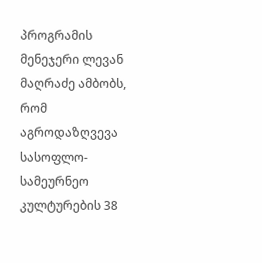პროგრამის მენეჯერი ლევან მაღრაძე ამბობს, რომ აგროდაზღვევა სასოფლო-სამეურნეო კულტურების 38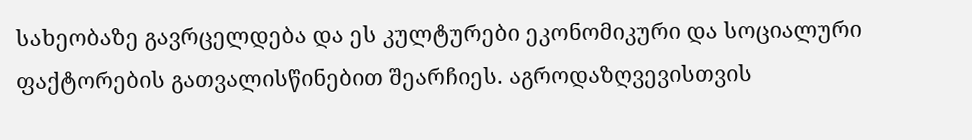სახეობაზე გავრცელდება და ეს კულტურები ეკონომიკური და სოციალური ფაქტორების გათვალისწინებით შეარჩიეს. აგროდაზღვევისთვის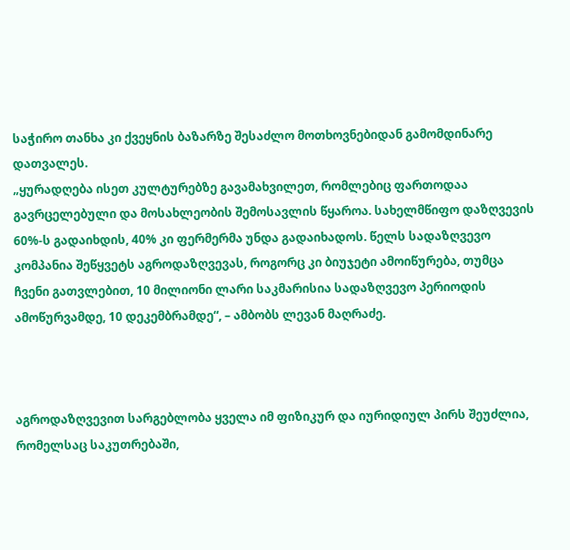საჭირო თანხა კი ქვეყნის ბაზარზე შესაძლო მოთხოვნებიდან გამომდინარე დათვალეს.
„ყურადღება ისეთ კულტურებზე გავამახვილეთ, რომლებიც ფართოდაა გავრცელებული და მოსახლეობის შემოსავლის წყაროა. სახელმწიფო დაზღვევის 60%-ს გადაიხდის, 40% კი ფერმერმა უნდა გადაიხადოს. წელს სადაზღვევო კომპანია შეწყვეტს აგროდაზღვევას, როგორც კი ბიუჯეტი ამოიწურება, თუმცა ჩვენი გათვლებით, 10 მილიონი ლარი საკმარისია სადაზღვევო პერიოდის ამოწურვამდე, 10 დეკემბრამდე“, – ამბობს ლევან მაღრაძე.



აგროდაზღვევით სარგებლობა ყველა იმ ფიზიკურ და იურიდიულ პირს შეუძლია, რომელსაც საკუთრებაში,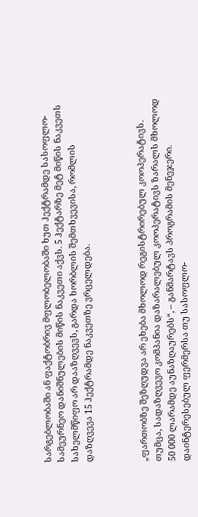სარგებლობაში ან ფაქტობრივ მფლობელობაში ხუთ ჰექტრამდე სასოფლო-სამეურნეო დანიშნულების მიწის ნაკვეთი აქვს. 5 ჰექტარზე მეტ მიწის ნაკვეთს სახელმწიფო არ დააზღვევს, გარდა ხორბლის შემთხვევისა, რომლის დაზღვევა 15 ჰექტრამდე ნაკვეთზე ვრცელდება.



„ფართობზე შეზღუდვა არ ეხება მხოლოდ რეგისტრირებულ კოოპერატივს. თუმცა, სადაზღვევო კომპანია დაზარალებულ კოოპერატივს ზარალს მხოლოდ 50 000 ლარამდე აუნაზღაურებს“, – განმარტავს პროგრამის მენეჯერი.
დაინტერესებულ ფერმერსა თუ სასოფლო-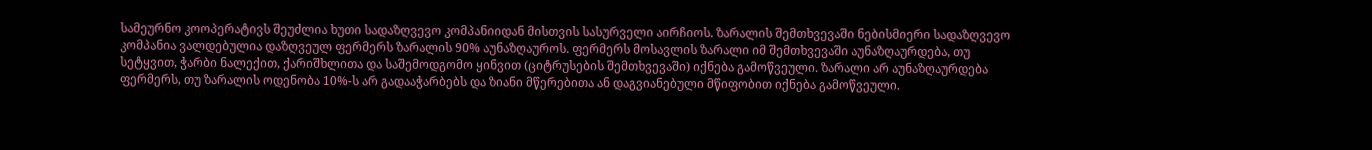სამეურნო კოოპერატივს შეუძლია ხუთი სადაზღვევო კომპანიიდან მისთვის სასურველი აირჩიოს. ზარალის შემთხვევაში ნებისმიერი სადაზღვევო კომპანია ვალდებულია დაზღვეულ ფერმერს ზარალის 90% აუნაზღაუროს. ფერმერს მოსავლის ზარალი იმ შემთხვევაში აუნაზღაურდება, თუ სეტყვით, ჭარბი ნალექით, ქარიშხლითა და საშემოდგომო ყინვით (ციტრუსების შემთხვევაში) იქნება გამოწვეული. ზარალი არ აუნაზღაურდება ფერმერს, თუ ზარალის ოდენობა 10%-ს არ გადააჭარბებს და ზიანი მწერებითა ან დაგვიანებული მწიფობით იქნება გამოწვეული.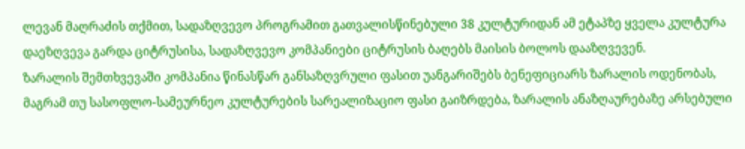ლევან მაღრაძის თქმით, სადაზღვევო პროგრამით გათვალისწინებული 38 კულტურიდან ამ ეტაპზე ყველა კულტურა დაეზღვევა გარდა ციტრუსისა, სადაზღვევო კომპანიები ციტრუსის ბაღებს მაისის ბოლოს დააზღვევენ.
ზარალის შემთხვევაში კომპანია წინასწარ განსაზღვრული ფასით უანგარიშებს ბენეფიციარს ზარალის ოდენობას, მაგრამ თუ სასოფლო-სამეურნეო კულტურების სარეალიზაციო ფასი გაიზრდება, ზარალის ანაზღაურებაზე არსებული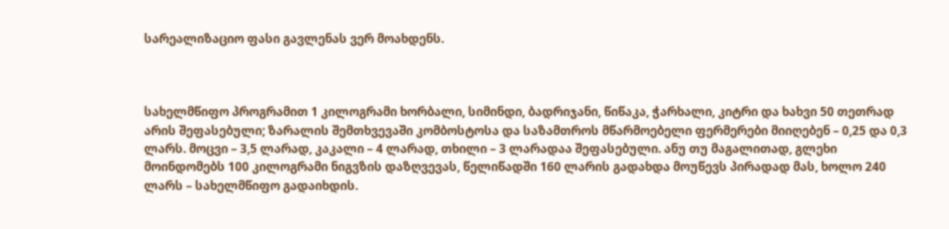სარეალიზაციო ფასი გავლენას ვერ მოახდენს.



სახელმწიფო პროგრამით 1 კილოგრამი ხორბალი, სიმინდი, ბადრიჯანი, წიწაკა, ჭარხალი, კიტრი და ხახვი 50 თეთრად არის შეფასებული; ზარალის შემთხვევაში კომბოსტოსა და საზამთროს მწარმოებელი ფერმერები მიიღებენ – 0,25 და 0,3 ლარს. მოცვი – 3,5 ლარად, კაკალი – 4 ლარად, თხილი – 3 ლარადაა შეფასებული. ანუ თუ მაგალითად, გლეხი მოინდომებს 100 კილოგრამი ნიგვზის დაზღვევას, წელიწადში 160 ლარის გადახდა მოუწევს პირადად მას, ხოლო 240 ლარს – სახელმწიფო გადაიხდის.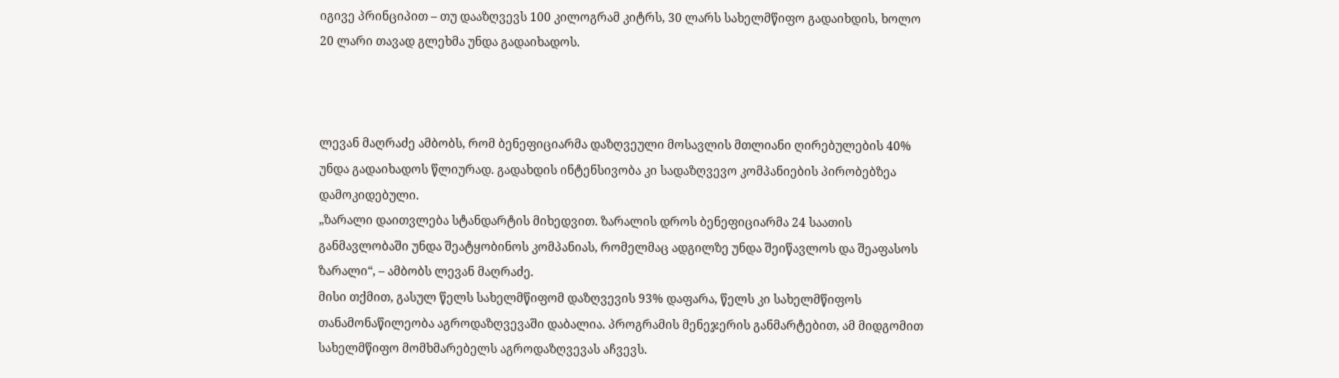იგივე პრინციპით – თუ დააზღვევს 100 კილოგრამ კიტრს, 30 ლარს სახელმწიფო გადაიხდის, ხოლო 20 ლარი თავად გლეხმა უნდა გადაიხადოს.



ლევან მაღრაძე ამბობს, რომ ბენეფიციარმა დაზღვეული მოსავლის მთლიანი ღირებულების 40% უნდა გადაიხადოს წლიურად. გადახდის ინტენსივობა კი სადაზღვევო კომპანიების პირობებზეა დამოკიდებული.
„ზარალი დაითვლება სტანდარტის მიხედვით. ზარალის დროს ბენეფიციარმა 24 საათის განმავლობაში უნდა შეატყობინოს კომპანიას, რომელმაც ადგილზე უნდა შეიწავლოს და შეაფასოს ზარალი“, – ამბობს ლევან მაღრაძე.
მისი თქმით, გასულ წელს სახელმწიფომ დაზღვევის 93% დაფარა, წელს კი სახელმწიფოს თანამონაწილეობა აგროდაზღვევაში დაბალია. პროგრამის მენეჯერის განმარტებით, ამ მიდგომით სახელმწიფო მომხმარებელს აგროდაზღვევას აჩვევს.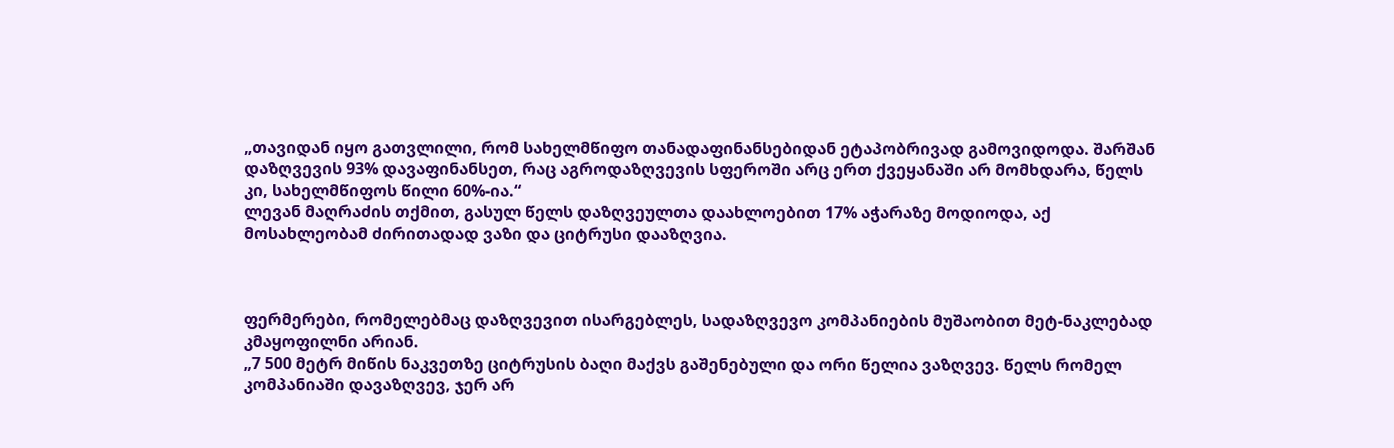„თავიდან იყო გათვლილი, რომ სახელმწიფო თანადაფინანსებიდან ეტაპობრივად გამოვიდოდა. შარშან დაზღვევის 93% დავაფინანსეთ, რაც აგროდაზღვევის სფეროში არც ერთ ქვეყანაში არ მომხდარა, წელს კი, სახელმწიფოს წილი 60%-ია.“
ლევან მაღრაძის თქმით, გასულ წელს დაზღვეულთა დაახლოებით 17% აჭარაზე მოდიოდა, აქ მოსახლეობამ ძირითადად ვაზი და ციტრუსი დააზღვია.



ფერმერები, რომელებმაც დაზღვევით ისარგებლეს, სადაზღვევო კომპანიების მუშაობით მეტ-ნაკლებად კმაყოფილნი არიან.
„7 500 მეტრ მიწის ნაკვეთზე ციტრუსის ბაღი მაქვს გაშენებული და ორი წელია ვაზღვევ. წელს რომელ კომპანიაში დავაზღვევ, ჯერ არ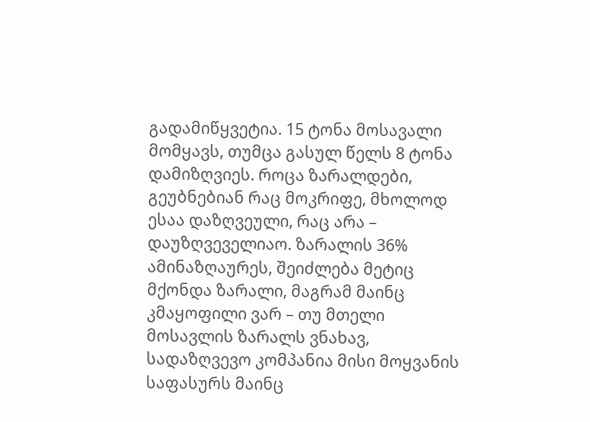გადამიწყვეტია. 15 ტონა მოსავალი მომყავს, თუმცა გასულ წელს 8 ტონა დამიზღვიეს. როცა ზარალდები, გეუბნებიან რაც მოკრიფე, მხოლოდ ესაა დაზღვეული, რაც არა – დაუზღვეველიაო. ზარალის 36% ამინაზღაურეს, შეიძლება მეტიც მქონდა ზარალი, მაგრამ მაინც კმაყოფილი ვარ – თუ მთელი მოსავლის ზარალს ვნახავ, სადაზღვევო კომპანია მისი მოყვანის საფასურს მაინც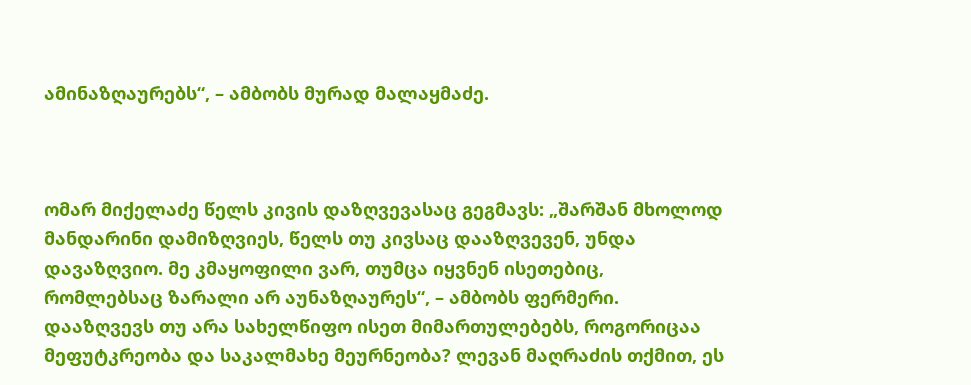ამინაზღაურებს“, – ამბობს მურად მალაყმაძე.



ომარ მიქელაძე წელს კივის დაზღვევასაც გეგმავს: „შარშან მხოლოდ მანდარინი დამიზღვიეს, წელს თუ კივსაც დააზღვევენ, უნდა დავაზღვიო. მე კმაყოფილი ვარ, თუმცა იყვნენ ისეთებიც, რომლებსაც ზარალი არ აუნაზღაურეს“, – ამბობს ფერმერი.
დააზღვევს თუ არა სახელწიფო ისეთ მიმართულებებს, როგორიცაა მეფუტკრეობა და საკალმახე მეურნეობა? ლევან მაღრაძის თქმით, ეს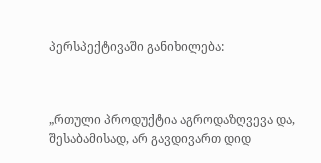პერსპექტივაში განიხილება:



„რთული პროდუქტია აგროდაზღვევა და, შესაბამისად, არ გავდივართ დიდ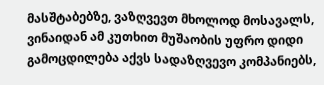მასშტაბებზე, ვაზღვევთ მხოლოდ მოსავალს, ვინაიდან ამ კუთხით მუშაობის უფრო დიდი გამოცდილება აქვს სადაზღვევო კომპანიებს,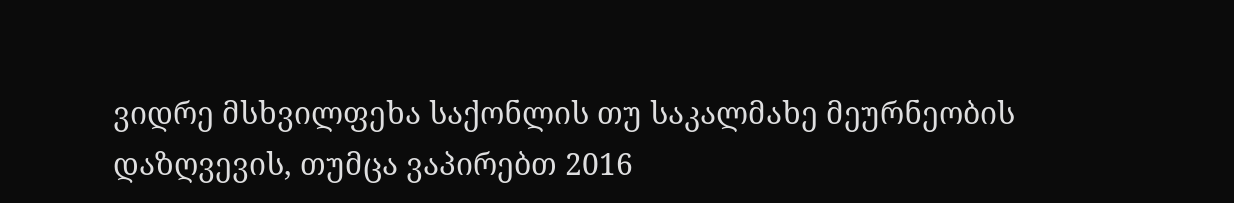ვიდრე მსხვილფეხა საქონლის თუ საკალმახე მეურნეობის დაზღვევის, თუმცა ვაპირებთ 2016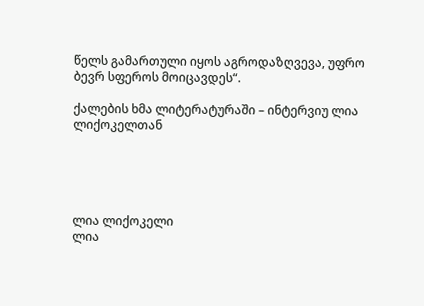წელს გამართული იყოს აგროდაზღვევა, უფრო ბევრ სფეროს მოიცავდეს“.

ქალების ხმა ლიტერატურაში – ინტერვიუ ლია ლიქოკელთან





ლია ლიქოკელი
ლია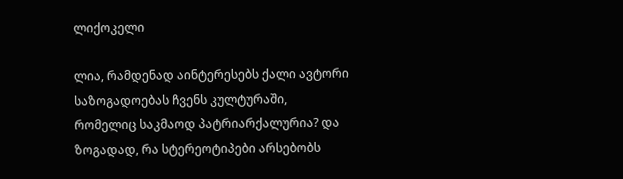ლიქოკელი

ლია, რამდენად აინტერესებს ქალი ავტორი საზოგადოებას ჩვენს კულტურაში, რომელიც საკმაოდ პატრიარქალურია? და ზოგადად, რა სტერეოტიპები არსებობს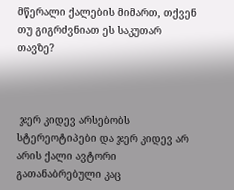მწერალი ქალების მიმართ, თქვენ თუ გიგრძვნიათ ეს საკუთარ თავზე?



 ჯერ კიდევ არსებობს სტერეოტიპები და ჯერ კიდევ არ არის ქალი ავტორი გათანაბრებული კაც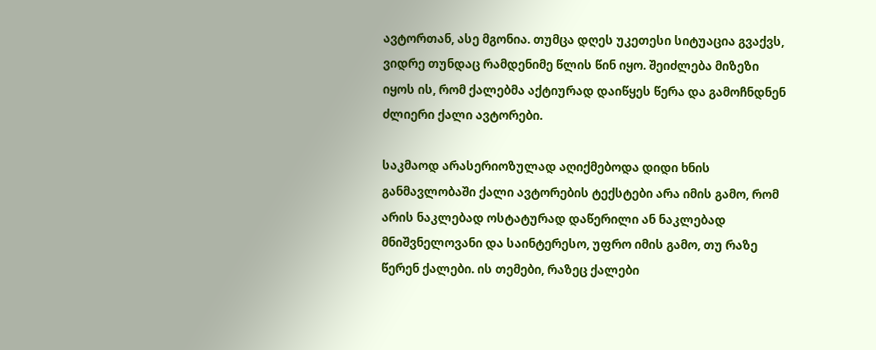ავტორთან, ასე მგონია. თუმცა დღეს უკეთესი სიტუაცია გვაქვს, ვიდრე თუნდაც რამდენიმე წლის წინ იყო. შეიძლება მიზეზი იყოს ის, რომ ქალებმა აქტიურად დაიწყეს წერა და გამოჩნდნენ ძლიერი ქალი ავტორები.

საკმაოდ არასერიოზულად აღიქმებოდა დიდი ხნის განმავლობაში ქალი ავტორების ტექსტები არა იმის გამო, რომ არის ნაკლებად ოსტატურად დაწერილი ან ნაკლებად მნიშვნელოვანი და საინტერესო, უფრო იმის გამო, თუ რაზე წერენ ქალები. ის თემები, რაზეც ქალები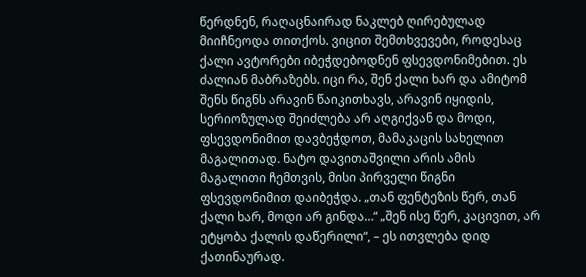წერდნენ, რაღაცნაირად ნაკლებ ღირებულად მიიჩნეოდა თითქოს. ვიცით შემთხვევები, როდესაც ქალი ავტორები იბეჭდებოდნენ ფსევდონიმებით. ეს ძალიან მაბრაზებს. იცი რა, შენ ქალი ხარ და ამიტომ შენს წიგნს არავინ წაიკითხავს, არავინ იყიდის, სერიოზულად შეიძლება არ აღგიქვან და მოდი, ფსევდონიმით დავბეჭდოთ, მამაკაცის სახელით მაგალითად. ნატო დავითაშვილი არის ამის მაგალითი ჩემთვის, მისი პირველი წიგნი ფსევდონიმით დაიბეჭდა. „თან ფენტეზის წერ, თან ქალი ხარ, მოდი არ გინდა…“ „შენ ისე წერ, კაცივით, არ ეტყობა ქალის დაწერილი“, – ეს ითვლება დიდ ქათინაურად.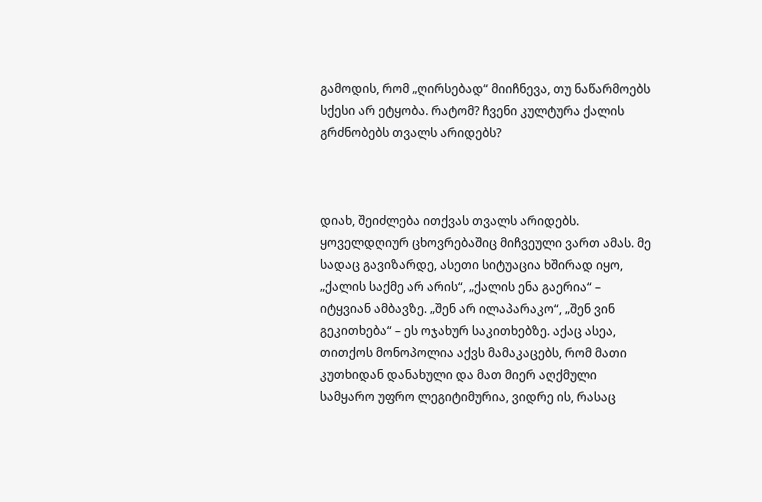გამოდის, რომ „ღირსებად“ მიიჩნევა, თუ ნაწარმოებს სქესი არ ეტყობა. რატომ? ჩვენი კულტურა ქალის გრძნობებს თვალს არიდებს?



დიახ, შეიძლება ითქვას თვალს არიდებს. ყოველდღიურ ცხოვრებაშიც მიჩვეული ვართ ამას. მე სადაც გავიზარდე, ასეთი სიტუაცია ხშირად იყო, „ქალის საქმე არ არის“, „ქალის ენა გაერია“ – იტყვიან ამბავზე. „შენ არ ილაპარაკო“, „შენ ვინ გეკითხება“ – ეს ოჯახურ საკითხებზე. აქაც ასეა, თითქოს მონოპოლია აქვს მამაკაცებს, რომ მათი კუთხიდან დანახული და მათ მიერ აღქმული სამყარო უფრო ლეგიტიმურია, ვიდრე ის, რასაც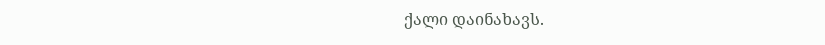ქალი დაინახავს.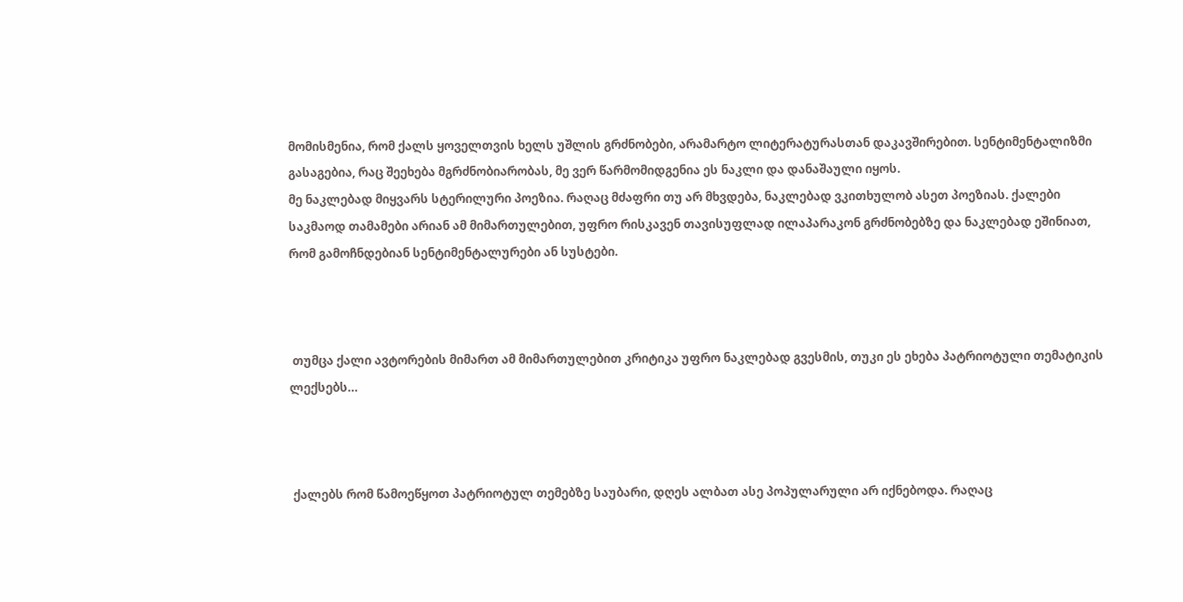მომისმენია, რომ ქალს ყოველთვის ხელს უშლის გრძნობები, არამარტო ლიტერატურასთან დაკავშირებით. სენტიმენტალიზმი გასაგებია, რაც შეეხება მგრძნობიარობას, მე ვერ წარმომიდგენია ეს ნაკლი და დანაშაული იყოს.
მე ნაკლებად მიყვარს სტერილური პოეზია. რაღაც მძაფრი თუ არ მხვდება, ნაკლებად ვკითხულობ ასეთ პოეზიას. ქალები საკმაოდ თამამები არიან ამ მიმართულებით, უფრო რისკავენ თავისუფლად ილაპარაკონ გრძნობებზე და ნაკლებად ეშინიათ, რომ გამოჩნდებიან სენტიმენტალურები ან სუსტები.



 თუმცა ქალი ავტორების მიმართ ამ მიმართულებით კრიტიკა უფრო ნაკლებად გვესმის, თუკი ეს ეხება პატრიოტული თემატიკის ლექსებს…



 ქალებს რომ წამოეწყოთ პატრიოტულ თემებზე საუბარი, დღეს ალბათ ასე პოპულარული არ იქნებოდა. რაღაც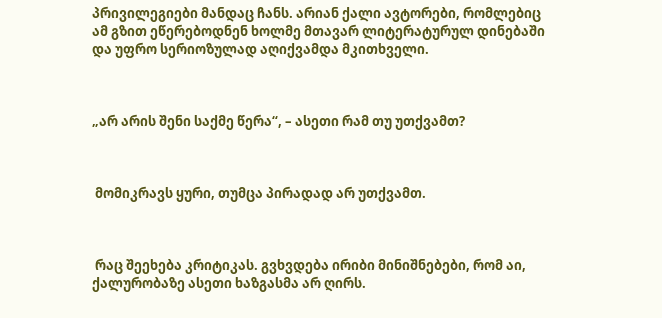პრივილეგიები მანდაც ჩანს. არიან ქალი ავტორები, რომლებიც ამ გზით ეწერებოდნენ ხოლმე მთავარ ლიტერატურულ დინებაში და უფრო სერიოზულად აღიქვამდა მკითხველი.



„არ არის შენი საქმე წერა“, – ასეთი რამ თუ უთქვამთ?



 მომიკრავს ყური, თუმცა პირადად არ უთქვამთ.



 რაც შეეხება კრიტიკას. გვხვდება ირიბი მინიშნებები, რომ აი, ქალურობაზე ასეთი ხაზგასმა არ ღირს.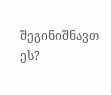შეგინიშნავთ ეს?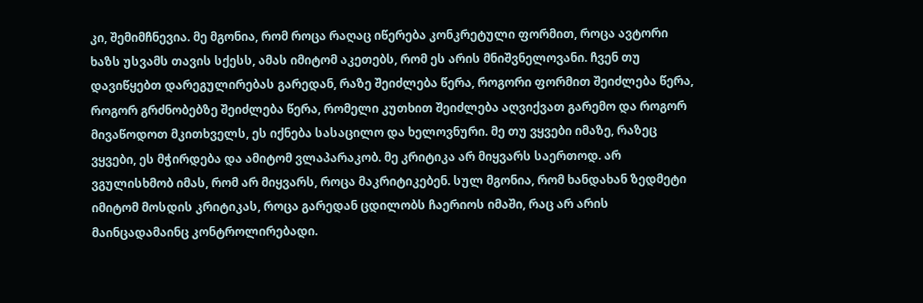კი, შემიმჩნევია. მე მგონია, რომ როცა რაღაც იწერება კონკრეტული ფორმით, როცა ავტორი ხაზს უსვამს თავის სქესს, ამას იმიტომ აკეთებს, რომ ეს არის მნიშვნელოვანი. ჩვენ თუ დავიწყებთ დარეგულირებას გარედან, რაზე შეიძლება წერა, როგორი ფორმით შეიძლება წერა, როგორ გრძნობებზე შეიძლება წერა, რომელი კუთხით შეიძლება აღვიქვათ გარემო და როგორ მივაწოდოთ მკითხველს, ეს იქნება სასაცილო და ხელოვნური. მე თუ ვყვები იმაზე, რაზეც ვყვები, ეს მჭირდება და ამიტომ ვლაპარაკობ. მე კრიტიკა არ მიყვარს საერთოდ. არ ვგულისხმობ იმას, რომ არ მიყვარს, როცა მაკრიტიკებენ. სულ მგონია, რომ ხანდახან ზედმეტი იმიტომ მოსდის კრიტიკას, როცა გარედან ცდილობს ჩაერიოს იმაში, რაც არ არის მაინცადამაინც კონტროლირებადი.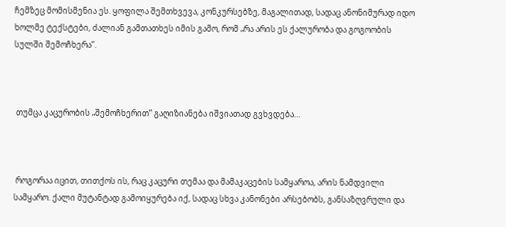ჩემზეც მომისმენია ეს. ყოფილა შემთხვევა, კონკურსებზე, მაგალითად, სადაც ანონიმურად იდო ხოლმე ტექსტები, ძალიან გამთათხეს იმის გამო, რომ „რა არის ეს ქალურობა და გოგოობის სულში შემოჩხერა“.



 თუმცა კაცურობის „შემოჩხერით“ გაღიზიანება იშვიათად გვხვდება…



 როგორაა იცით, თითქოს ის, რაც კაცური თემაა და მამაკაცების სამყაროა, არის ნამდვილი სამყარო. ქალი მუტანტად გამოიყურება იქ, სადაც სხვა კანონები არსებობს, განსაზღვრული და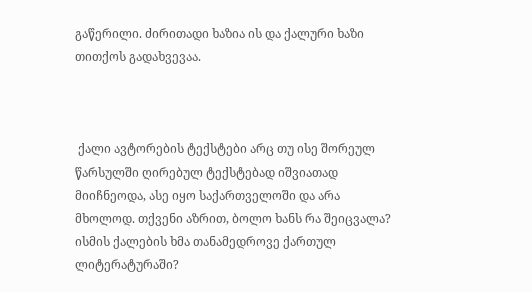გაწერილი. ძირითადი ხაზია ის და ქალური ხაზი თითქოს გადახვევაა.



 ქალი ავტორების ტექსტები არც თუ ისე შორეულ წარსულში ღირებულ ტექსტებად იშვიათად მიიჩნეოდა, ასე იყო საქართველოში და არა მხოლოდ. თქვენი აზრით, ბოლო ხანს რა შეიცვალა? ისმის ქალების ხმა თანამედროვე ქართულ ლიტერატურაში?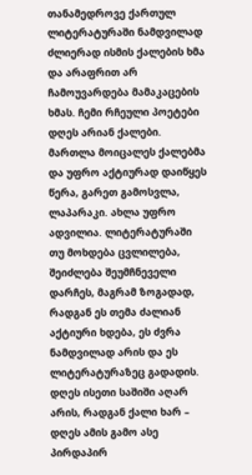თანამედროვე ქართულ ლიტერატურაში ნამდვილად ძლიერად ისმის ქალების ხმა და არაფრით არ ჩამოუვარდება მამაკაცების ხმას. ჩემი რჩეული პოეტები დღეს არიან ქალები. მართლა მოიცალეს ქალებმა და უფრო აქტიურად დაიწყეს წერა, გარეთ გამოსვლა, ლაპარაკი. ახლა უფრო ადვილია. ლიტერატურაში თუ მოხდება ცვლილება, შეიძლება შეუმჩნეველი დარჩეს, მაგრამ ზოგადად, რადგან ეს თემა ძალიან აქტიური ხდება, ეს ძვრა ნამდვილად არის და ეს ლიტერატურაზეც გადადის. დღეს ისეთი საშიში აღარ არის, რადგან ქალი ხარ – დღეს ამის გამო ასე პირდაპირ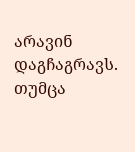არავინ დაგჩაგრავს. თუმცა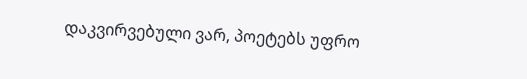დაკვირვებული ვარ, პოეტებს უფრო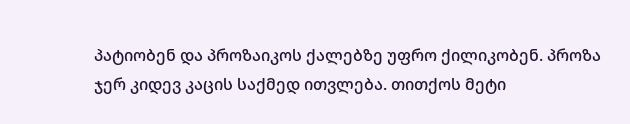პატიობენ და პროზაიკოს ქალებზე უფრო ქილიკობენ. პროზა ჯერ კიდევ კაცის საქმედ ითვლება. თითქოს მეტი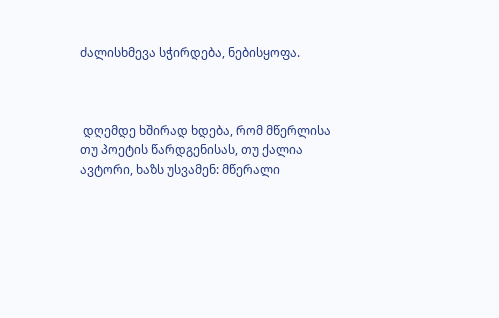ძალისხმევა სჭირდება, ნებისყოფა.



 დღემდე ხშირად ხდება, რომ მწერლისა თუ პოეტის წარდგენისას, თუ ქალია ავტორი, ხაზს უსვამენ: მწერალი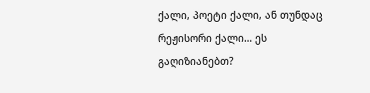ქალი, პოეტი ქალი, ან თუნდაც რეჟისორი ქალი… ეს გაღიზიანებთ?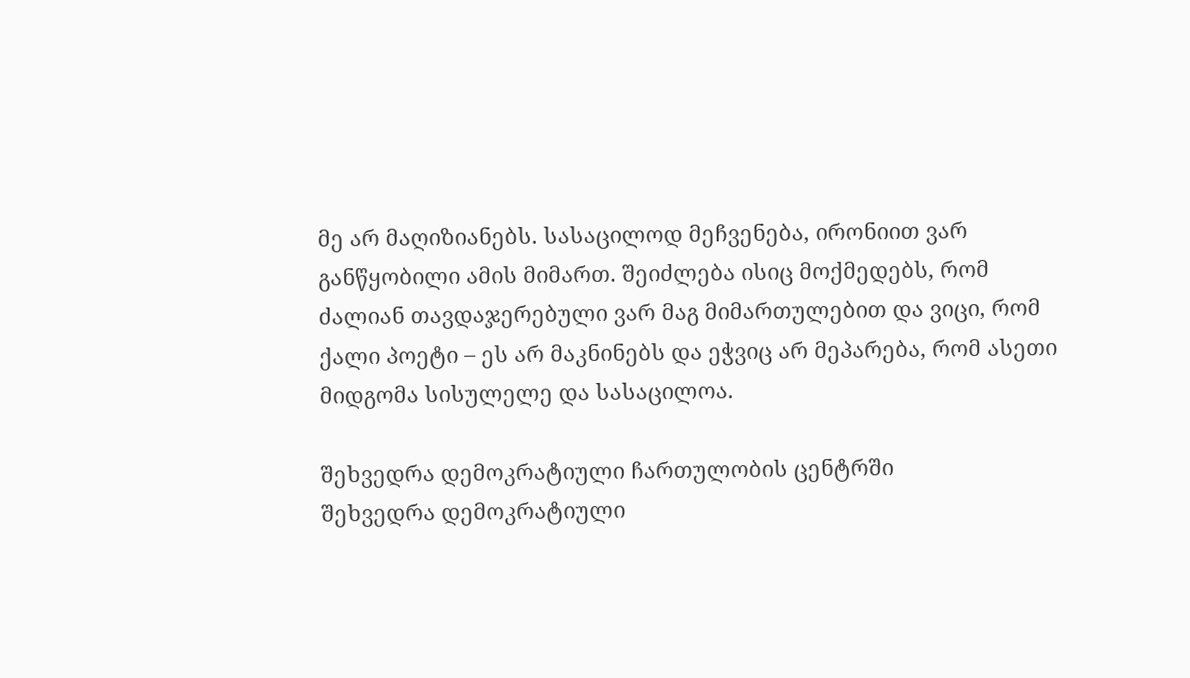მე არ მაღიზიანებს. სასაცილოდ მეჩვენება, ირონიით ვარ განწყობილი ამის მიმართ. შეიძლება ისიც მოქმედებს, რომ ძალიან თავდაჯერებული ვარ მაგ მიმართულებით და ვიცი, რომ ქალი პოეტი – ეს არ მაკნინებს და ეჭვიც არ მეპარება, რომ ასეთი მიდგომა სისულელე და სასაცილოა.

შეხვედრა დემოკრატიული ჩართულობის ცენტრში
შეხვედრა დემოკრატიული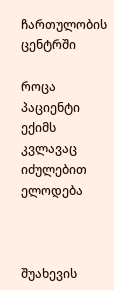ჩართულობის ცენტრში

როცა პაციენტი ექიმს კვლავაც იძულებით ელოდება



შუახევის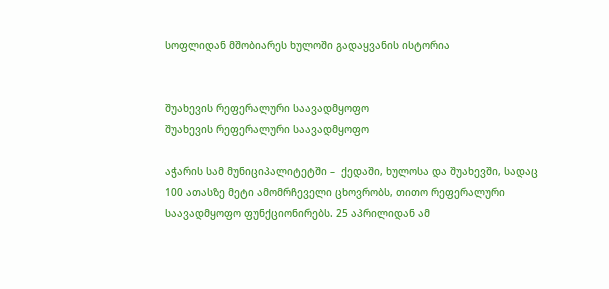სოფლიდან მშობიარეს ხულოში გადაყვანის ისტორია


შუახევის რეფერალური საავადმყოფო
შუახევის რეფერალური საავადმყოფო

აჭარის სამ მუნიციპალიტეტში –  ქედაში, ხულოსა და შუახევში, სადაც 100 ათასზე მეტი ამომრჩეველი ცხოვრობს, თითო რეფერალური საავადმყოფო ფუნქციონირებს. 25 აპრილიდან ამ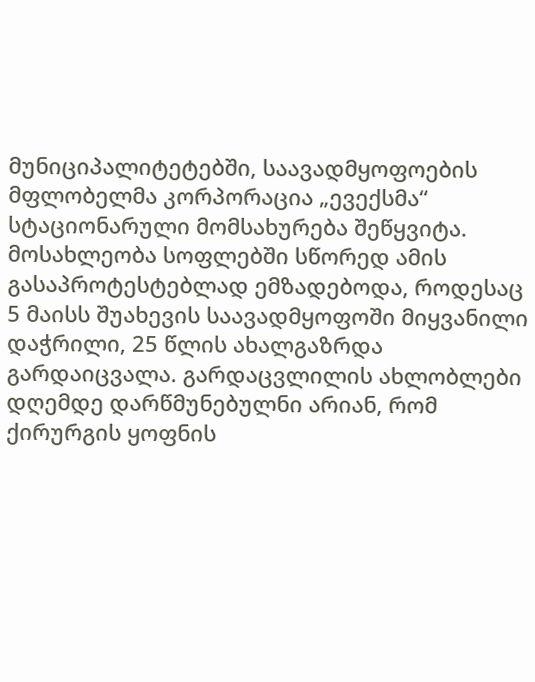მუნიციპალიტეტებში, საავადმყოფოების მფლობელმა კორპორაცია „ევექსმა“ სტაციონარული მომსახურება შეწყვიტა. მოსახლეობა სოფლებში სწორედ ამის გასაპროტესტებლად ემზადებოდა, როდესაც 5 მაისს შუახევის საავადმყოფოში მიყვანილი დაჭრილი, 25 წლის ახალგაზრდა გარდაიცვალა. გარდაცვლილის ახლობლები დღემდე დარწმუნებულნი არიან, რომ ქირურგის ყოფნის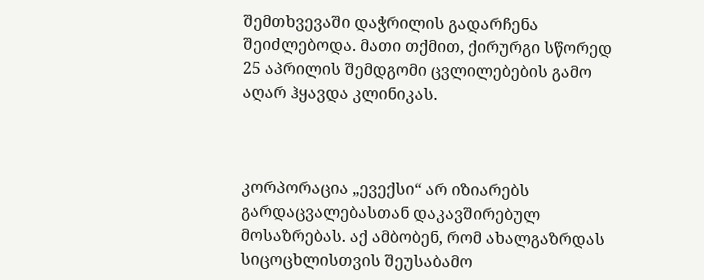შემთხვევაში დაჭრილის გადარჩენა შეიძლებოდა. მათი თქმით, ქირურგი სწორედ 25 აპრილის შემდგომი ცვლილებების გამო აღარ ჰყავდა კლინიკას.



კორპორაცია „ევექსი“ არ იზიარებს გარდაცვალებასთან დაკავშირებულ მოსაზრებას. აქ ამბობენ, რომ ახალგაზრდას სიცოცხლისთვის შეუსაბამო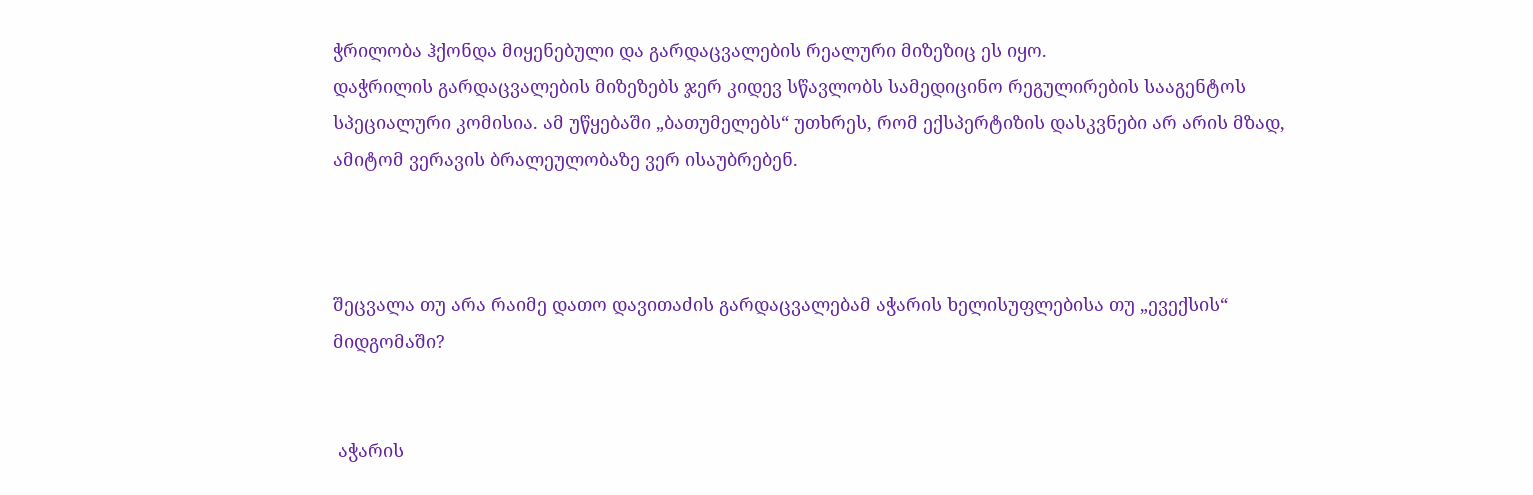ჭრილობა ჰქონდა მიყენებული და გარდაცვალების რეალური მიზეზიც ეს იყო.
დაჭრილის გარდაცვალების მიზეზებს ჯერ კიდევ სწავლობს სამედიცინო რეგულირების სააგენტოს სპეციალური კომისია. ამ უწყებაში „ბათუმელებს“ უთხრეს, რომ ექსპერტიზის დასკვნები არ არის მზად, ამიტომ ვერავის ბრალეულობაზე ვერ ისაუბრებენ.



შეცვალა თუ არა რაიმე დათო დავითაძის გარდაცვალებამ აჭარის ხელისუფლებისა თუ „ევექსის“ მიდგომაში?


 აჭარის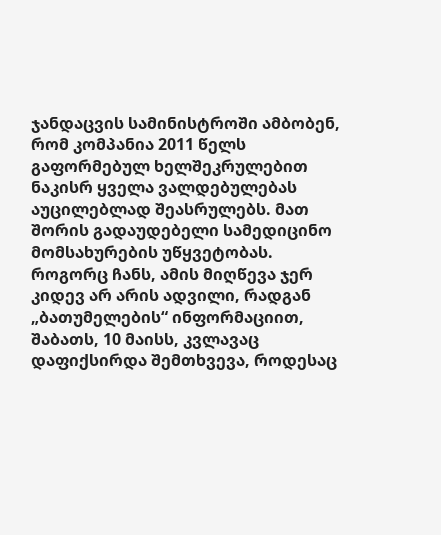ჯანდაცვის სამინისტროში ამბობენ, რომ კომპანია 2011 წელს გაფორმებულ ხელშეკრულებით ნაკისრ ყველა ვალდებულებას აუცილებლად შეასრულებს. მათ შორის გადაუდებელი სამედიცინო მომსახურების უწყვეტობას. როგორც ჩანს, ამის მიღწევა ჯერ კიდევ არ არის ადვილი, რადგან „ბათუმელების“ ინფორმაციით, შაბათს, 10 მაისს, კვლავაც დაფიქსირდა შემთხვევა, როდესაც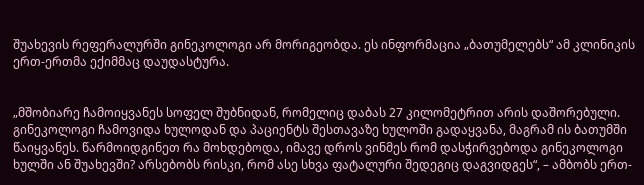შუახევის რეფერალურში გინეკოლოგი არ მორიგეობდა. ეს ინფორმაცია „ბათუმელებს“ ამ კლინიკის ერთ-ერთმა ექიმმაც დაუდასტურა.


„მშობიარე ჩამოიყვანეს სოფელ შუბნიდან, რომელიც დაბას 27 კილომეტრით არის დაშორებული. გინეკოლოგი ჩამოვიდა ხულოდან და პაციენტს შესთავაზე ხულოში გადაყვანა, მაგრამ ის ბათუმში წაიყვანეს. წარმოიდგინეთ რა მოხდებოდა, იმავე დროს ვინმეს რომ დასჭირვებოდა გინეკოლოგი ხულში ან შუახევში? არსებობს რისკი, რომ ასე სხვა ფატალური შედეგიც დაგვიდგეს“, – ამბობს ერთ-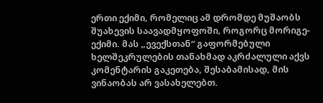ერთი ექიმი, რომელიც ამ დრომდე მუშაობს შუახევის საავადმყოფოში, როგორც მორიგე-ექიმი. მას „ევექსთან“ გაფორმებული ხელშეკრულების თანახმად აკრძალული აქვს კომენტარის გაკეთება, შესაბამისად, მის ვინაობას არ ვასახელებთ.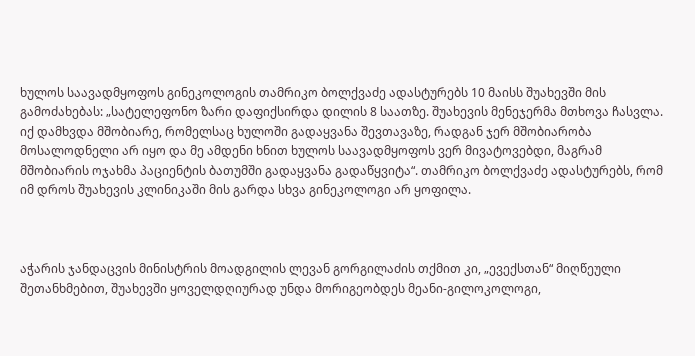ხულოს საავადმყოფოს გინეკოლოგის თამრიკო ბოლქვაძე ადასტურებს 10 მაისს შუახევში მის გამოძახებას: „სატელეფონო ზარი დაფიქსირდა დილის 8 საათზე. შუახევის მენეჯერმა მთხოვა ჩასვლა. იქ დამხვდა მშობიარე, რომელსაც ხულოში გადაყვანა შევთავაზე, რადგან ჯერ მშობიარობა მოსალოდნელი არ იყო და მე ამდენი ხნით ხულოს საავადმყოფოს ვერ მივატოვებდი, მაგრამ მშობიარის ოჯახმა პაციენტის ბათუმში გადაყვანა გადაწყვიტა“. თამრიკო ბოლქვაძე ადასტურებს, რომ იმ დროს შუახევის კლინიკაში მის გარდა სხვა გინეკოლოგი არ ყოფილა.



აჭარის ჯანდაცვის მინისტრის მოადგილის ლევან გორგილაძის თქმით კი, „ევექსთან“ მიღწეული შეთანხმებით, შუახევში ყოველდღიურად უნდა მორიგეობდეს მეანი-გილოკოლოგი,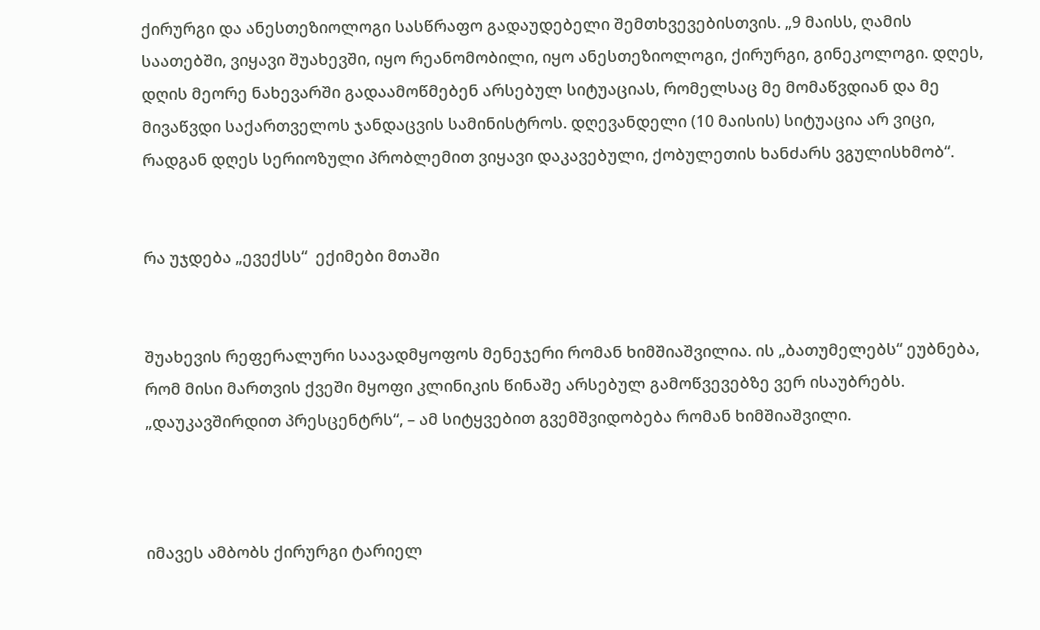ქირურგი და ანესთეზიოლოგი სასწრაფო გადაუდებელი შემთხვევებისთვის. „9 მაისს, ღამის საათებში, ვიყავი შუახევში, იყო რეანომობილი, იყო ანესთეზიოლოგი, ქირურგი, გინეკოლოგი. დღეს, დღის მეორე ნახევარში გადაამოწმებენ არსებულ სიტუაციას, რომელსაც მე მომაწვდიან და მე მივაწვდი საქართველოს ჯანდაცვის სამინისტროს. დღევანდელი (10 მაისის) სიტუაცია არ ვიცი, რადგან დღეს სერიოზული პრობლემით ვიყავი დაკავებული, ქობულეთის ხანძარს ვგულისხმობ“.


რა უჯდება „ევექსს“  ექიმები მთაში


შუახევის რეფერალური საავადმყოფოს მენეჯერი რომან ხიმშიაშვილია. ის „ბათუმელებს“ ეუბნება, რომ მისი მართვის ქვეში მყოფი კლინიკის წინაშე არსებულ გამოწვევებზე ვერ ისაუბრებს. „დაუკავშირდით პრესცენტრს“, – ამ სიტყვებით გვემშვიდობება რომან ხიმშიაშვილი.



იმავეს ამბობს ქირურგი ტარიელ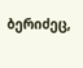ბერიძეც,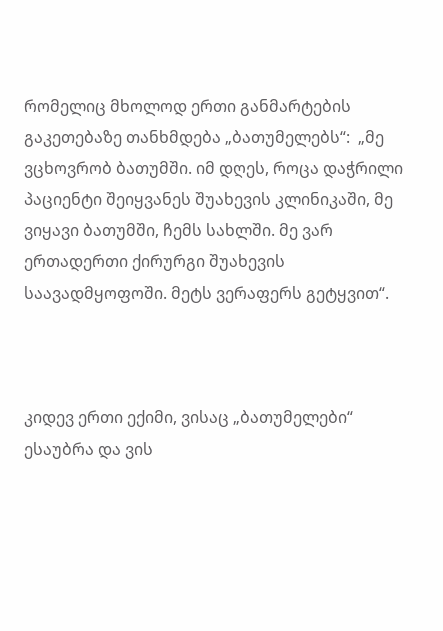რომელიც მხოლოდ ერთი განმარტების გაკეთებაზე თანხმდება „ბათუმელებს“:  „მე ვცხოვრობ ბათუმში. იმ დღეს, როცა დაჭრილი პაციენტი შეიყვანეს შუახევის კლინიკაში, მე ვიყავი ბათუმში, ჩემს სახლში. მე ვარ ერთადერთი ქირურგი შუახევის საავადმყოფოში. მეტს ვერაფერს გეტყვით“.



კიდევ ერთი ექიმი, ვისაც „ბათუმელები“ ესაუბრა და ვის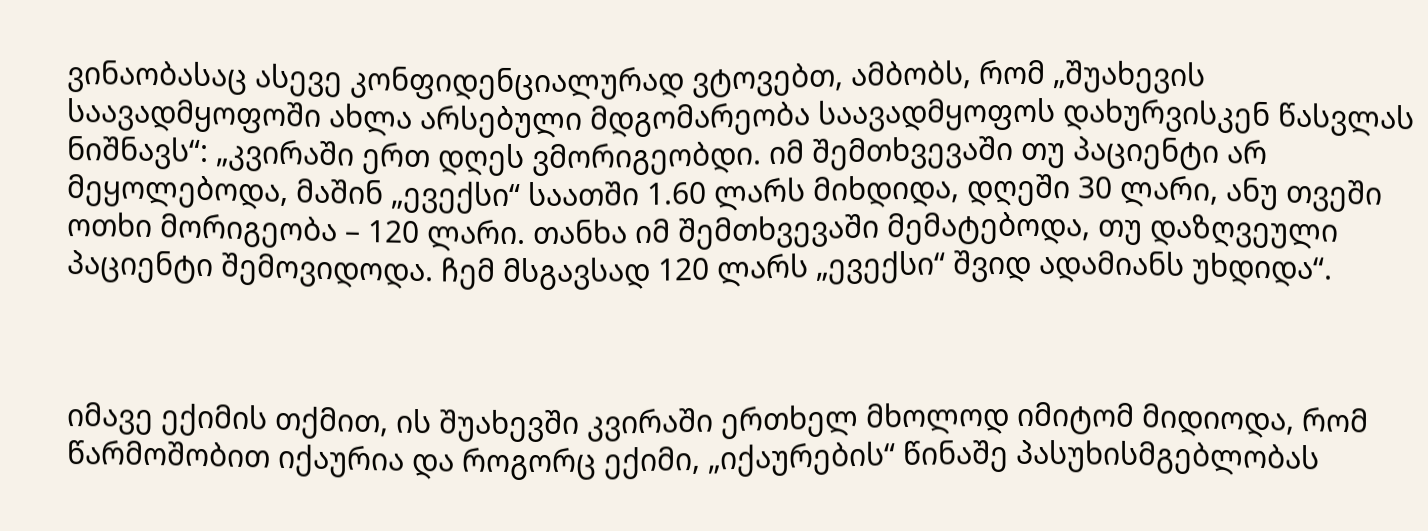ვინაობასაც ასევე კონფიდენციალურად ვტოვებთ, ამბობს, რომ „შუახევის საავადმყოფოში ახლა არსებული მდგომარეობა საავადმყოფოს დახურვისკენ წასვლას ნიშნავს“: „კვირაში ერთ დღეს ვმორიგეობდი. იმ შემთხვევაში თუ პაციენტი არ მეყოლებოდა, მაშინ „ევექსი“ საათში 1.60 ლარს მიხდიდა, დღეში 30 ლარი, ანუ თვეში ოთხი მორიგეობა – 120 ლარი. თანხა იმ შემთხვევაში მემატებოდა, თუ დაზღვეული პაციენტი შემოვიდოდა. ჩემ მსგავსად 120 ლარს „ევექსი“ შვიდ ადამიანს უხდიდა“.



იმავე ექიმის თქმით, ის შუახევში კვირაში ერთხელ მხოლოდ იმიტომ მიდიოდა, რომ წარმოშობით იქაურია და როგორც ექიმი, „იქაურების“ წინაშე პასუხისმგებლობას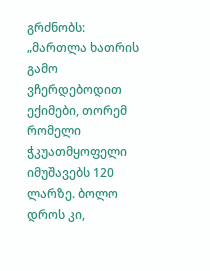გრძნობს: „მართლა ხათრის გამო ვჩერდებოდით ექიმები, თორემ რომელი ჭკუათმყოფელი იმუშავებს 120 ლარზე. ბოლო დროს კი,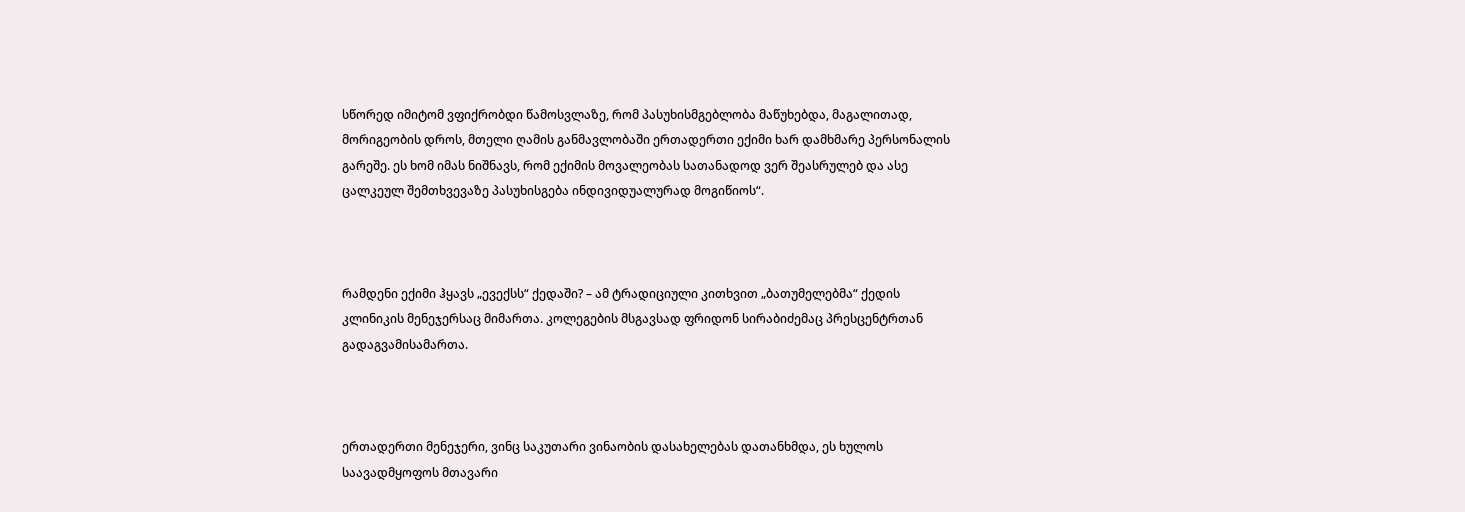სწორედ იმიტომ ვფიქრობდი წამოსვლაზე, რომ პასუხისმგებლობა მაწუხებდა, მაგალითად, მორიგეობის დროს, მთელი ღამის განმავლობაში ერთადერთი ექიმი ხარ დამხმარე პერსონალის გარეშე. ეს ხომ იმას ნიშნავს, რომ ექიმის მოვალეობას სათანადოდ ვერ შეასრულებ და ასე ცალკეულ შემთხვევაზე პასუხისგება ინდივიდუალურად მოგიწიოს“.



რამდენი ექიმი ჰყავს „ევექსს“ ქედაში? – ამ ტრადიციული კითხვით „ბათუმელებმა“ ქედის კლინიკის მენეჯერსაც მიმართა. კოლეგების მსგავსად ფრიდონ სირაბიძემაც პრესცენტრთან გადაგვამისამართა.



ერთადერთი მენეჯერი, ვინც საკუთარი ვინაობის დასახელებას დათანხმდა, ეს ხულოს საავადმყოფოს მთავარი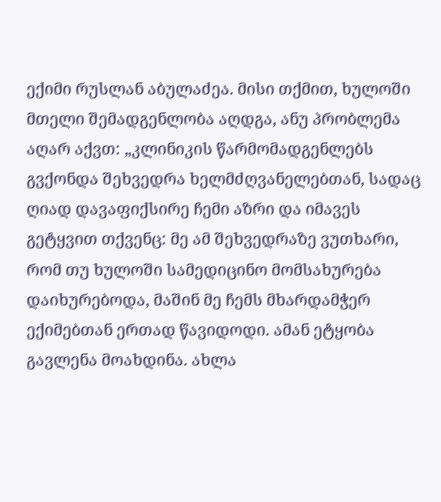ექიმი რუსლან აბულაძეა. მისი თქმით, ხულოში მთელი შემადგენლობა აღდგა, ანუ პრობლემა აღარ აქვთ: „კლინიკის წარმომადგენლებს გვქონდა შეხვედრა ხელმძღვანელებთან, სადაც ღიად დავაფიქსირე ჩემი აზრი და იმავეს გეტყვით თქვენც: მე ამ შეხვედრაზე ვუთხარი, რომ თუ ხულოში სამედიცინო მომსახურება დაიხურებოდა, მაშინ მე ჩემს მხარდამჭერ ექიმებთან ერთად წავიდოდი. ამან ეტყობა გავლენა მოახდინა. ახლა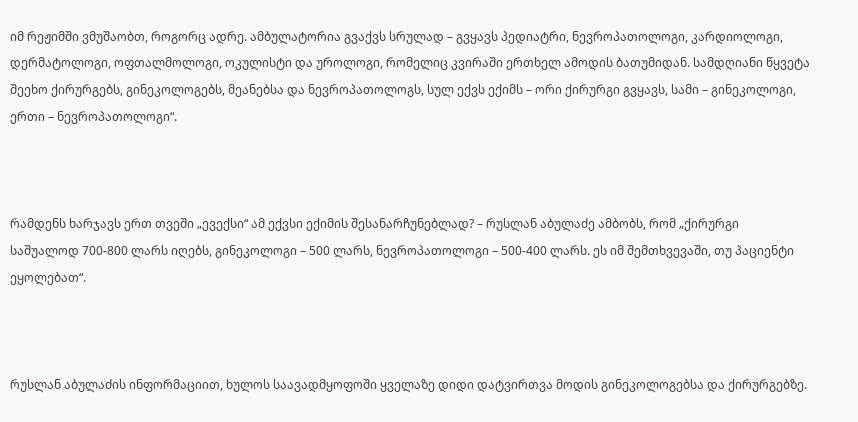იმ რეჟიმში ვმუშაობთ, როგორც ადრე. ამბულატორია გვაქვს სრულად – გვყავს პედიატრი, ნევროპათოლოგი, კარდიოლოგი, დერმატოლოგი, ოფთალმოლოგი, ოკულისტი და უროლოგი, რომელიც კვირაში ერთხელ ამოდის ბათუმიდან. სამდღიანი წყვეტა შეეხო ქირურგებს, გინეკოლოგებს, მეანებსა და ნევროპათოლოგს, სულ ექვს ექიმს – ორი ქირურგი გვყავს, სამი – გინეკოლოგი, ერთი – ნევროპათოლოგი“.



რამდენს ხარჯავს ერთ თვეში „ევექსი“ ამ ექვსი ექიმის შესანარჩუნებლად? – რუსლან აბულაძე ამბობს, რომ „ქირურგი საშუალოდ 700-800 ლარს იღებს, გინეკოლოგი – 500 ლარს, ნევროპათოლოგი – 500-400 ლარს. ეს იმ შემთხვევაში, თუ პაციენტი ეყოლებათ“.



რუსლან აბულაძის ინფორმაციით, ხულოს საავადმყოფოში ყველაზე დიდი დატვირთვა მოდის გინეკოლოგებსა და ქირურგებზე.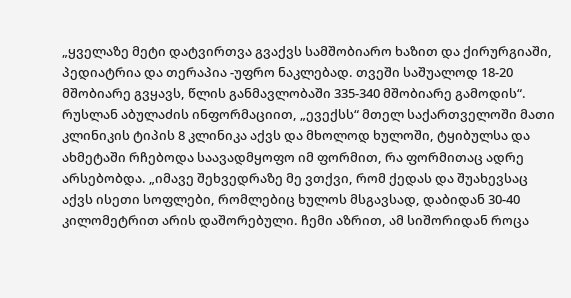„ყველაზე მეტი დატვირთვა გვაქვს სამშობიარო ხაზით და ქირურგიაში, პედიატრია და თერაპია -უფრო ნაკლებად. თვეში საშუალოდ 18-20 მშობიარე გვყავს, წლის განმავლობაში 335-340 მშობიარე გამოდის“.
რუსლან აბულაძის ინფორმაციით, „ევექსს“ მთელ საქართველოში მათი კლინიკის ტიპის 8 კლინიკა აქვს და მხოლოდ ხულოში, ტყიბულსა და ახმეტაში რჩებოდა საავადმყოფო იმ ფორმით, რა ფორმითაც ადრე არსებობდა. „იმავე შეხვედრაზე მე ვთქვი, რომ ქედას და შუახევსაც აქვს ისეთი სოფლები, რომლებიც ხულოს მსგავსად, დაბიდან 30-40 კილომეტრით არის დაშორებული. ჩემი აზრით, ამ სიშორიდან როცა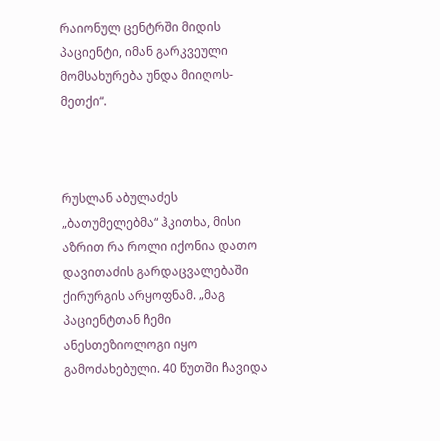რაიონულ ცენტრში მიდის პაციენტი, იმან გარკვეული მომსახურება უნდა მიიღოს-მეთქი“.



რუსლან აბულაძეს „ბათუმელებმა“ ჰკითხა, მისი აზრით რა როლი იქონია დათო დავითაძის გარდაცვალებაში ქირურგის არყოფნამ. „მაგ პაციენტთან ჩემი ანესთეზიოლოგი იყო გამოძახებული. 40 წუთში ჩავიდა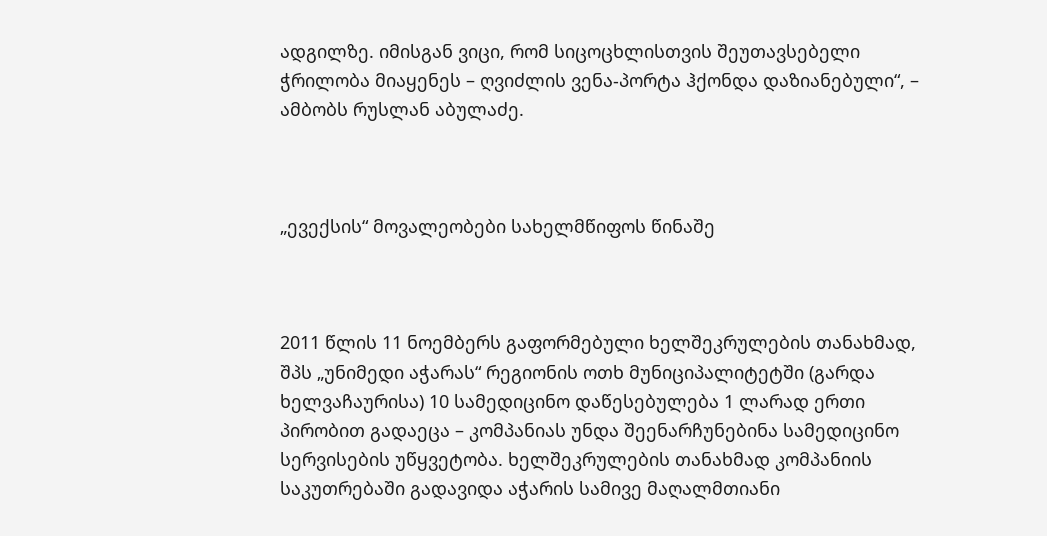ადგილზე. იმისგან ვიცი, რომ სიცოცხლისთვის შეუთავსებელი ჭრილობა მიაყენეს – ღვიძლის ვენა-პორტა ჰქონდა დაზიანებული“, – ამბობს რუსლან აბულაძე.



„ევექსის“ მოვალეობები სახელმწიფოს წინაშე



2011 წლის 11 ნოემბერს გაფორმებული ხელშეკრულების თანახმად, შპს „უნიმედი აჭარას“ რეგიონის ოთხ მუნიციპალიტეტში (გარდა ხელვაჩაურისა) 10 სამედიცინო დაწესებულება 1 ლარად ერთი პირობით გადაეცა – კომპანიას უნდა შეენარჩუნებინა სამედიცინო სერვისების უწყვეტობა. ხელშეკრულების თანახმად კომპანიის საკუთრებაში გადავიდა აჭარის სამივე მაღალმთიანი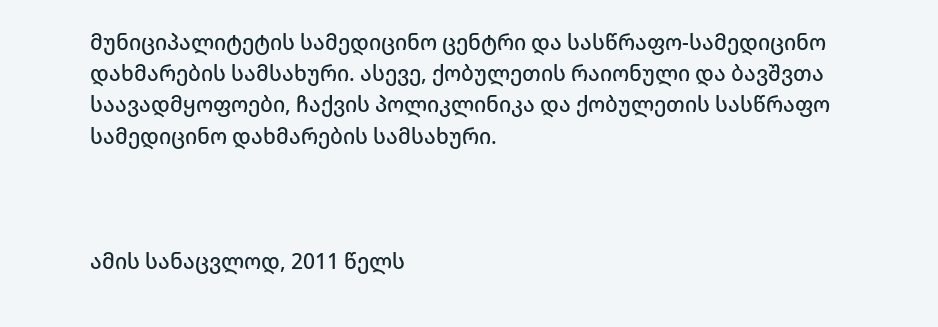მუნიციპალიტეტის სამედიცინო ცენტრი და სასწრაფო-სამედიცინო დახმარების სამსახური. ასევე, ქობულეთის რაიონული და ბავშვთა საავადმყოფოები, ჩაქვის პოლიკლინიკა და ქობულეთის სასწრაფო სამედიცინო დახმარების სამსახური.



ამის სანაცვლოდ, 2011 წელს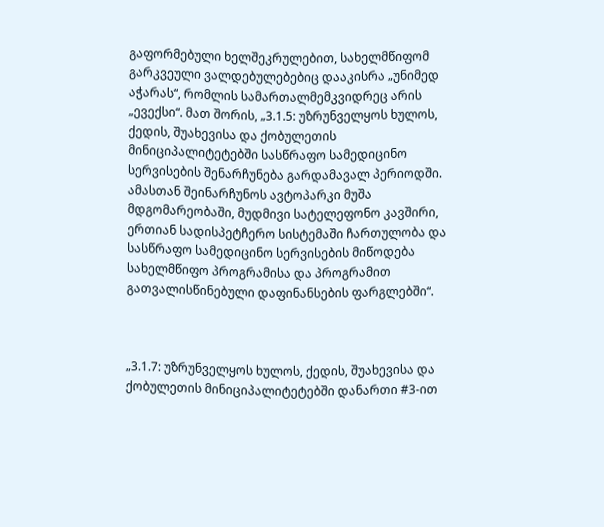გაფორმებული ხელშეკრულებით, სახელმწიფომ გარკვეული ვალდებულებებიც დააკისრა „უნიმედ აჭარას“, რომლის სამართალმემკვიდრეც არის „ევექსი“. მათ შორის, „3.1.5: უზრუნველყოს ხულოს, ქედის, შუახევისა და ქობულეთის მინიციპალიტეტებში სასწრაფო სამედიცინო სერვისების შენარჩუნება გარდამავალ პერიოდში. ამასთან შეინარჩუნოს ავტოპარკი მუშა მდგომარეობაში, მუდმივი სატელეფონო კავშირი, ერთიან სადისპეტჩერო სისტემაში ჩართულობა და სასწრაფო სამედიცინო სერვისების მიწოდება სახელმწიფო პროგრამისა და პროგრამით გათვალისწინებული დაფინანსების ფარგლებში“.



„3.1.7: უზრუნველყოს ხულოს, ქედის, შუახევისა და ქობულეთის მინიციპალიტეტებში დანართი #3-ით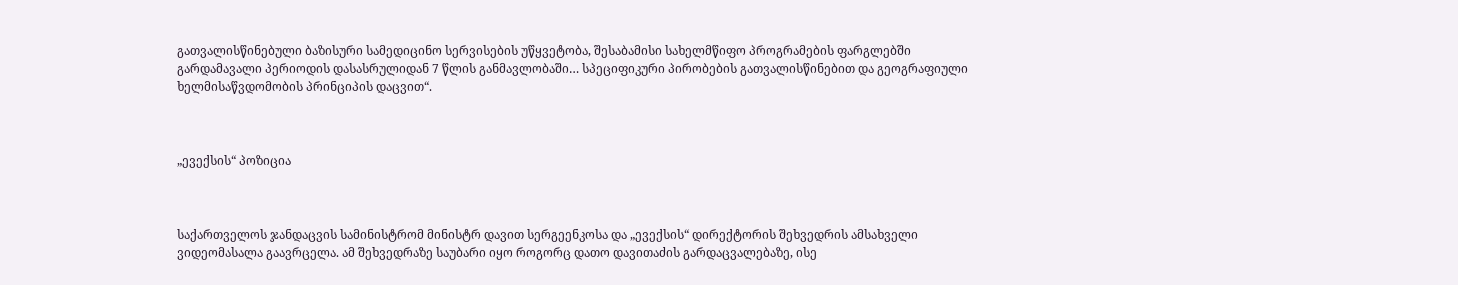გათვალისწინებული ბაზისური სამედიცინო სერვისების უწყვეტობა, შესაბამისი სახელმწიფო პროგრამების ფარგლებში გარდამავალი პერიოდის დასასრულიდან 7 წლის განმავლობაში… სპეციფიკური პირობების გათვალისწინებით და გეოგრაფიული ხელმისაწვდომობის პრინციპის დაცვით“.



„ევექსის“ პოზიცია



საქართველოს ჯანდაცვის სამინისტრომ მინისტრ დავით სერგეენკოსა და „ევექსის“ დირექტორის შეხვედრის ამსახველი ვიდეომასალა გაავრცელა. ამ შეხვედრაზე საუბარი იყო როგორც დათო დავითაძის გარდაცვალებაზე, ისე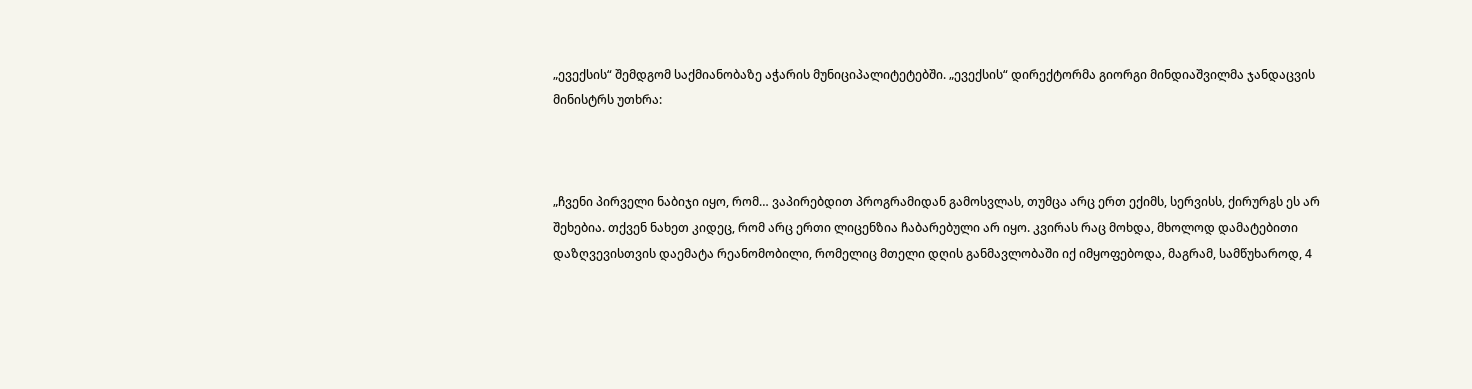„ევექსის“ შემდგომ საქმიანობაზე აჭარის მუნიციპალიტეტებში. „ევექსის“ დირექტორმა გიორგი მინდიაშვილმა ჯანდაცვის მინისტრს უთხრა:



„ჩვენი პირველი ნაბიჯი იყო, რომ… ვაპირებდით პროგრამიდან გამოსვლას, თუმცა არც ერთ ექიმს, სერვისს, ქირურგს ეს არ შეხებია. თქვენ ნახეთ კიდეც, რომ არც ერთი ლიცენზია ჩაბარებული არ იყო. კვირას რაც მოხდა, მხოლოდ დამატებითი დაზღვევისთვის დაემატა რეანომობილი, რომელიც მთელი დღის განმავლობაში იქ იმყოფებოდა, მაგრამ, სამწუხაროდ, 4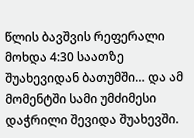წლის ბავშვის რეფერალი მოხდა 4:30 საათზე შუახევიდან ბათუმში… და ამ მომენტში სამი უმძიმესი დაჭრილი შევიდა შუახევში.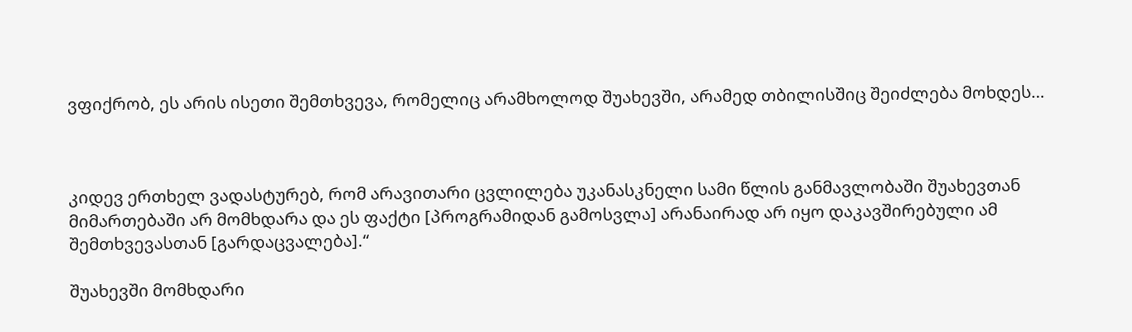ვფიქრობ, ეს არის ისეთი შემთხვევა, რომელიც არამხოლოდ შუახევში, არამედ თბილისშიც შეიძლება მოხდეს…



კიდევ ერთხელ ვადასტურებ, რომ არავითარი ცვლილება უკანასკნელი სამი წლის განმავლობაში შუახევთან მიმართებაში არ მომხდარა და ეს ფაქტი [პროგრამიდან გამოსვლა] არანაირად არ იყო დაკავშირებული ამ შემთხვევასთან [გარდაცვალება].“

შუახევში მომხდარი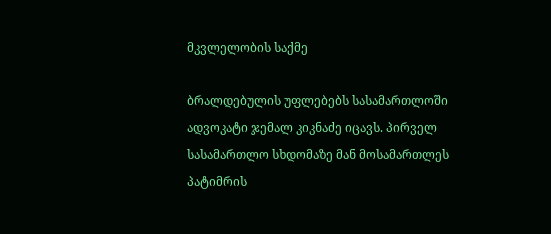მკვლელობის საქმე

ბრალდებულის უფლებებს სასამართლოში ადვოკატი ჯემალ კიკნაძე იცავს. პირველ სასამართლო სხდომაზე მან მოსამართლეს პატიმრის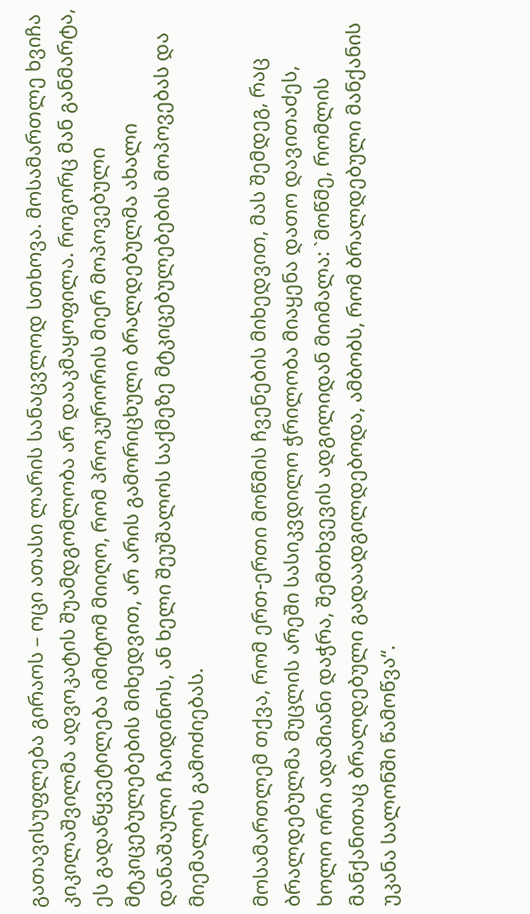გათავისუფლება გირაოს – ოცი ათასი ლარის სანაცვლოდ სთხოვა. მოსამართლე ხვიჩა კიკილაშვილმა ადვოკატის შუამდგომლობა არ დააკმაყოფილა. როგორც მან განმარტა, ეს გადაწყვეტილება იმიტომ მიიღო, რომ პროკურორის მიერ მოპოვებული მტკიცებულებების მიხედვით, არ არის გამორიცხული ბრალდებულმა ახალი დანაშაული ჩაიდინოს, ან ხელი შეუშალოს საქმეზე მტკიცებულებების მოპოვებას და მიემალოს გამოძიებას.

მოსამართლემ თქვა, რომ ერთ-ერთი მოწმის ჩვენების მიხედვით, მას შემდეგ, რაც ბრალდებულმა მუცლის არეში სასიკვდილო ჭრილობა მიაყენა დათო დავითაძეს, ხოლო ორი ადამიანი დაჭრა, შემთხვევის ადგილიდან მიიმალა: `მოწმე, რომლის მანქანითაც ბრალდებული გადაადგილდებოდა, ამბობს, რომ ბრალდებული მანქანის უკანა სალონში წამოწვა“.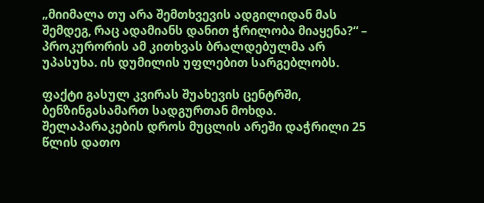„მიიმალა თუ არა შემთხვევის ადგილიდან მას შემდეგ, რაც ადამიანს დანით ჭრილობა მიაყენა?“ – პროკურორის ამ კითხვას ბრალდებულმა არ უპასუხა. ის დუმილის უფლებით სარგებლობს.

ფაქტი გასულ კვირას შუახევის ცენტრში, ბენზინგასამართ სადგურთან მოხდა. შელაპარაკების დროს მუცლის არეში დაჭრილი 25 წლის დათო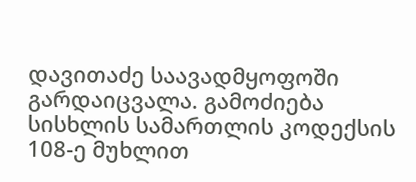დავითაძე საავადმყოფოში გარდაიცვალა. გამოძიება სისხლის სამართლის კოდექსის 108-ე მუხლით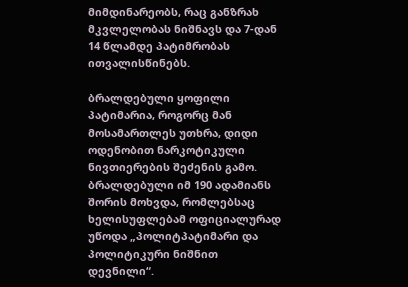მიმდინარეობს, რაც განზრახ მკვლელობას ნიშნავს და 7-დან 14 წლამდე პატიმრობას ითვალისწინებს.

ბრალდებული ყოფილი პატიმარია, როგორც მან მოსამართლეს უთხრა, დიდი ოდენობით ნარკოტიკული ნივთიერების შეძენის გამო. ბრალდებული იმ 190 ადამიანს შორის მოხვდა, რომლებსაც ხელისუფლებამ ოფიციალურად უწოდა „პოლიტპატიმარი და პოლიტიკური ნიშნით დევნილი“.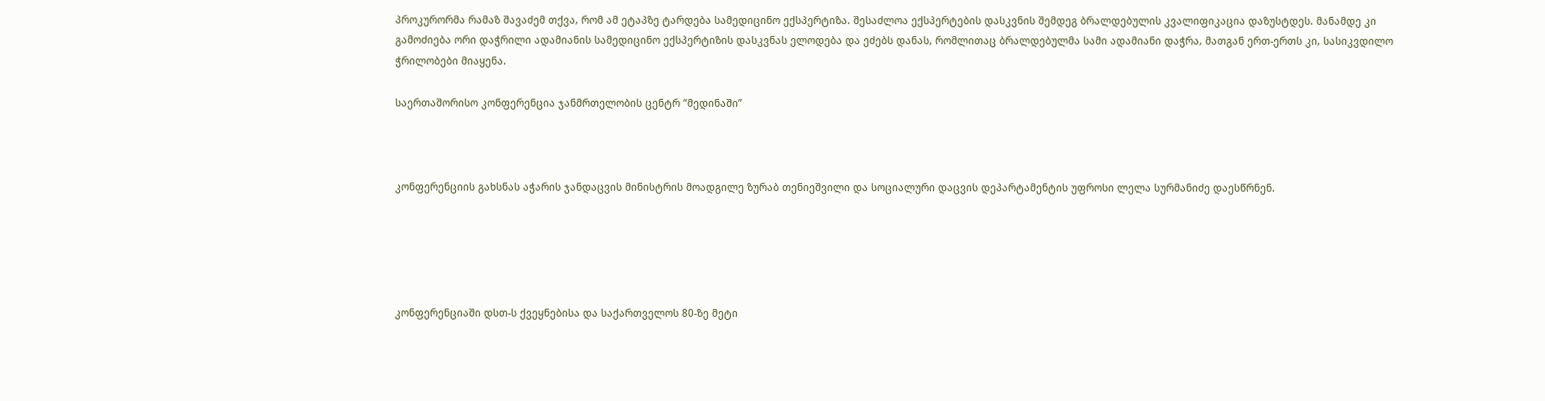პროკურორმა რამაზ შავაძემ თქვა, რომ ამ ეტაპზე ტარდება სამედიცინო ექსპერტიზა. შესაძლოა ექსპერტების დასკვნის შემდეგ ბრალდებულის კვალიფიკაცია დაზუსტდეს. მანამდე კი გამოძიება ორი დაჭრილი ადამიანის სამედიცინო ექსპერტიზის დასკვნას ელოდება და ეძებს დანას, რომლითაც ბრალდებულმა სამი ადამიანი დაჭრა, მათგან ერთ-ერთს კი, სასიკვდილო ჭრილობები მიაყენა.

საერთაშორისო კონფერენცია ჯანმრთელობის ცენტრ “მედინაში”



კონფერენციის გახსნას აჭარის ჯანდაცვის მინისტრის მოადგილე ზურაბ თენიეშვილი და სოციალური დაცვის დეპარტამენტის უფროსი ლელა სურმანიძე დაესწრნენ.





კონფერენციაში დსთ-ს ქვეყნებისა და საქართველოს 80-ზე მეტი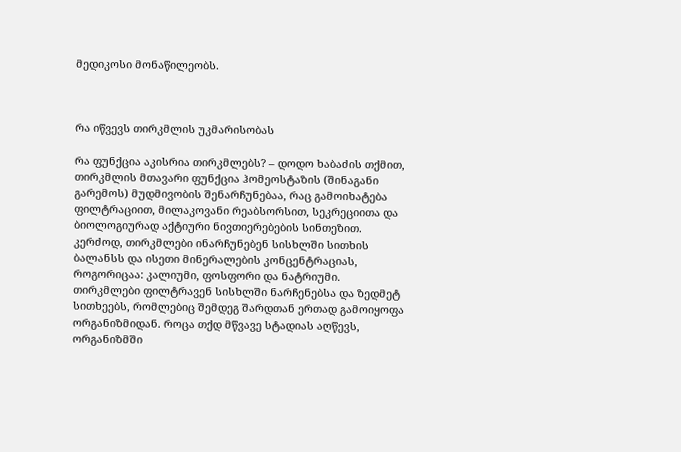მედიკოსი მონაწილეობს.



რა იწვევს თირკმლის უკმარისობას

რა ფუნქცია აკისრია თირკმლებს? – დოდო ხაბაძის თქმით, თირკმლის მთავარი ფუნქცია ჰომეოსტაზის (შინაგანი გარემოს) მუდმივობის შენარჩუნებაა, რაც გამოიხატება ფილტრაციით, მილაკოვანი რეაბსორსით, სეკრეციითა და ბიოლოგიურად აქტიური ნივთიერებების სინთეზით. კერძოდ, თირკმლები ინარჩუნებენ სისხლში სითხის ბალანსს და ისეთი მინერალების კონცენტრაციას, როგორიცაა: კალიუმი, ფოსფორი და ნატრიუმი. თირკმლები ფილტრავენ სისხლში ნარჩენებსა და ზედმეტ სითხეებს, რომლებიც შემდეგ შარდთან ერთად გამოიყოფა ორგანიზმიდან. როცა თქდ მწვავე სტადიას აღწევს, ორგანიზმში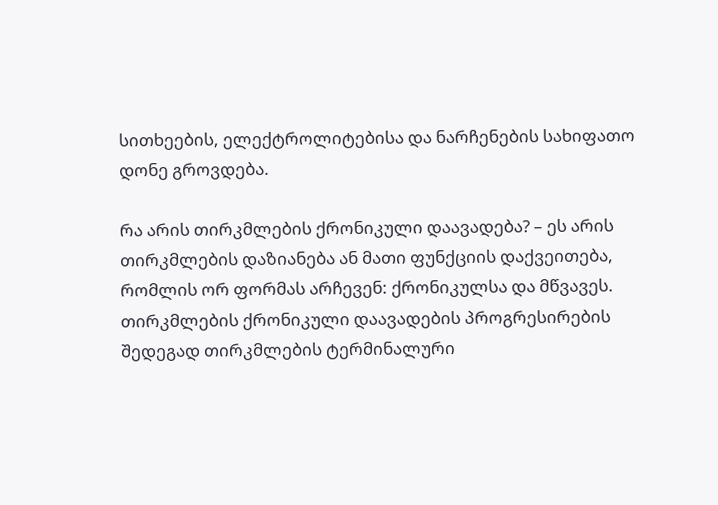სითხეების, ელექტროლიტებისა და ნარჩენების სახიფათო დონე გროვდება.

რა არის თირკმლების ქრონიკული დაავადება? – ეს არის თირკმლების დაზიანება ან მათი ფუნქციის დაქვეითება, რომლის ორ ფორმას არჩევენ: ქრონიკულსა და მწვავეს. თირკმლების ქრონიკული დაავადების პროგრესირების შედეგად თირკმლების ტერმინალური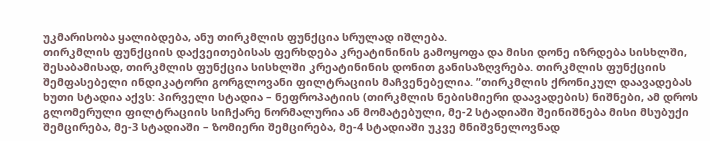უკმარისობა ყალიბდება, ანუ თირკმლის ფუნქცია სრულად იშლება.
თირკმლის ფუნქციის დაქვეითებისას ფერხდება კრეატინინის გამოყოფა და მისი დონე იზრდება სისხლში, შესაბამისად, თირკმლის ფუნქცია სისხლში კრეატინინის დონით განისაზღვრება. თირკმლის ფუნქციის შემფასებელი ინდიკატორი გორგლოვანი ფილტრაციის მაჩვენებელია. ”თირკმლის ქრონიკულ დაავადებას ხუთი სტადია აქვს: პირველი სტადია – ნეფროპატიის (თირკმლის ნებისმიერი დაავადების) ნიშნები, ამ დროს გლომერული ფილტრაციის სიჩქარე ნორმალურია ან მომატებული, მე-2 სტადიაში შეინიშნება მისი მსუბუქი შემცირება, მე-3 სტადიაში – ზომიერი შემცირება, მე-4 სტადიაში უკვე მნიშვნელოვნად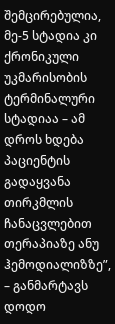შემცირებულია, მე-5 სტადია კი ქრონიკული უკმარისობის ტერმინალური სტადიაა – ამ დროს ხდება პაციენტის გადაყვანა თირკმლის ჩანაცვლებით თერაპიაზე ანუ ჰემოდიალიზზე”, – განმარტავს დოდო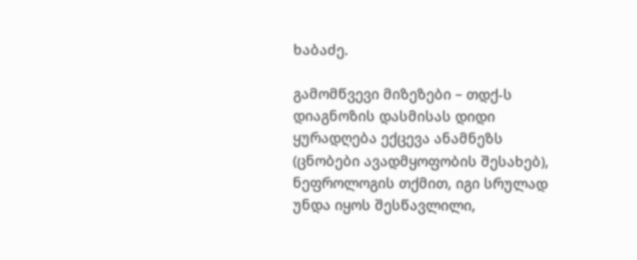ხაბაძე.

გამომწვევი მიზეზები – თდქ-ს დიაგნოზის დასმისას დიდი ყურადღება ექცევა ანამნეზს (ცნობები ავადმყოფობის შესახებ), ნეფროლოგის თქმით, იგი სრულად უნდა იყოს შესწავლილი,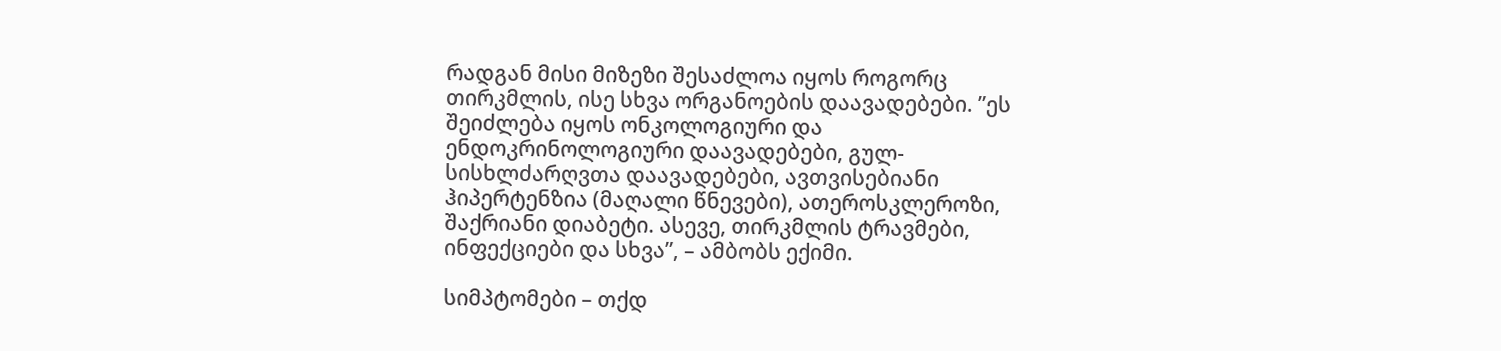რადგან მისი მიზეზი შესაძლოა იყოს როგორც თირკმლის, ისე სხვა ორგანოების დაავადებები. ”ეს შეიძლება იყოს ონკოლოგიური და ენდოკრინოლოგიური დაავადებები, გულ-სისხლძარღვთა დაავადებები, ავთვისებიანი ჰიპერტენზია (მაღალი წნევები), ათეროსკლეროზი, შაქრიანი დიაბეტი. ასევე, თირკმლის ტრავმები, ინფექციები და სხვა”, – ამბობს ექიმი.

სიმპტომები – თქდ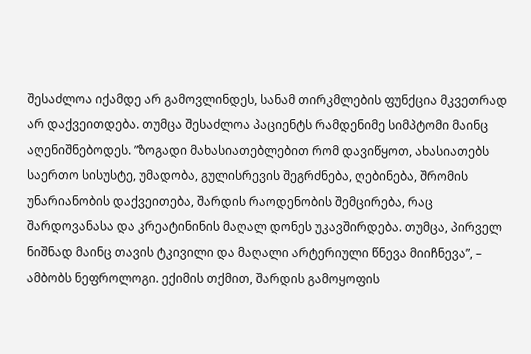შესაძლოა იქამდე არ გამოვლინდეს, სანამ თირკმლების ფუნქცია მკვეთრად არ დაქვეითდება. თუმცა შესაძლოა პაციენტს რამდენიმე სიმპტომი მაინც აღენიშნებოდეს. ”ზოგადი მახასიათებლებით რომ დავიწყოთ, ახასიათებს საერთო სისუსტე, უმადობა, გულისრევის შეგრძნება, ღებინება, შრომის უნარიანობის დაქვეითება, შარდის რაოდენობის შემცირება, რაც შარდოვანასა და კრეატინინის მაღალ დონეს უკავშირდება. თუმცა, პირველ ნიშნად მაინც თავის ტკივილი და მაღალი არტერიული წნევა მიიჩნევა”, – ამბობს ნეფროლოგი. ექიმის თქმით, შარდის გამოყოფის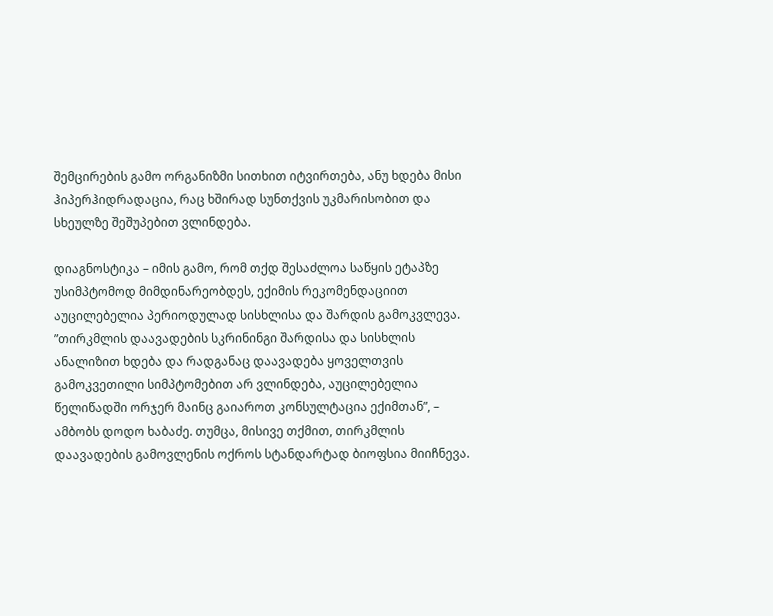შემცირების გამო ორგანიზმი სითხით იტვირთება, ანუ ხდება მისი ჰიპერჰიდრადაცია, რაც ხშირად სუნთქვის უკმარისობით და სხეულზე შეშუპებით ვლინდება.

დიაგნოსტიკა – იმის გამო, რომ თქდ შესაძლოა საწყის ეტაპზე უსიმპტომოდ მიმდინარეობდეს, ექიმის რეკომენდაციით აუცილებელია პერიოდულად სისხლისა და შარდის გამოკვლევა. ”თირკმლის დაავადების სკრინინგი შარდისა და სისხლის ანალიზით ხდება და რადგანაც დაავადება ყოველთვის გამოკვეთილი სიმპტომებით არ ვლინდება, აუცილებელია წელიწადში ორჯერ მაინც გაიაროთ კონსულტაცია ექიმთან”, – ამბობს დოდო ხაბაძე. თუმცა, მისივე თქმით, თირკმლის დაავადების გამოვლენის ოქროს სტანდარტად ბიოფსია მიიჩნევა.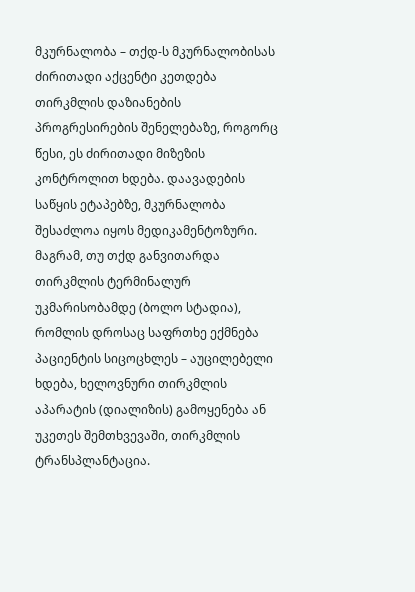მკურნალობა – თქდ-ს მკურნალობისას ძირითადი აქცენტი კეთდება თირკმლის დაზიანების პროგრესირების შენელებაზე, როგორც წესი, ეს ძირითადი მიზეზის კონტროლით ხდება. დაავადების საწყის ეტაპებზე, მკურნალობა შესაძლოა იყოს მედიკამენტოზური. მაგრამ, თუ თქდ განვითარდა თირკმლის ტერმინალურ უკმარისობამდე (ბოლო სტადია), რომლის დროსაც საფრთხე ექმნება პაციენტის სიცოცხლეს – აუცილებელი ხდება, ხელოვნური თირკმლის აპარატის (დიალიზის) გამოყენება ან უკეთეს შემთხვევაში, თირკმლის ტრანსპლანტაცია.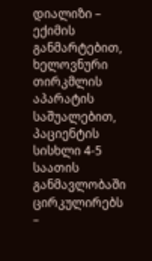დიალიზი – ექიმის განმარტებით, ხელოვნური თირკმლის აპარატის საშუალებით, პაციენტის სისხლი 4-5 საათის განმავლობაში ცირკულირებს –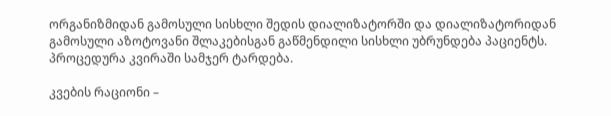ორგანიზმიდან გამოსული სისხლი შედის დიალიზატორში და დიალიზატორიდან გამოსული აზოტოვანი შლაკებისგან გაწმენდილი სისხლი უბრუნდება პაციენტს. პროცედურა კვირაში სამჯერ ტარდება.

კვების რაციონი –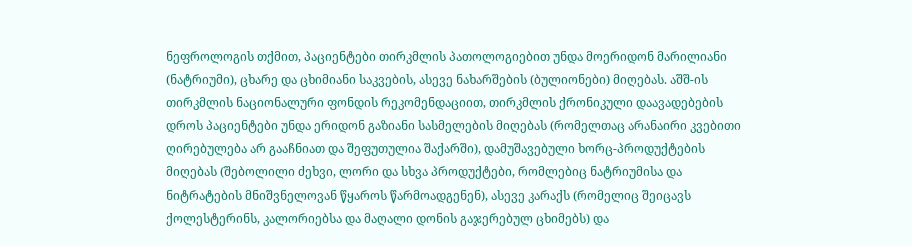ნეფროლოგის თქმით, პაციენტები თირკმლის პათოლოგიებით უნდა მოერიდონ მარილიანი (ნატრიუმი), ცხარე და ცხიმიანი საკვების, ასევე ნახარშების (ბულიონები) მიღებას. აშშ-ის თირკმლის ნაციონალური ფონდის რეკომენდაციით, თირკმლის ქრონიკული დაავადებების დროს პაციენტები უნდა ერიდონ გაზიანი სასმელების მიღებას (რომელთაც არანაირი კვებითი ღირებულება არ გააჩნიათ და შეფუთულია შაქარში), დამუშავებული ხორც-პროდუქტების მიღებას (შებოლილი ძეხვი, ლორი და სხვა პროდუქტები, რომლებიც ნატრიუმისა და ნიტრატების მნიშვნელოვან წყაროს წარმოადგენენ), ასევე კარაქს (რომელიც შეიცავს ქოლესტერინს, კალორიებსა და მაღალი დონის გაჯერებულ ცხიმებს) და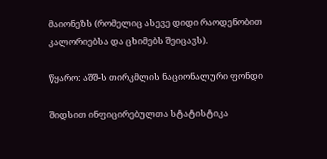მაიონეზს (რომელიც ასევე დიდი რაოდენობით კალორიებსა და ცხიმებს შეიცავს).

წყარო: აშშ-ს თირკმლის ნაციონალური ფონდი

შიდსით ინფიცირებულთა სტატისტიკა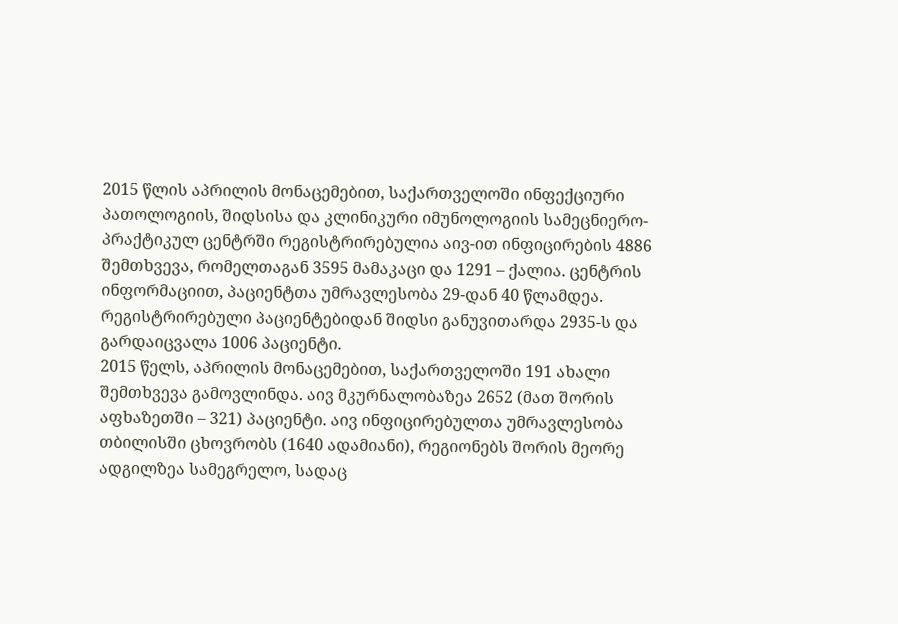2015 წლის აპრილის მონაცემებით, საქართველოში ინფექციური პათოლოგიის, შიდსისა და კლინიკური იმუნოლოგიის სამეცნიერო-პრაქტიკულ ცენტრში რეგისტრირებულია აივ-ით ინფიცირების 4886 შემთხვევა, რომელთაგან 3595 მამაკაცი და 1291 – ქალია. ცენტრის ინფორმაციით, პაციენტთა უმრავლესობა 29-დან 40 წლამდეა. რეგისტრირებული პაციენტებიდან შიდსი განუვითარდა 2935-ს და გარდაიცვალა 1006 პაციენტი.
2015 წელს, აპრილის მონაცემებით, საქართველოში 191 ახალი შემთხვევა გამოვლინდა. აივ მკურნალობაზეა 2652 (მათ შორის აფხაზეთში – 321) პაციენტი. აივ ინფიცირებულთა უმრავლესობა თბილისში ცხოვრობს (1640 ადამიანი), რეგიონებს შორის მეორე ადგილზეა სამეგრელო, სადაც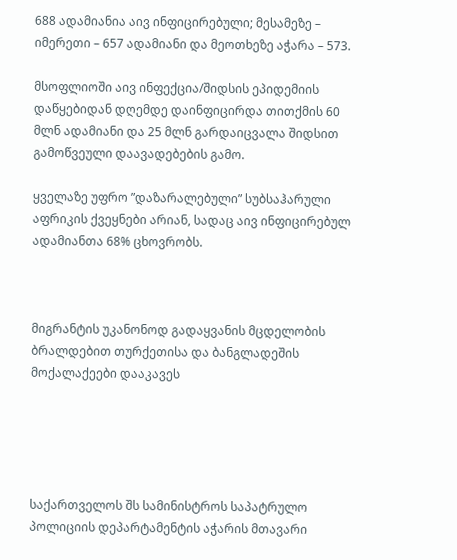688 ადამიანია აივ ინფიცირებული; მესამეზე – იმერეთი – 657 ადამიანი და მეოთხეზე აჭარა – 573.

მსოფლიოში აივ ინფექცია/შიდსის ეპიდემიის დაწყებიდან დღემდე დაინფიცირდა თითქმის 60 მლნ ადამიანი და 25 მლნ გარდაიცვალა შიდსით გამოწვეული დაავადებების გამო.

ყველაზე უფრო ”დაზარალებული” სუბსაჰარული აფრიკის ქვეყნები არიან, სადაც აივ ინფიცირებულ ადამიანთა 68% ცხოვრობს.



მიგრანტის უკანონოდ გადაყვანის მცდელობის ბრალდებით თურქეთისა და ბანგლადეშის მოქალაქეები დააკავეს





საქართველოს შს სამინისტროს საპატრულო პოლიციის დეპარტამენტის აჭარის მთავარი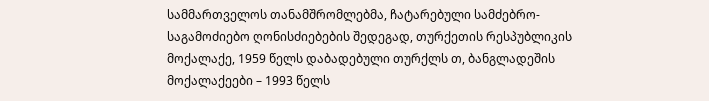სამმართველოს თანამშრომლებმა, ჩატარებული სამძებრო-საგამოძიებო ღონისძიებების შედეგად, თურქეთის რესპუბლიკის მოქალაქე, 1959 წელს დაბადებული თურქლს თ, ბანგლადეშის მოქალაქეები – 1993 წელს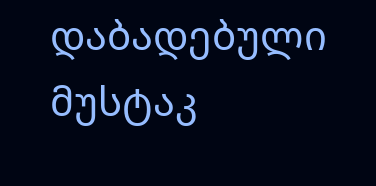დაბადებული მუსტაკ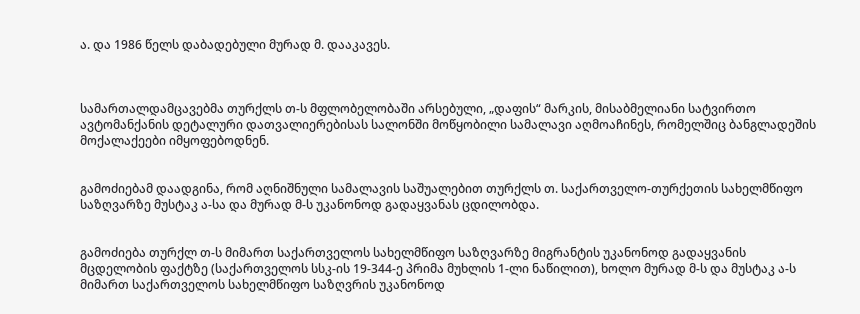ა. და 1986 წელს დაბადებული მურად მ. დააკავეს.



სამართალდამცავებმა თურქლს თ-ს მფლობელობაში არსებული, „დაფის“ მარკის, მისაბმელიანი სატვირთო ავტომანქანის დეტალური დათვალიერებისას სალონში მოწყობილი სამალავი აღმოაჩინეს, რომელშიც ბანგლადეშის მოქალაქეები იმყოფებოდნენ.


გამოძიებამ დაადგინა, რომ აღნიშნული სამალავის საშუალებით თურქლს თ. საქართველო-თურქეთის სახელმწიფო საზღვარზე მუსტაკ ა-სა და მურად მ-ს უკანონოდ გადაყვანას ცდილობდა.


გამოძიება თურქლ თ-ს მიმართ საქართველოს სახელმწიფო საზღვარზე მიგრანტის უკანონოდ გადაყვანის მცდელობის ფაქტზე (საქართველოს სსკ-ის 19-344-ე პრიმა მუხლის 1-ლი ნაწილით), ხოლო მურად მ-ს და მუსტაკ ა-ს მიმართ საქართველოს სახელმწიფო საზღვრის უკანონოდ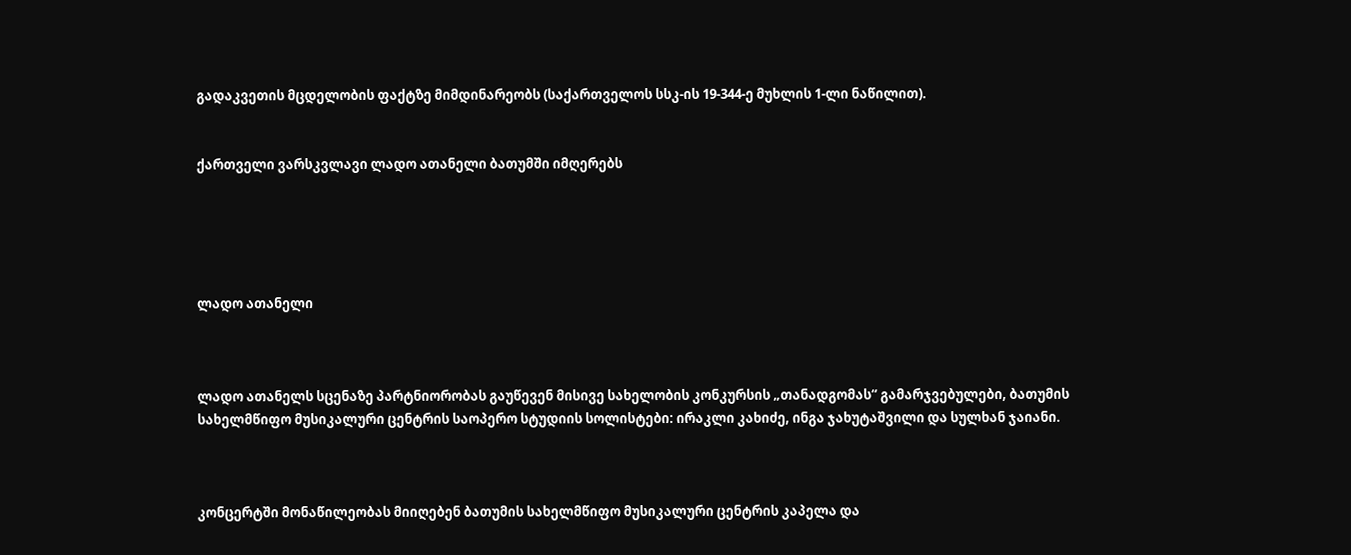გადაკვეთის მცდელობის ფაქტზე მიმდინარეობს (საქართველოს სსკ-ის 19-344-ე მუხლის 1-ლი ნაწილით).


ქართველი ვარსკვლავი ლადო ათანელი ბათუმში იმღერებს





ლადო ათანელი



ლადო ათანელს სცენაზე პარტნიორობას გაუწევენ მისივე სახელობის კონკურსის „თანადგომას“ გამარჯვებულები, ბათუმის სახელმწიფო მუსიკალური ცენტრის საოპერო სტუდიის სოლისტები: ირაკლი კახიძე, ინგა ჯახუტაშვილი და სულხან ჯაიანი.



კონცერტში მონაწილეობას მიიღებენ ბათუმის სახელმწიფო მუსიკალური ცენტრის კაპელა და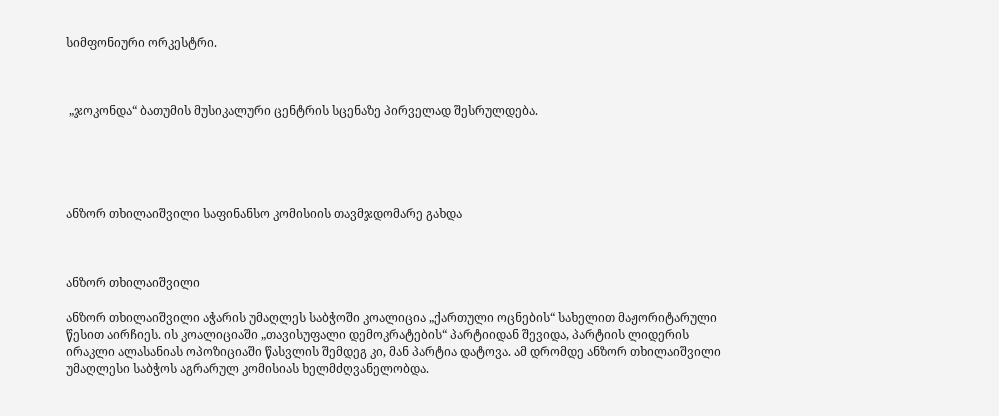სიმფონიური ორკესტრი.



 „ჯოკონდა“ ბათუმის მუსიკალური ცენტრის სცენაზე პირველად შესრულდება.





ანზორ თხილაიშვილი საფინანსო კომისიის თავმჯდომარე გახდა



ანზორ თხილაიშვილი

ანზორ თხილაიშვილი აჭარის უმაღლეს საბჭოში კოალიცია „ქართული ოცნების“ სახელით მაჟორიტარული წესით აირჩიეს. ის კოალიციაში „თავისუფალი დემოკრატების“ პარტიიდან შევიდა, პარტიის ლიდერის ირაკლი ალასანიას ოპოზიციაში წასვლის შემდეგ კი, მან პარტია დატოვა. ამ დრომდე ანზორ თხილაიშვილი უმაღლესი საბჭოს აგრარულ კომისიას ხელმძღვანელობდა.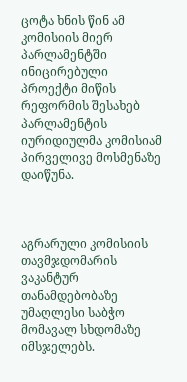ცოტა ხნის წინ ამ კომისიის მიერ პარლამენტში ინიცირებული პროექტი მიწის რეფორმის შესახებ პარლამენტის იურიდიულმა კომისიამ პირველივე მოსმენაზე დაიწუნა.



აგრარული კომისიის თავმჯდომარის ვაკანტურ თანამდებობაზე უმაღლესი საბჭო მომავალ სხდომაზე იმსჯელებს.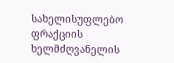სახელისუფლებო ფრაქციის ხელმძღვანელის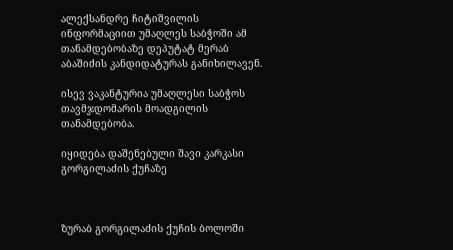ალექსანდრე ჩიტიშვილის ინფორმაციით უმაღლეს საბჭოში ამ თანამდებობაზე დეპუტატ მერაბ აბაშიძის კანდიდატურას განიხილავენ.

ისევ ვაკანტურია უმაღლესი საბჭოს თავმჯდომარის მოადგილის თანამდებობა.

იყიდება დაშენებული შავი კარკასი გორგილაძის ქუჩაზე



ზურაბ გორგილაძის ქუჩის ბოლოში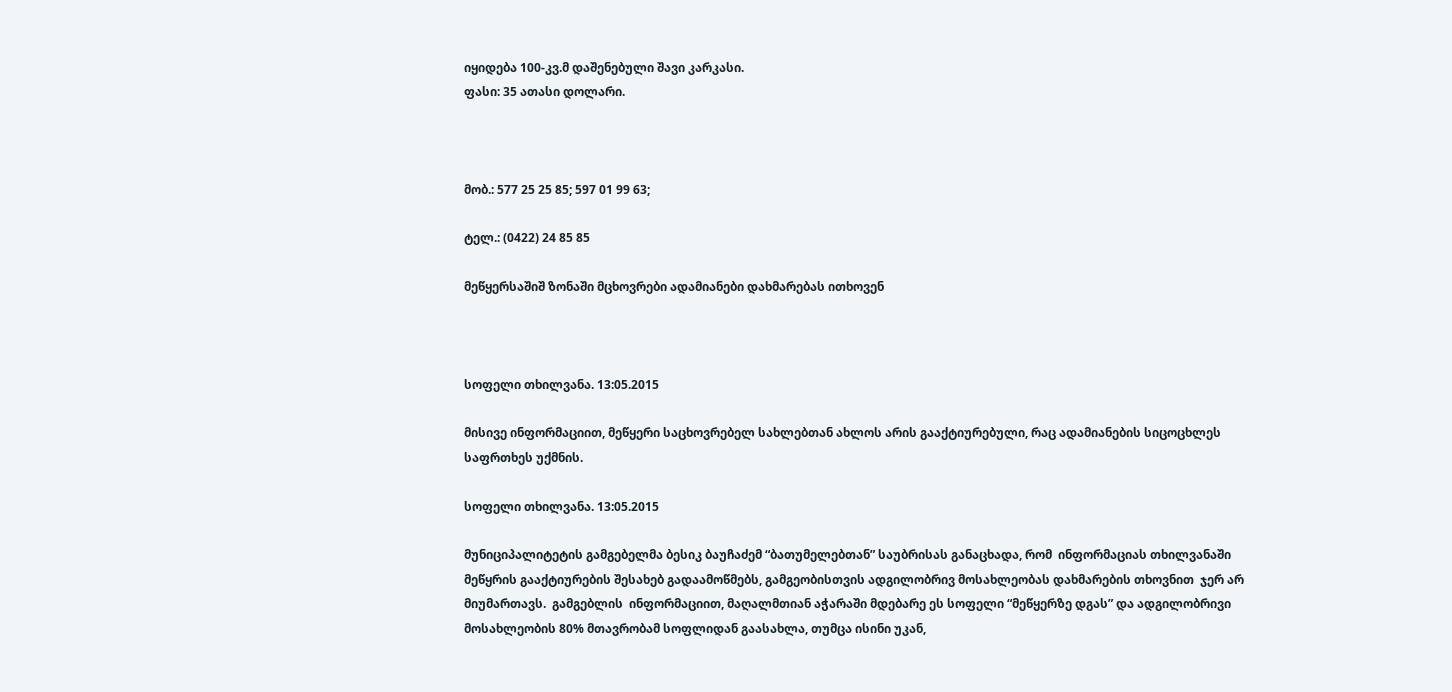იყიდება 100-კვ.მ დაშენებული შავი კარკასი.
ფასი: 35 ათასი დოლარი.



მობ.: 577 25 25 85; 597 01 99 63;

ტელ.: (0422) 24 85 85

მეწყერსაშიშ ზონაში მცხოვრები ადამიანები დახმარებას ითხოვენ



სოფელი თხილვანა. 13:05.2015

მისივე ინფორმაციით, მეწყერი საცხოვრებელ სახლებთან ახლოს არის გააქტიურებული, რაც ადამიანების სიცოცხლეს საფრთხეს უქმნის.

სოფელი თხილვანა. 13:05.2015

მუნიციპალიტეტის გამგებელმა ბესიკ ბაუჩაძემ “ბათუმელებთან” საუბრისას განაცხადა, რომ  ინფორმაციას თხილვანაში მეწყრის გააქტიურების შესახებ გადაამოწმებს, გამგეობისთვის ადგილობრივ მოსახლეობას დახმარების თხოვნით  ჯერ არ მიუმართავს.  გამგებლის  ინფორმაციით, მაღალმთიან აჭარაში მდებარე ეს სოფელი “მეწყერზე დგას” და ადგილობრივი მოსახლეობის 80% მთავრობამ სოფლიდან გაასახლა, თუმცა ისინი უკან,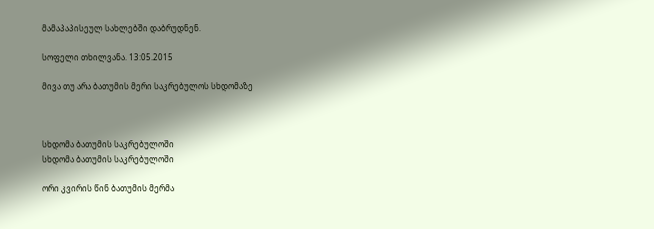მამაპაპისეულ სახლებში დაბრუდნენ.

სოფელი თხილვანა. 13:05.2015

მივა თუ არა ბათუმის მერი საკრებულოს სხდომაზე



სხდომა ბათუმის საკრებულოში
სხდომა ბათუმის საკრებულოში

ორი კვირის წინ ბათუმის მერმა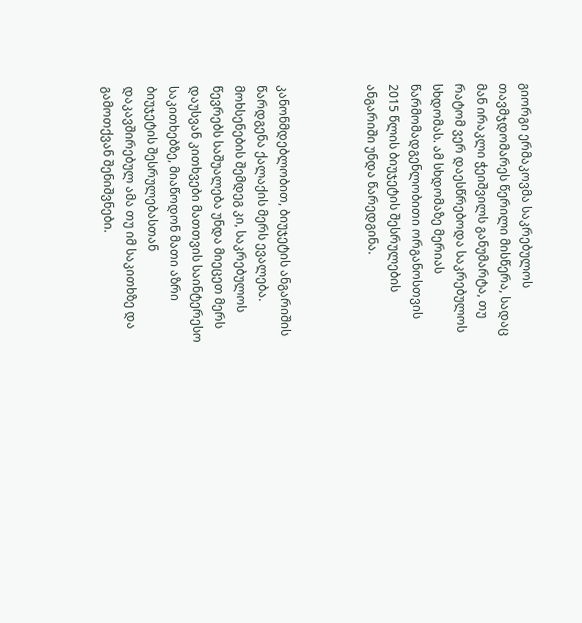გიორგი ერმაკოვმა საკრებულოს თავმჯდომარეს წერილი მისწერა, სადაც მან ირაკლი ჭეიშვილს განუმარტა, თუ რატომ ვერ დაესწრებოდა საკრებულოს სხდომას. ამ სხდომაზე მერიას წარმომადგენლობითი ორგანოსთვის 2015 წლის ბიუჯეტის შესრულების ანგარიში უნდა წარედგინა.



კანონმდებლობით, ბიუჯეტის ანგარიშის წარდგენა ქალაქის მერს ევალება. მოხსენების შემდეგ კი, საკრებულოს წევრებს საშუალება უნდა მიეცეთ მერს დაუსვან კითხვები მათთვის საინტერესო საკითხებზე, მიაწოდონ მათი აზრი ბიუჯეტის შესრულებასთან დაკავშირებულ ამა თუ იმ საკითხზე და გამოთქვან შენიშვნები.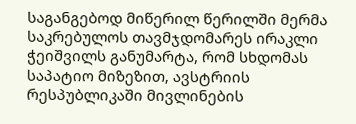საგანგებოდ მიწერილ წერილში მერმა საკრებულოს თავმჯდომარეს ირაკლი ჭეიშვილს განუმარტა, რომ სხდომას საპატიო მიზეზით, ავსტრიის რესპუბლიკაში მივლინების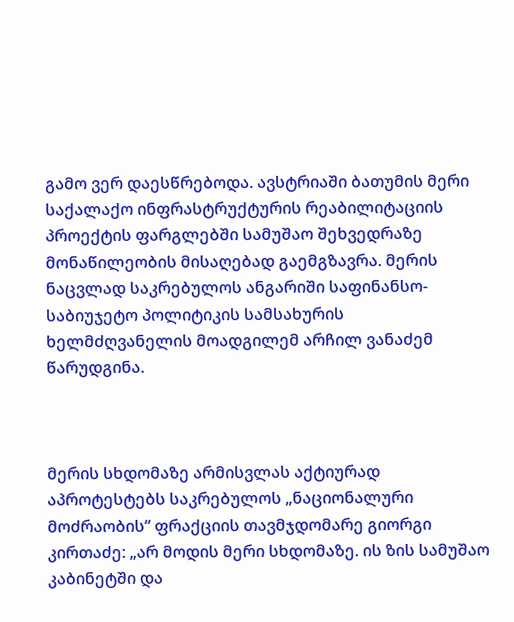გამო ვერ დაესწრებოდა. ავსტრიაში ბათუმის მერი საქალაქო ინფრასტრუქტურის რეაბილიტაციის პროექტის ფარგლებში სამუშაო შეხვედრაზე მონაწილეობის მისაღებად გაემგზავრა. მერის ნაცვლად საკრებულოს ანგარიში საფინანსო-საბიუჯეტო პოლიტიკის სამსახურის ხელმძღვანელის მოადგილემ არჩილ ვანაძემ წარუდგინა.



მერის სხდომაზე არმისვლას აქტიურად აპროტესტებს საკრებულოს „ნაციონალური მოძრაობის“ ფრაქციის თავმჯდომარე გიორგი კირთაძე: „არ მოდის მერი სხდომაზე. ის ზის სამუშაო კაბინეტში და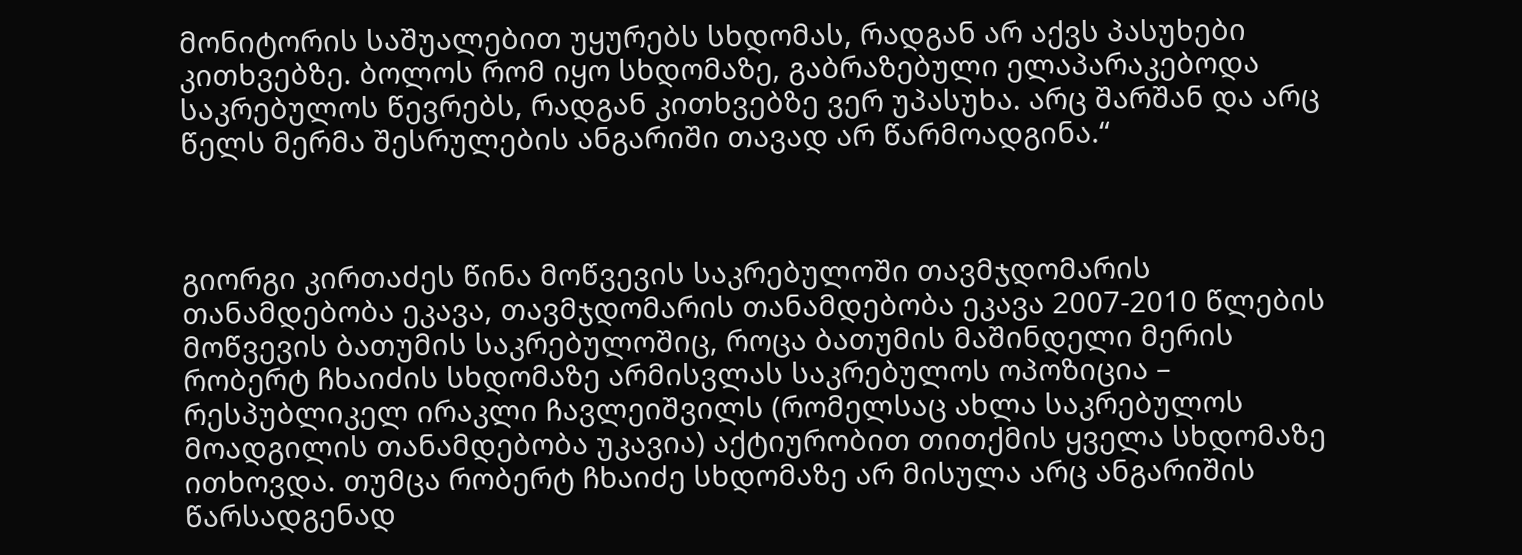მონიტორის საშუალებით უყურებს სხდომას, რადგან არ აქვს პასუხები კითხვებზე. ბოლოს რომ იყო სხდომაზე, გაბრაზებული ელაპარაკებოდა საკრებულოს წევრებს, რადგან კითხვებზე ვერ უპასუხა. არც შარშან და არც წელს მერმა შესრულების ანგარიში თავად არ წარმოადგინა.“



გიორგი კირთაძეს წინა მოწვევის საკრებულოში თავმჯდომარის თანამდებობა ეკავა, თავმჯდომარის თანამდებობა ეკავა 2007-2010 წლების მოწვევის ბათუმის საკრებულოშიც, როცა ბათუმის მაშინდელი მერის რობერტ ჩხაიძის სხდომაზე არმისვლას საკრებულოს ოპოზიცია – რესპუბლიკელ ირაკლი ჩავლეიშვილს (რომელსაც ახლა საკრებულოს მოადგილის თანამდებობა უკავია) აქტიურობით თითქმის ყველა სხდომაზე ითხოვდა. თუმცა რობერტ ჩხაიძე სხდომაზე არ მისულა არც ანგარიშის წარსადგენად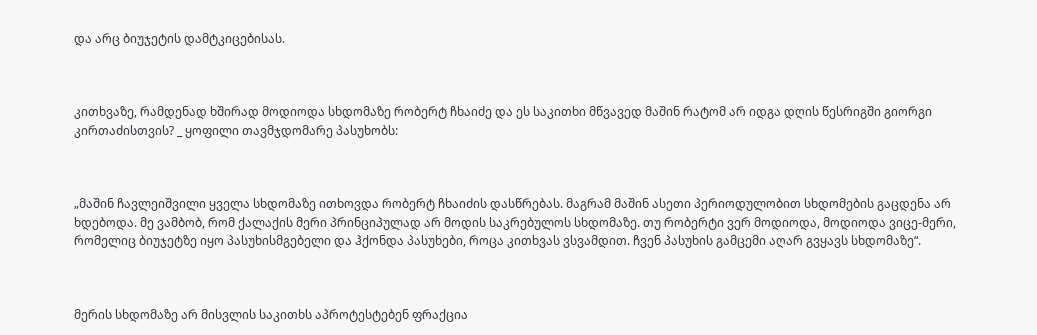და არც ბიუჯეტის დამტკიცებისას.



კითხვაზე, რამდენად ხშირად მოდიოდა სხდომაზე რობერტ ჩხაიძე და ეს საკითხი მწვავედ მაშინ რატომ არ იდგა დღის წესრიგში გიორგი კირთაძისთვის? _ ყოფილი თავმჯდომარე პასუხობს:



„მაშინ ჩავლეიშვილი ყველა სხდომაზე ითხოვდა რობერტ ჩხაიძის დასწრებას. მაგრამ მაშინ ასეთი პერიოდულობით სხდომების გაცდენა არ ხდებოდა. მე ვამბობ, რომ ქალაქის მერი პრინციპულად არ მოდის საკრებულოს სხდომაზე. თუ რობერტი ვერ მოდიოდა, მოდიოდა ვიცე-მერი, რომელიც ბიუჯეტზე იყო პასუხისმგებელი და ჰქონდა პასუხები, როცა კითხვას ვსვამდით. ჩვენ პასუხის გამცემი აღარ გვყავს სხდომაზე“.



მერის სხდომაზე არ მისვლის საკითხს აპროტესტებენ ფრაქცია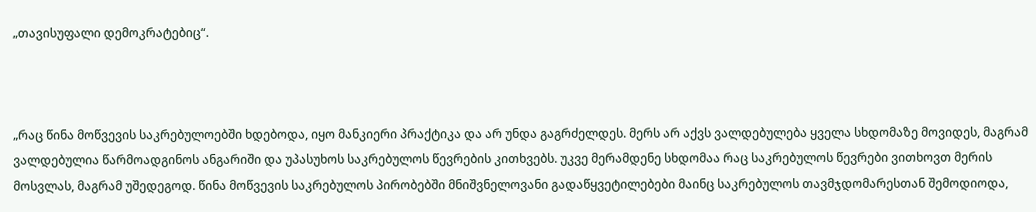„თავისუფალი დემოკრატებიც“.



„რაც წინა მოწვევის საკრებულოებში ხდებოდა, იყო მანკიერი პრაქტიკა და არ უნდა გაგრძელდეს. მერს არ აქვს ვალდებულება ყველა სხდომაზე მოვიდეს, მაგრამ ვალდებულია წარმოადგინოს ანგარიში და უპასუხოს საკრებულოს წევრების კითხვებს. უკვე მერამდენე სხდომაა რაც საკრებულოს წევრები ვითხოვთ მერის მოსვლას, მაგრამ უშედეგოდ. წინა მოწვევის საკრებულოს პირობებში მნიშვნელოვანი გადაწყვეტილებები მაინც საკრებულოს თავმჯდომარესთან შემოდიოდა,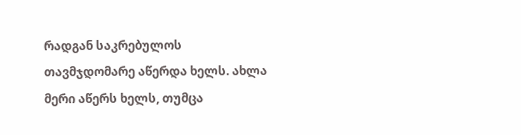რადგან საკრებულოს თავმჯდომარე აწერდა ხელს. ახლა მერი აწერს ხელს, თუმცა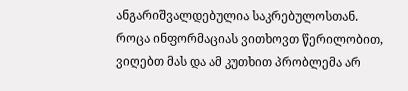ანგარიშვალდებულია საკრებულოსთან. როცა ინფორმაციას ვითხოვთ წერილობით, ვიღებთ მას და ამ კუთხით პრობლემა არ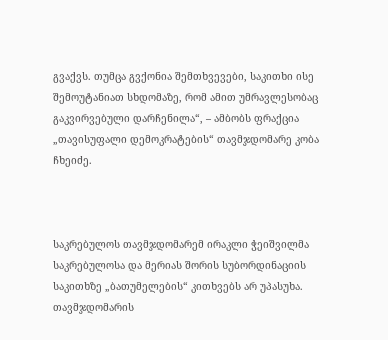გვაქვს. თუმცა გვქონია შემთხვევები, საკითხი ისე შემოუტანიათ სხდომაზე, რომ ამით უმრავლესობაც გაკვირვებული დარჩენილა“, – ამბობს ფრაქცია „თავისუფალი დემოკრატების“ თავმჯდომარე კობა ჩხეიძე.



საკრებულოს თავმჯდომარემ ირაკლი ჭეიშვილმა საკრებულოსა და მერიას შორის სუბორდინაციის საკითხზე „ბათუმელების“ კითხვებს არ უპასუხა. თავმჯდომარის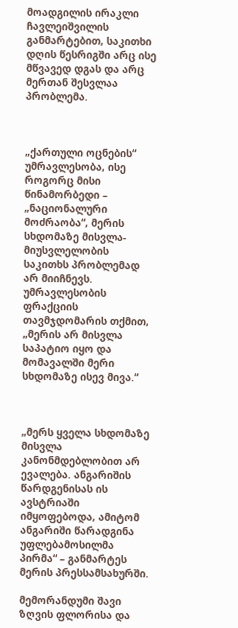მოადგილის ირაკლი ჩავლეიშვილის განმარტებით, საკითხი დღის წესრიგში არც ისე მწვავედ დგას და არც მერთან შესვლაა პრობლემა.



„ქართული ოცნების“ უმრავლესობა, ისე როგორც მისი წინამორბედი – „ნაციონალური მოძრაობა“, მერის სხდომაზე მისვლა-მიუსვლელობის საკითხს პრობლემად არ მიიჩნევს. უმრავლესობის ფრაქციის თავმჯდომარის თქმით, „მერის არ მისვლა საპატიო იყო და მომავალში მერი სხდომაზე ისევ მივა.“



„მერს ყველა სხდომაზე მისვლა კანონმდებლობით არ ევალება. ანგარიშის წარდგენისას ის ავსტრიაში იმყოფებოდა, ამიტომ ანგარიში წარადგინა უფლებამოსილმა პირმა“ – განმარტეს მერის პრესსამსახურში.

მემორანდუმი შავი ზღვის ფლორისა და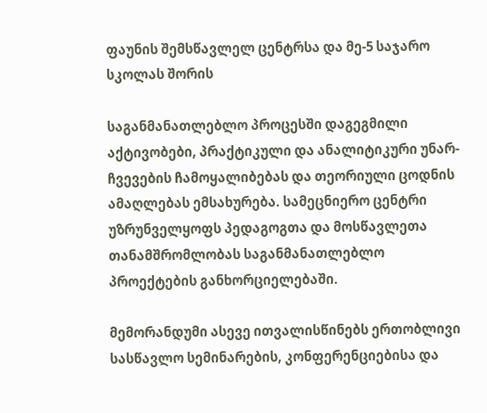ფაუნის შემსწავლელ ცენტრსა და მე-5 საჯარო სკოლას შორის

საგანმანათლებლო პროცესში დაგეგმილი აქტივობები, პრაქტიკული და ანალიტიკური უნარ-ჩვევების ჩამოყალიბებას და თეორიული ცოდნის ამაღლებას ემსახურება. სამეცნიერო ცენტრი უზრუნველყოფს პედაგოგთა და მოსწავლეთა თანამშრომლობას საგანმანათლებლო პროექტების განხორციელებაში.

მემორანდუმი ასევე ითვალისწინებს ერთობლივი სასწავლო სემინარების, კონფერენციებისა და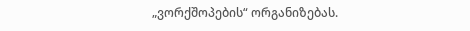„ვორქშოპების“ ორგანიზებას.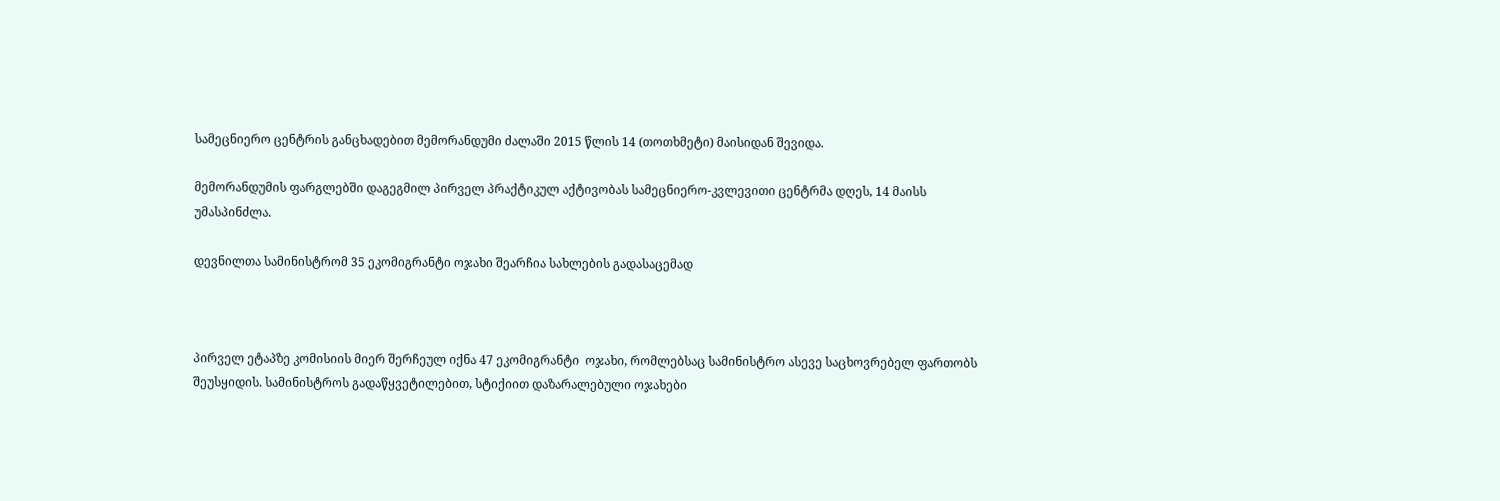სამეცნიერო ცენტრის განცხადებით მემორანდუმი ძალაში 2015 წლის 14 (თოთხმეტი) მაისიდან შევიდა.

მემორანდუმის ფარგლებში დაგეგმილ პირველ პრაქტიკულ აქტივობას სამეცნიერო-კვლევითი ცენტრმა დღეს, 14 მაისს უმასპინძლა.

დევნილთა სამინისტრომ 35 ეკომიგრანტი ოჯახი შეარჩია სახლების გადასაცემად



პირველ ეტაპზე კომისიის მიერ შერჩეულ იქნა 47 ეკომიგრანტი  ოჯახი, რომლებსაც სამინისტრო ასევე საცხოვრებელ ფართობს შეუსყიდის. სამინისტროს გადაწყვეტილებით, სტიქიით დაზარალებული ოჯახები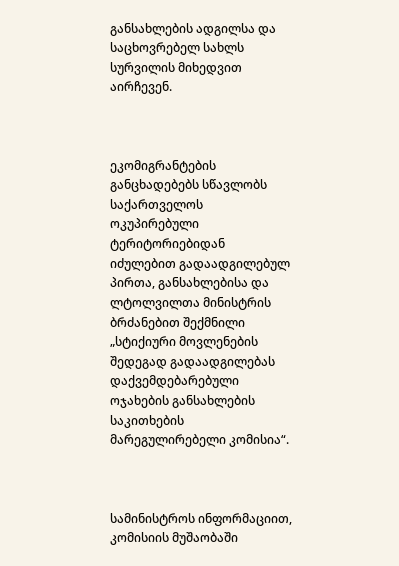განსახლების ადგილსა და საცხოვრებელ სახლს სურვილის მიხედვით აირჩევენ.



ეკომიგრანტების განცხადებებს სწავლობს საქართველოს ოკუპირებული ტერიტორიებიდან იძულებით გადაადგილებულ პირთა, განსახლებისა და ლტოლვილთა მინისტრის ბრძანებით შექმნილი „სტიქიური მოვლენების შედეგად გადაადგილებას დაქვემდებარებული ოჯახების განსახლების საკითხების მარეგულირებელი კომისია“.



სამინისტროს ინფორმაციით, კომისიის მუშაობაში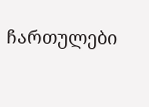ჩართულები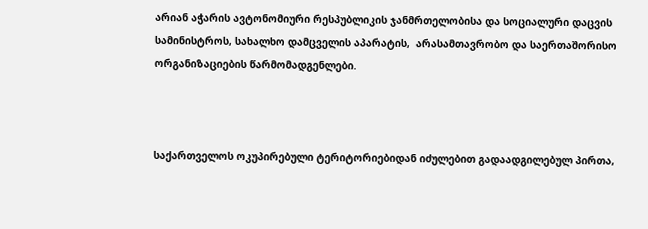არიან აჭარის ავტონომიური რესპუბლიკის ჯანმრთელობისა და სოციალური დაცვის სამინისტროს, სახალხო დამცველის აპარატის,  არასამთავრობო და საერთაშორისო ორგანიზაციების წარმომადგენლები.



საქართველოს ოკუპირებული ტერიტორიებიდან იძულებით გადაადგილებულ პირთა,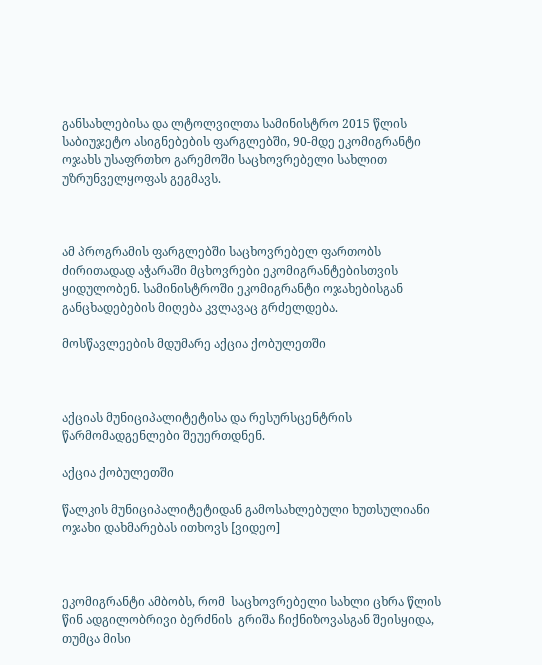განსახლებისა და ლტოლვილთა სამინისტრო 2015 წლის საბიუჯეტო ასიგნებების ფარგლებში, 90-მდე ეკომიგრანტი ოჯახს უსაფრთხო გარემოში საცხოვრებელი სახლით უზრუნველყოფას გეგმავს.



ამ პროგრამის ფარგლებში საცხოვრებელ ფართობს ძირითადად აჭარაში მცხოვრები ეკომიგრანტებისთვის ყიდულობენ. სამინისტროში ეკომიგრანტი ოჯახებისგან განცხადებების მიღება კვლავაც გრძელდება.

მოსწავლეების მდუმარე აქცია ქობულეთში



აქციას მუნიციპალიტეტისა და რესურსცენტრის წარმომადგენლები შეუერთდნენ.

აქცია ქობულეთში

წალკის მუნიციპალიტეტიდან გამოსახლებული ხუთსულიანი ოჯახი დახმარებას ითხოვს [ვიდეო]



ეკომიგრანტი ამბობს, რომ  საცხოვრებელი სახლი ცხრა წლის წინ ადგილობრივი ბერძნის  გრიშა ჩიქნიზოვასგან შეისყიდა, თუმცა მისი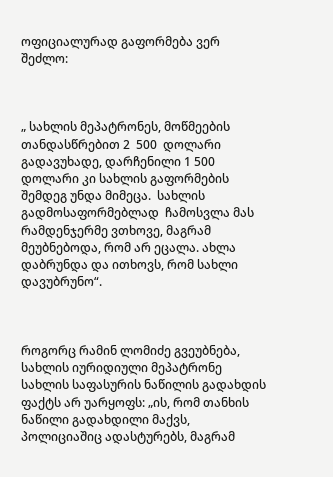ოფიციალურად გაფორმება ვერ შეძლო:



„ სახლის მეპატრონეს, მოწმეების თანდასწრებით 2  500  დოლარი გადავუხადე, დარჩენილი 1 500 დოლარი კი სახლის გაფორმების შემდეგ უნდა მიმეცა.  სახლის გადმოსაფორმებლად  ჩამოსვლა მას რამდენჯერმე ვთხოვე, მაგრამ მეუბნებოდა, რომ არ ეცალა. ახლა დაბრუნდა და ითხოვს, რომ სახლი დავუბრუნო“.



როგორც რამინ ლომიძე გვეუბნება, სახლის იურიდიული მეპატრონე სახლის საფასურის ნაწილის გადახდის ფაქტს არ უარყოფს: „ის, რომ თანხის ნაწილი გადახდილი მაქვს, პოლიციაშიც ადასტურებს, მაგრამ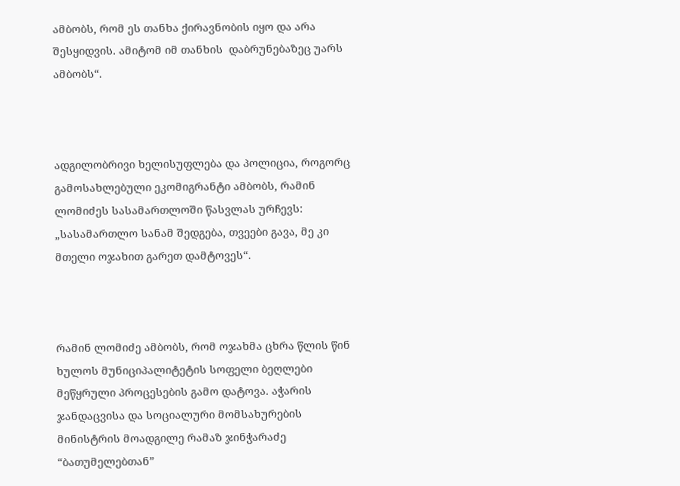ამბობს, რომ ეს თანხა ქირავნობის იყო და არა შესყიდვის. ამიტომ იმ თანხის  დაბრუნებაზეც უარს ამბობს“.



ადგილობრივი ხელისუფლება და პოლიცია, როგორც გამოსახლებული ეკომიგრანტი ამბობს, რამინ ლომიძეს სასამართლოში წასვლას ურჩევს:  „სასამართლო სანამ შედგება, თვეები გავა, მე კი მთელი ოჯახით გარეთ დამტოვეს“.



რამინ ლომიძე ამბობს, რომ ოჯახმა ცხრა წლის წინ ხულოს მუნიციპალიტეტის სოფელი ბეღლები მეწყრული პროცესების გამო დატოვა. აჭარის ჯანდაცვისა და სოციალური მომსახურების მინისტრის მოადგილე რამაზ ჯინჭარაძე “ბათუმელებთან”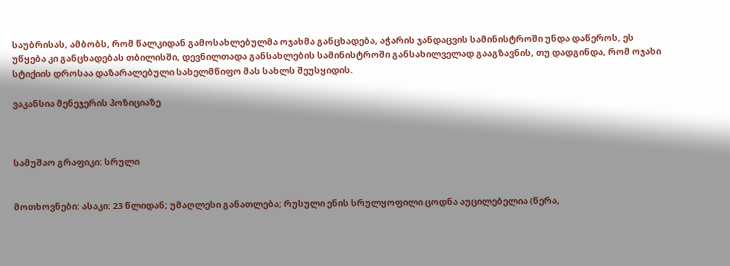საუბრისას, ამბობს, რომ წალკიდან გამოსახლებულმა ოჯახმა განცხადება, აჭარის ჯანდაცვის სამინისტროში უნდა დაწეროს, ეს უწყება კი განცხადებას თბილისში, დევნილთადა განსახლების სამინისტროში განსახილველად გააგზავნის, თუ დადგინდა, რომ ოჯახი სტიქიის დროსაა დაზარალებული სახელმწიფო მას სახლს შეუსყიდის.

ვაკანსია მენეჯერის პოზიციაზე



სამუშაო გრაფიკი: სრული


მოთხოვნები: ასაკი: 23 წლიდან; უმაღლესი განათლება; რუსული ენის სრულყოფილი ცოდნა აუცილებელია (წერა,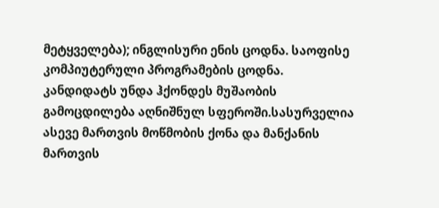მეტყველება); ინგლისური ენის ცოდნა. საოფისე კომპიუტერული პროგრამების ცოდნა. კანდიდატს უნდა ჰქონდეს მუშაობის გამოცდილება აღნიშნულ სფეროში.სასურველია ასევე მართვის მოწმობის ქონა და მანქანის მართვის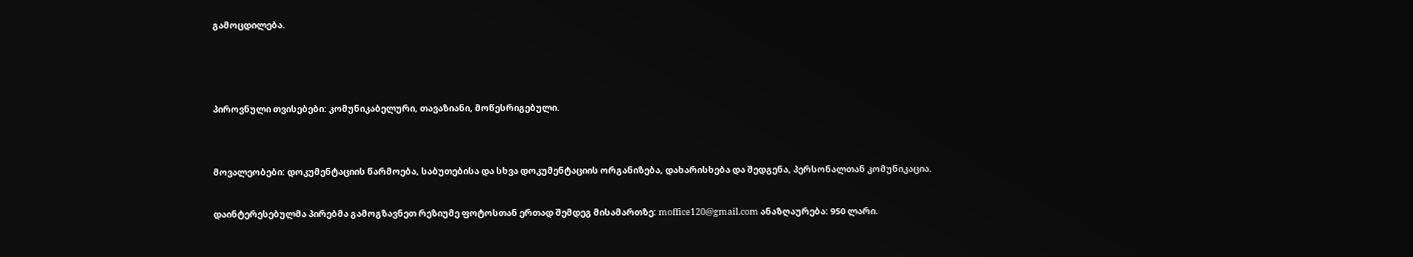გამოცდილება.



პიროვნული თვისებები: კომუნიკაბელური, თავაზიანი, მოწესრიგებული.


მოვალეობები: დოკუმენტაციის წარმოება, საბუთებისა და სხვა დოკუმენტაციის ორგანიზება, დახარისხება და შედგენა, პერსონალთან კომუნიკაცია.

დაინტერესებულმა პირებმა გამოგზავნეთ რეზიუმე ფოტოსთან ერთად შემდეგ მისამართზე: moffice120@gmail.com ანაზღაურება: 950 ლარი.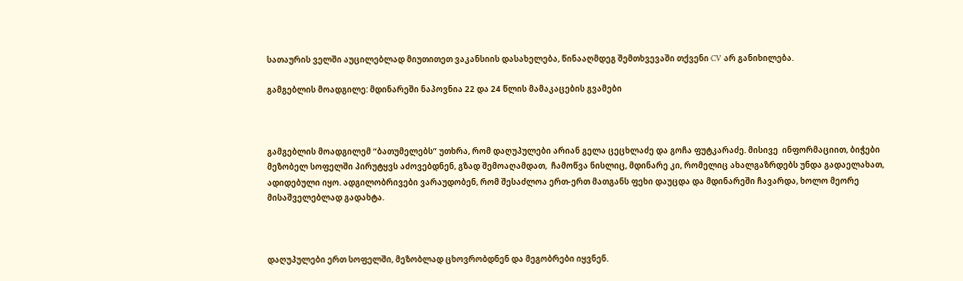სათაურის ველში აუცილებლად მიუთითეთ ვაკანსიის დასახელება, წინააღმდეგ შემთხვევაში თქვენი CV არ განიხილება.

გამგებლის მოადგილე: მდინარეში ნაპოვნია 22 და 24 წლის მამაკაცების გვამები



გამგებლის მოადგილემ “ბათუმელებს” უთხრა, რომ დაღუპულები არიან გელა ცეცხლაძე და გოჩა ფუტკარაძე. მისივე  ინფორმაციით, ბიჭები  მეზობელ სოფელში პირუტყვს აძოვებდნენ, გზად შემოაღამდათ,  ჩამოწვა ნისლიც, მდინარე კი, რომელიც ახალგაზრდებს უნდა გადაელახათ, ადიდებული იყო. ადგილობრივები ვარაუდობენ, რომ შესაძლოა ერთ-ერთ მათგანს ფეხი დაუცდა და მდინარეში ჩავარდა, ხოლო მეორე მისაშველებლად გადახტა.



დაღუპულები ერთ სოფელში, მეზობლად ცხოვრობდნენ და მეგობრები იყვნენ.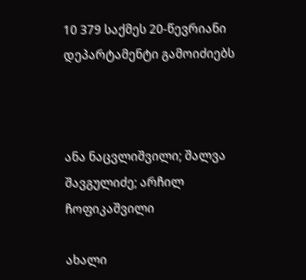10 379 საქმეს 20-წევრიანი დეპარტამენტი გამოიძიებს



ანა ნაცვლიშვილი; შალვა შავგულიძე; არჩილ ჩოფიკაშვილი

ახალი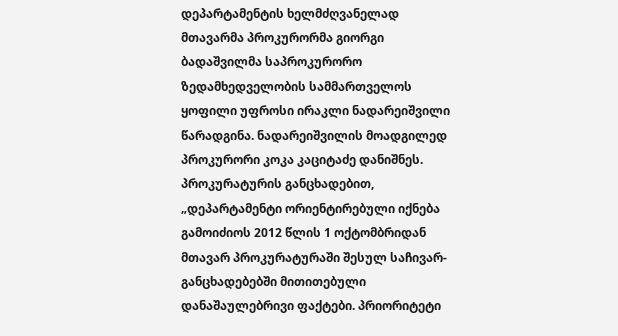დეპარტამენტის ხელმძღვანელად მთავარმა პროკურორმა გიორგი ბადაშვილმა საპროკურორო ზედამხედველობის სამმართველოს ყოფილი უფროსი ირაკლი ნადარეიშვილი წარადგინა. ნადარეიშვილის მოადგილედ პროკურორი კოკა კაციტაძე დანიშნეს. პროკურატურის განცხადებით, „დეპარტამენტი ორიენტირებული იქნება გამოიძიოს 2012 წლის 1 ოქტომბრიდან მთავარ პროკურატურაში შესულ საჩივარ-განცხადებებში მითითებული დანაშაულებრივი ფაქტები. პრიორიტეტი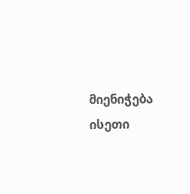მიენიჭება ისეთი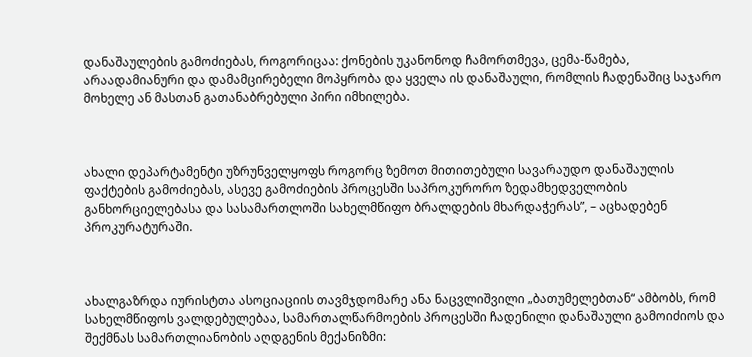დანაშაულების გამოძიებას, როგორიცაა: ქონების უკანონოდ ჩამორთმევა, ცემა-წამება, არაადამიანური და დამამცირებელი მოპყრობა და ყველა ის დანაშაული, რომლის ჩადენაშიც საჯარო მოხელე ან მასთან გათანაბრებული პირი იმხილება.



ახალი დეპარტამენტი უზრუნველყოფს როგორც ზემოთ მითითებული სავარაუდო დანაშაულის ფაქტების გამოძიებას, ასევე გამოძიების პროცესში საპროკურორო ზედამხედველობის განხორციელებასა და სასამართლოში სახელმწიფო ბრალდების მხარდაჭერას”, – აცხადებენ პროკურატურაში.



ახალგაზრდა იურისტთა ასოციაციის თავმჯდომარე ანა ნაცვლიშვილი „ბათუმელებთან“ ამბობს, რომ სახელმწიფოს ვალდებულებაა, სამართალწარმოების პროცესში ჩადენილი დანაშაული გამოიძიოს და შექმნას სამართლიანობის აღდგენის მექანიზმი: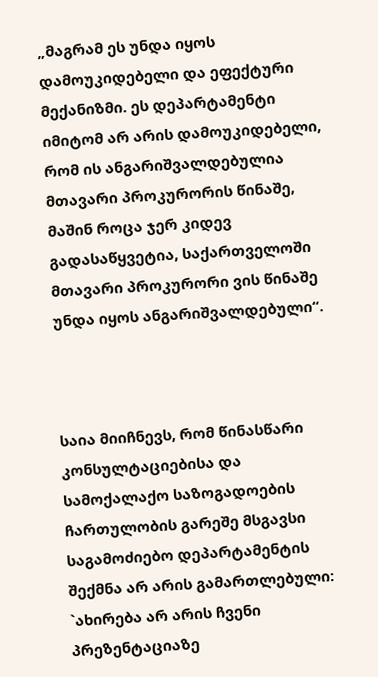„მაგრამ ეს უნდა იყოს დამოუკიდებელი და ეფექტური მექანიზმი. ეს დეპარტამენტი იმიტომ არ არის დამოუკიდებელი, რომ ის ანგარიშვალდებულია მთავარი პროკურორის წინაშე, მაშინ როცა ჯერ კიდევ გადასაწყვეტია, საქართველოში მთავარი პროკურორი ვის წინაშე უნდა იყოს ანგარიშვალდებული“.



საია მიიჩნევს, რომ წინასწარი კონსულტაციებისა და სამოქალაქო საზოგადოების ჩართულობის გარეშე მსგავსი საგამოძიებო დეპარტამენტის შექმნა არ არის გამართლებული: `ახირება არ არის ჩვენი პრეზენტაციაზე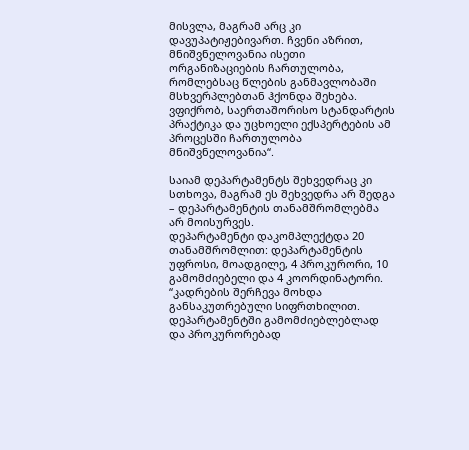მისვლა, მაგრამ არც კი დავუპატიჟებივართ. ჩვენი აზრით, მნიშვნელოვანია ისეთი ორგანიზაციების ჩართულობა, რომლებსაც წლების განმავლობაში მსხვერპლებთან ჰქონდა შეხება. ვფიქრობ, საერთაშორისო სტანდარტის პრაქტიკა და უცხოელი ექსპერტების ამ პროცესში ჩართულობა მნიშვნელოვანია“.

საიამ დეპარტამენტს შეხვედრაც კი სთხოვა, მაგრამ ეს შეხვედრა არ შედგა – დეპარტამენტის თანამშრომლებმა არ მოისურვეს.
დეპარტამენტი დაკომპლექტდა 20 თანამშრომლით: დეპარტამენტის უფროსი, მოადგილე, 4 პროკურორი, 10 გამომძიებელი და 4 კოორდინატორი.
“კადრების შერჩევა მოხდა განსაკუთრებული სიფრთხილით. დეპარტამენტში გამომძიებლებლად და პროკურორებად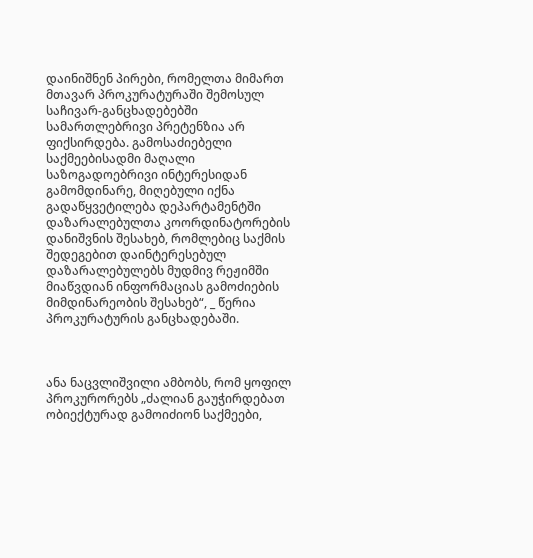დაინიშნენ პირები, რომელთა მიმართ მთავარ პროკურატურაში შემოსულ საჩივარ-განცხადებებში სამართლებრივი პრეტენზია არ ფიქსირდება. გამოსაძიებელი საქმეებისადმი მაღალი საზოგადოებრივი ინტერესიდან გამომდინარე, მიღებული იქნა გადაწყვეტილება დეპარტამენტში დაზარალებულთა კოორდინატორების დანიშვნის შესახებ, რომლებიც საქმის შედეგებით დაინტერესებულ დაზარალებულებს მუდმივ რეჟიმში მიაწვდიან ინფორმაციას გამოძიების მიმდინარეობის შესახებ“, _ წერია პროკურატურის განცხადებაში.



ანა ნაცვლიშვილი ამბობს, რომ ყოფილ პროკურორებს „ძალიან გაუჭირდებათ ობიექტურად გამოიძიონ საქმეები,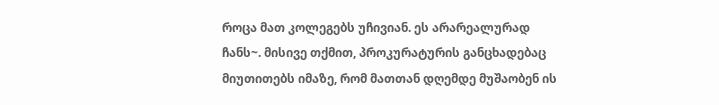როცა მათ კოლეგებს უჩივიან. ეს არარეალურად ჩანს~. მისივე თქმით, პროკურატურის განცხადებაც მიუთითებს იმაზე, რომ მათთან დღემდე მუშაობენ ის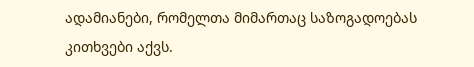ადამიანები, რომელთა მიმართაც საზოგადოებას კითხვები აქვს.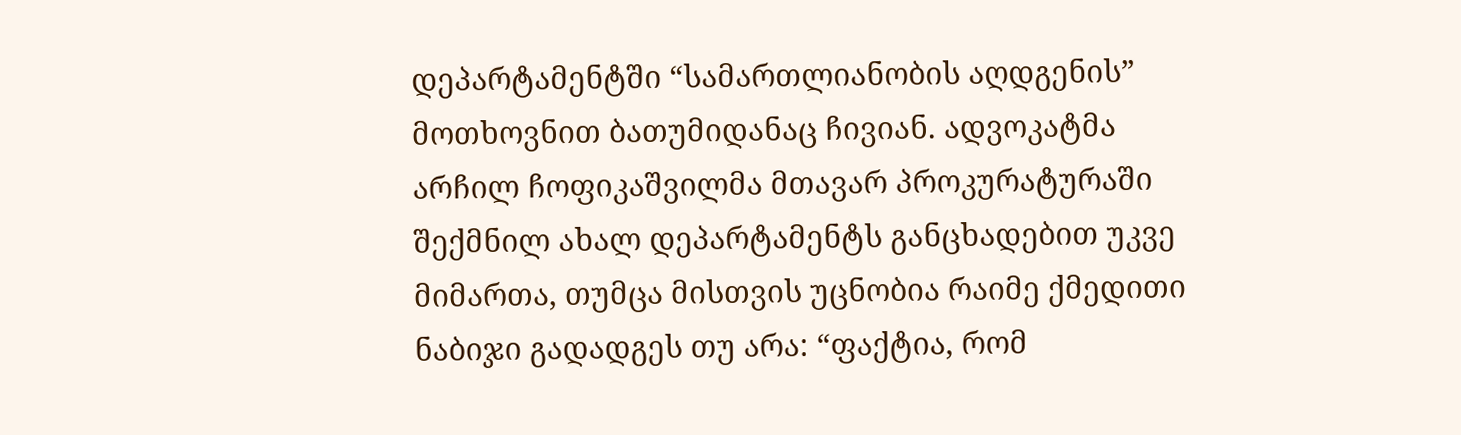დეპარტამენტში “სამართლიანობის აღდგენის” მოთხოვნით ბათუმიდანაც ჩივიან. ადვოკატმა არჩილ ჩოფიკაშვილმა მთავარ პროკურატურაში შექმნილ ახალ დეპარტამენტს განცხადებით უკვე მიმართა, თუმცა მისთვის უცნობია რაიმე ქმედითი ნაბიჯი გადადგეს თუ არა: “ფაქტია, რომ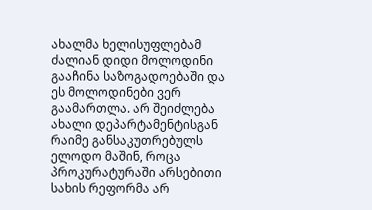ახალმა ხელისუფლებამ ძალიან დიდი მოლოდინი გააჩინა საზოგადოებაში და ეს მოლოდინები ვერ გაამართლა. არ შეიძლება ახალი დეპარტამენტისგან რაიმე განსაკუთრებულს ელოდო მაშინ, როცა პროკურატურაში არსებითი სახის რეფორმა არ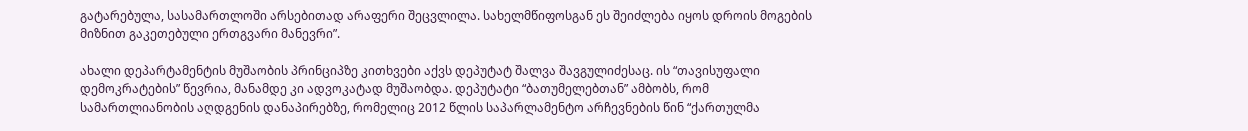გატარებულა, სასამართლოში არსებითად არაფერი შეცვლილა. სახელმწიფოსგან ეს შეიძლება იყოს დროის მოგების მიზნით გაკეთებული ერთგვარი მანევრი”.

ახალი დეპარტამენტის მუშაობის პრინციპზე კითხვები აქვს დეპუტატ შალვა შავგულიძესაც. ის “თავისუფალი დემოკრატების” წევრია, მანამდე კი ადვოკატად მუშაობდა. დეპუტატი “ბათუმელებთან” ამბობს, რომ სამართლიანობის აღდგენის დანაპირებზე, რომელიც 2012 წლის საპარლამენტო არჩევნების წინ “ქართულმა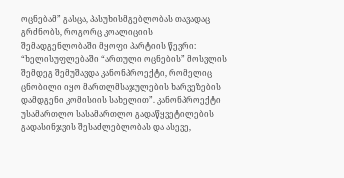ოცნებამ” გასცა, პასუხისმგებლობას თავადაც გრძნობს, როგორც კოალიციის შემადგენლობაში მყოფი პარტიის წევრი: “ხელისუფლებაში “ართული ოცნების” მოსვლის შემდეგ შემუშავდა კანონპროექტი, რომელიც ცნობილი იყო მართლმსაჯულების ხარვეზების დამდგენი კომისიის სახელით”. კანონპროექტი უსამართლო სასამართლო გადაწყვეტილების გადასინჯვის შესაძლებლობას და ასევე,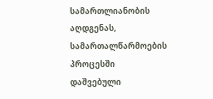სამართლიანობის აღდგენას, სამართალწარმოების პროცესში დაშვებული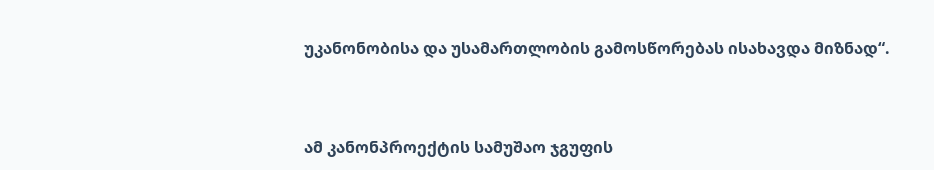უკანონობისა და უსამართლობის გამოსწორებას ისახავდა მიზნად“.



ამ კანონპროექტის სამუშაო ჯგუფის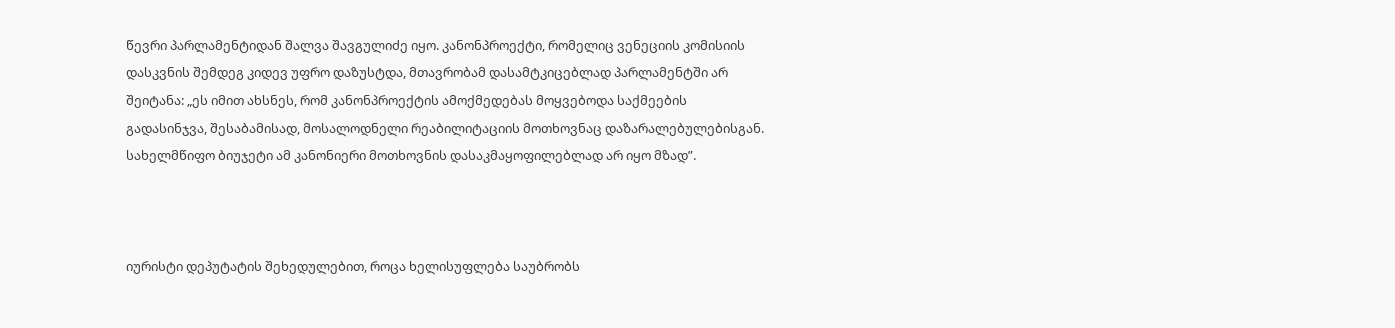წევრი პარლამენტიდან შალვა შავგულიძე იყო. კანონპროექტი, რომელიც ვენეციის კომისიის დასკვნის შემდეგ კიდევ უფრო დაზუსტდა, მთავრობამ დასამტკიცებლად პარლამენტში არ შეიტანა: „ეს იმით ახსნეს, რომ კანონპროექტის ამოქმედებას მოყვებოდა საქმეების გადასინჯვა, შესაბამისად, მოსალოდნელი რეაბილიტაციის მოთხოვნაც დაზარალებულებისგან. სახელმწიფო ბიუჯეტი ამ კანონიერი მოთხოვნის დასაკმაყოფილებლად არ იყო მზად”.



იურისტი დეპუტატის შეხედულებით, როცა ხელისუფლება საუბრობს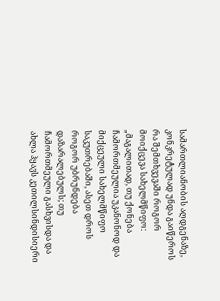სამართლიანობის აღდგენაზე, კონკრეტულად უნდა გაიწეროს რა შემთხვევაში როგორ მოიქცევა სახელმწიფო: „მაგალითად, თუ ქონება ჩამორთმეულია უკანონოდ და მიქცეული სახელმწიფო საკუთრებაში, ასეთ დროს როგორ უბრუნდება დაზარალებულს; თუ ჩამორთმეული გასხვისდა და ახლა ჰყავს კეთილსინდისიერი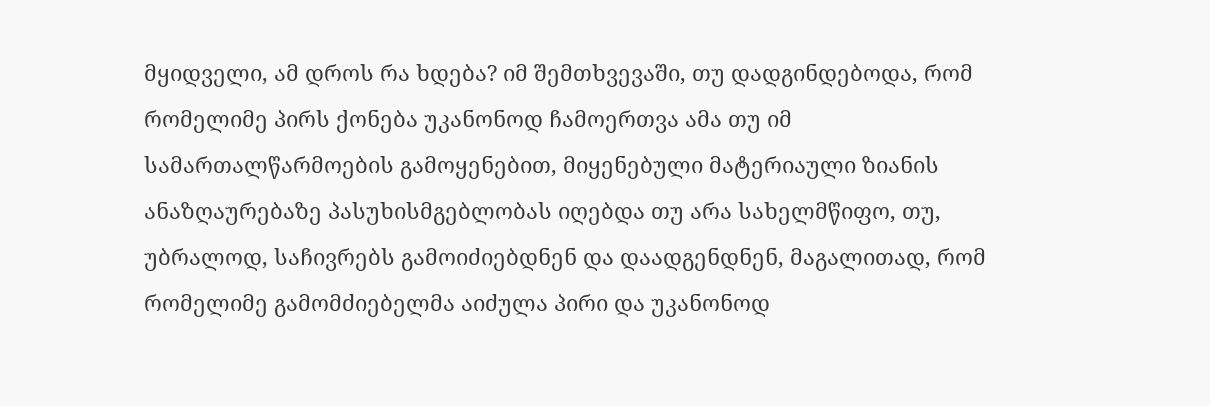მყიდველი, ამ დროს რა ხდება? იმ შემთხვევაში, თუ დადგინდებოდა, რომ რომელიმე პირს ქონება უკანონოდ ჩამოერთვა ამა თუ იმ სამართალწარმოების გამოყენებით, მიყენებული მატერიაული ზიანის ანაზღაურებაზე პასუხისმგებლობას იღებდა თუ არა სახელმწიფო, თუ, უბრალოდ, საჩივრებს გამოიძიებდნენ და დაადგენდნენ, მაგალითად, რომ რომელიმე გამომძიებელმა აიძულა პირი და უკანონოდ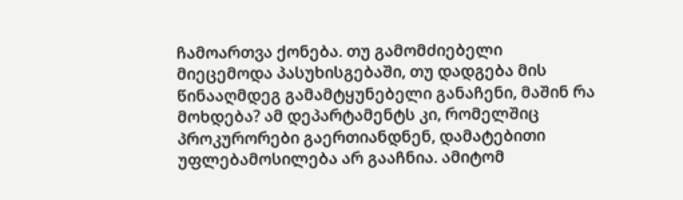ჩამოართვა ქონება. თუ გამომძიებელი მიეცემოდა პასუხისგებაში, თუ დადგება მის წინააღმდეგ გამამტყუნებელი განაჩენი, მაშინ რა მოხდება? ამ დეპარტამენტს კი, რომელშიც პროკურორები გაერთიანდნენ, დამატებითი უფლებამოსილება არ გააჩნია. ამიტომ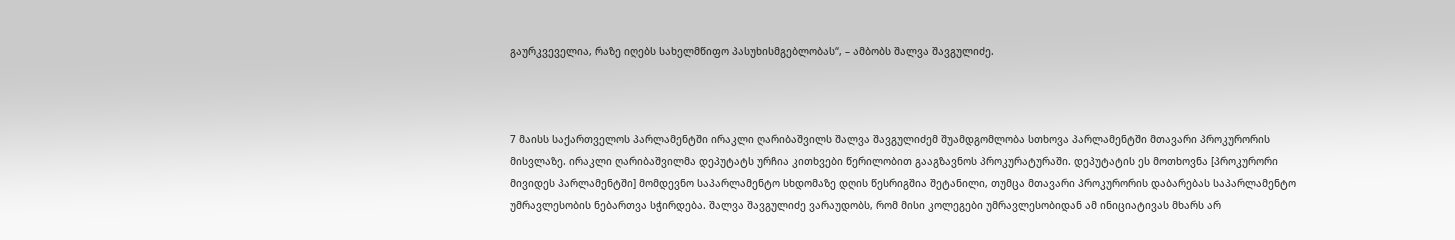გაურკვეველია, რაზე იღებს სახელმწიფო პასუხისმგებლობას“, – ამბობს შალვა შავგულიძე.



7 მაისს საქართველოს პარლამენტში ირაკლი ღარიბაშვილს შალვა შავგულიძემ შუამდგომლობა სთხოვა პარლამენტში მთავარი პროკურორის მისვლაზე. ირაკლი ღარიბაშვილმა დეპუტატს ურჩია კითხვები წერილობით გააგზავნოს პროკურატურაში. დეპუტატის ეს მოთხოვნა [პროკურორი მივიდეს პარლამენტში] მომდევნო საპარლამენტო სხდომაზე დღის წესრიგშია შეტანილი, თუმცა მთავარი პროკურორის დაბარებას საპარლამენტო უმრავლესობის ნებართვა სჭირდება. შალვა შავგულიძე ვარაუდობს, რომ მისი კოლეგები უმრავლესობიდან ამ ინიციატივას მხარს არ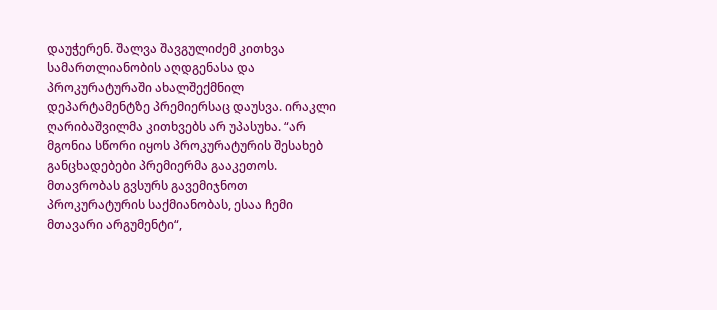დაუჭერენ. შალვა შავგულიძემ კითხვა სამართლიანობის აღდგენასა და პროკურატურაში ახალშექმნილ დეპარტამენტზე პრემიერსაც დაუსვა. ირაკლი ღარიბაშვილმა კითხვებს არ უპასუხა. “არ მგონია სწორი იყოს პროკურატურის შესახებ განცხადებები პრემიერმა გააკეთოს. მთავრობას გვსურს გავემიჯნოთ პროკურატურის საქმიანობას, ესაა ჩემი მთავარი არგუმენტი“,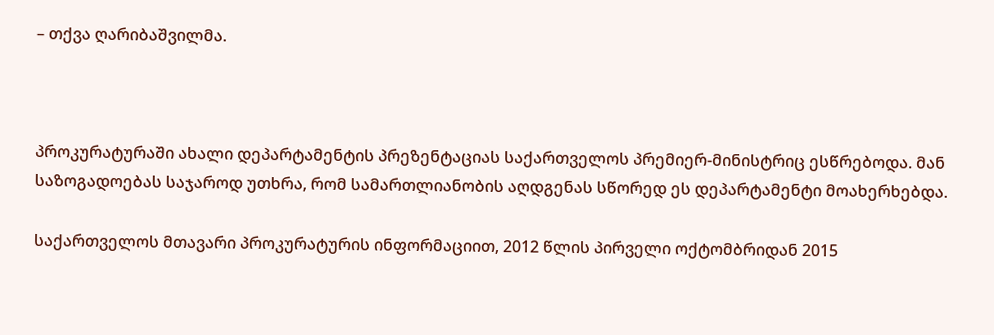– თქვა ღარიბაშვილმა.



პროკურატურაში ახალი დეპარტამენტის პრეზენტაციას საქართველოს პრემიერ-მინისტრიც ესწრებოდა. მან საზოგადოებას საჯაროდ უთხრა, რომ სამართლიანობის აღდგენას სწორედ ეს დეპარტამენტი მოახერხებდა.

საქართველოს მთავარი პროკურატურის ინფორმაციით, 2012 წლის პირველი ოქტომბრიდან 2015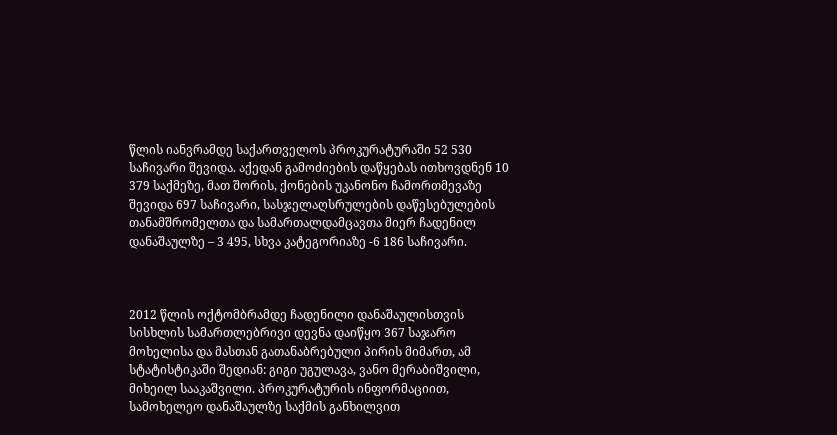წლის იანვრამდე საქართველოს პროკურატურაში 52 530 საჩივარი შევიდა. აქედან გამოძიების დაწყებას ითხოვდნენ 10 379 საქმეზე, მათ შორის, ქონების უკანონო ჩამორთმევაზე შევიდა 697 საჩივარი, სასჯელაღსრულების დაწესებულების თანამშრომელთა და სამართალდამცავთა მიერ ჩადენილ დანაშაულზე – 3 495, სხვა კატეგორიაზე -6 186 საჩივარი.



2012 წლის ოქტომბრამდე ჩადენილი დანაშაულისთვის სისხლის სამართლებრივი დევნა დაიწყო 367 საჯარო მოხელისა და მასთან გათანაბრებული პირის მიმართ, ამ სტატისტიკაში შედიან: გიგი უგულავა, ვანო მერაბიშვილი, მიხეილ სააკაშვილი. პროკურატურის ინფორმაციით, სამოხელეო დანაშაულზე საქმის განხილვით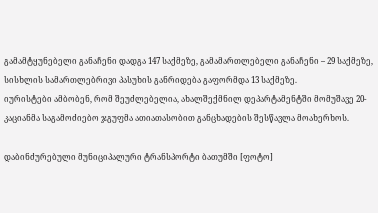გამამტყუნებელი განაჩენი დადგა 147 საქმეზე, გამამართლებელი განაჩენი – 29 საქმეზე, სისხლის სამართლებრივი პასუხის განრიდება გაფორმდა 13 საქმეზე.
იურისტები ამბობენ, რომ შეუძლებელია, ახალშექმნილ დეპარტამენტში მომუშავე 20-კაციანმა საგამოძიებო ჯგუფმა ათიათასობით განცხადების შესწავლა მოახერხოს.

დაბინძურებული მუნიციპალური ტრანსპორტი ბათუმში [ფოტო]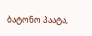ბატონო პაატა,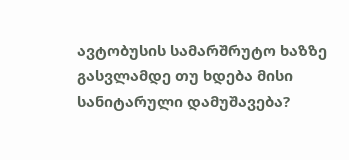ავტობუსის სამარშრუტო ხაზზე გასვლამდე თუ ხდება მისი სანიტარული დამუშავება?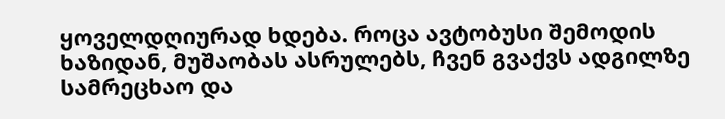ყოველდღიურად ხდება. როცა ავტობუსი შემოდის ხაზიდან, მუშაობას ასრულებს, ჩვენ გვაქვს ადგილზე სამრეცხაო და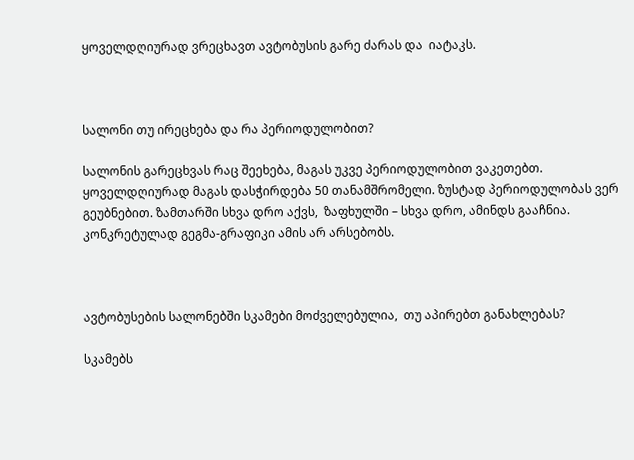ყოველდღიურად ვრეცხავთ ავტობუსის გარე ძარას და  იატაკს.



სალონი თუ ირეცხება და რა პერიოდულობით?

სალონის გარეცხვას რაც შეეხება, მაგას უკვე პერიოდულობით ვაკეთებთ. ყოველდღიურად მაგას დასჭირდება 50 თანამშრომელი. ზუსტად პერიოდულობას ვერ გეუბნებით. ზამთარში სხვა დრო აქვს,  ზაფხულში – სხვა დრო, ამინდს გააჩნია. კონკრეტულად გეგმა-გრაფიკი ამის არ არსებობს.



ავტობუსების სალონებში სკამები მოძველებულია,  თუ აპირებთ განახლებას?

სკამებს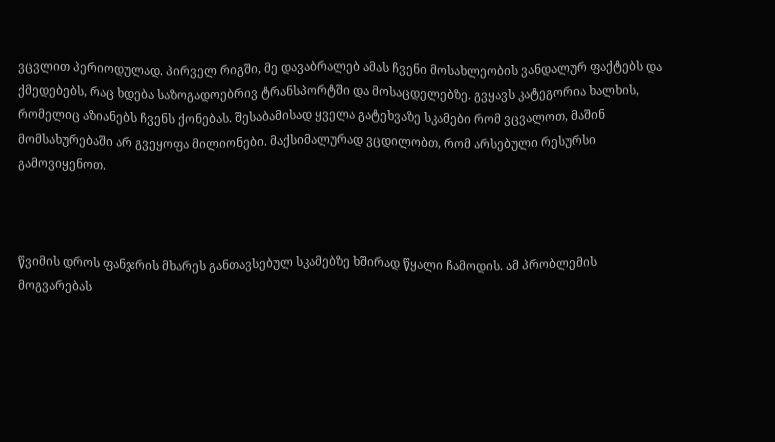ვცვლით პერიოდულად. პირველ რიგში, მე დავაბრალებ ამას ჩვენი მოსახლეობის ვანდალურ ფაქტებს და ქმედებებს, რაც ხდება საზოგადოებრივ ტრანსპორტში და მოსაცდელებზე. გვყავს კატეგორია ხალხის, რომელიც აზიანებს ჩვენს ქონებას. შესაბამისად ყველა გატეხვაზე სკამები რომ ვცვალოთ, მაშინ მომსახურებაში არ გვეყოფა მილიონები. მაქსიმალურად ვცდილობთ, რომ არსებული რესურსი გამოვიყენოთ.



წვიმის დროს ფანჯრის მხარეს განთავსებულ სკამებზე ხშირად წყალი ჩამოდის. ამ პრობლემის მოგვარებას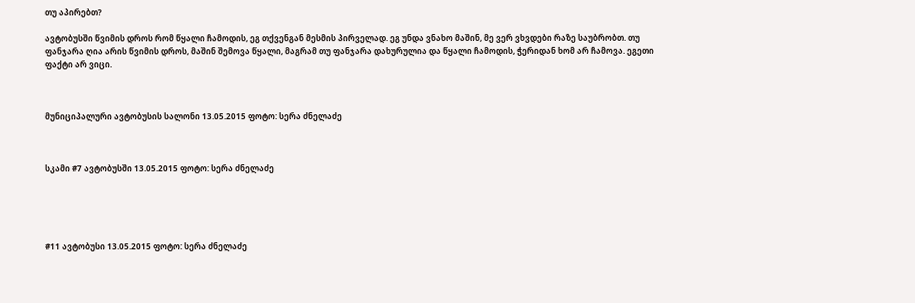თუ აპირებთ?

ავტობუსში წვიმის დროს რომ წყალი ჩამოდის, ეგ თქვენგან მესმის პირველად. ეგ უნდა ვნახო მაშინ, მე ვერ ვხვდები რაზე საუბრობთ. თუ ფანჯარა ღია არის წვიმის დროს, მაშინ შემოვა წყალი, მაგრამ თუ ფანჯარა დახურულია და წყალი ჩამოდის, ჭერიდან ხომ არ ჩამოვა. ეგეთი ფაქტი არ ვიცი.



მუნიციპალური ავტობუსის სალონი 13.05.2015 ფოტო: სერა ძნელაძე



სკამი #7 ავტობუსში 13.05.2015 ფოტო: სერა ძნელაძე





#11 ავტობუსი 13.05.2015 ფოტო: სერა ძნელაძე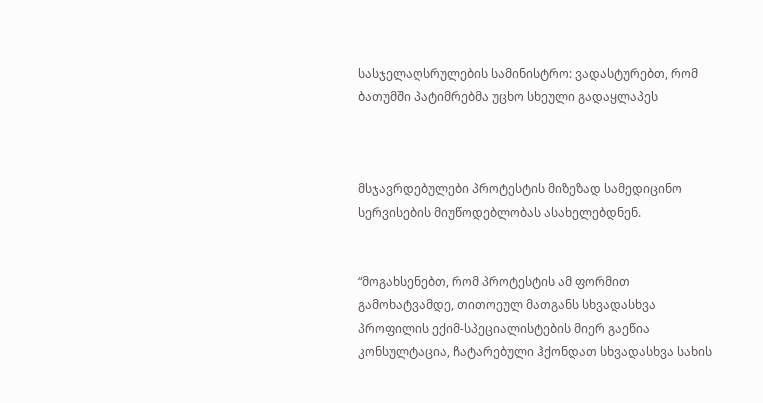სასჯელაღსრულების სამინისტრო: ვადასტურებთ, რომ ბათუმში პატიმრებმა უცხო სხეული გადაყლაპეს



მსჯავრდებულები პროტესტის მიზეზად სამედიცინო სერვისების მიუწოდებლობას ასახელებდნენ.


“მოგახსენებთ, რომ პროტესტის ამ ფორმით გამოხატვამდე, თითოეულ მათგანს სხვადასხვა პროფილის ექიმ-სპეციალისტების მიერ გაეწია კონსულტაცია, ჩატარებული ჰქონდათ სხვადასხვა სახის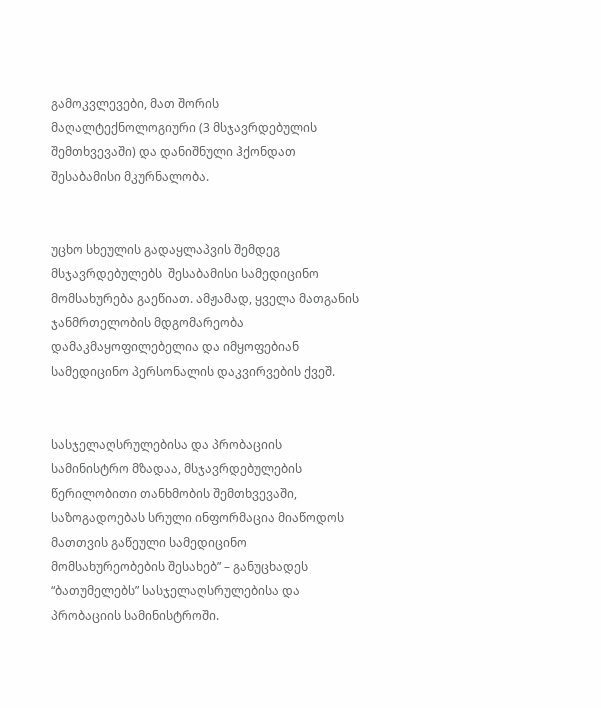გამოკვლევები, მათ შორის მაღალტექნოლოგიური (3 მსჯავრდებულის შემთხვევაში) და დანიშნული ჰქონდათ შესაბამისი მკურნალობა.


უცხო სხეულის გადაყლაპვის შემდეგ მსჯავრდებულებს  შესაბამისი სამედიცინო მომსახურება გაეწიათ. ამჟამად, ყველა მათგანის ჯანმრთელობის მდგომარეობა დამაკმაყოფილებელია და იმყოფებიან სამედიცინო პერსონალის დაკვირვების ქვეშ.


სასჯელაღსრულებისა და პრობაციის სამინისტრო მზადაა, მსჯავრდებულების წერილობითი თანხმობის შემთხვევაში, საზოგადოებას სრული ინფორმაცია მიაწოდოს მათთვის გაწეული სამედიცინო მომსახურეობების შესახებ” – განუცხადეს “ბათუმელებს” სასჯელაღსრულებისა და პრობაციის სამინისტროში.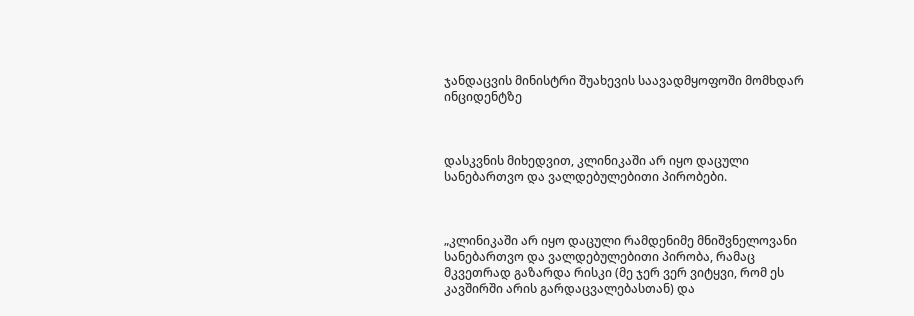ჯანდაცვის მინისტრი შუახევის საავადმყოფოში მომხდარ ინციდენტზე



დასკვნის მიხედვით, კლინიკაში არ იყო დაცული სანებართვო და ვალდებულებითი პირობები.



„კლინიკაში არ იყო დაცული რამდენიმე მნიშვნელოვანი სანებართვო და ვალდებულებითი პირობა, რამაც მკვეთრად გაზარდა რისკი (მე ჯერ ვერ ვიტყვი, რომ ეს კავშირში არის გარდაცვალებასთან) და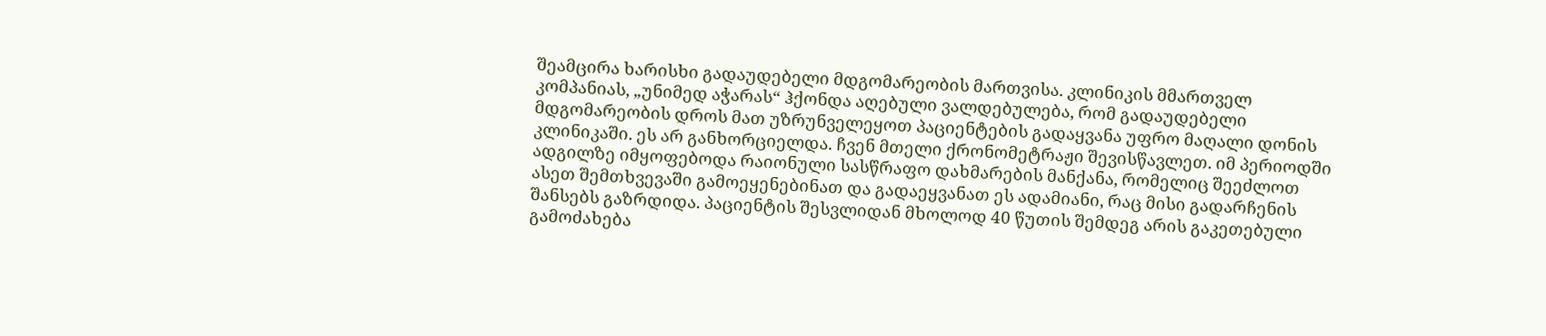შეამცირა ხარისხი გადაუდებელი მდგომარეობის მართვისა. კლინიკის მმართველ კომპანიას, „უნიმედ აჭარას“ ჰქონდა აღებული ვალდებულება, რომ გადაუდებელი მდგომარეობის დროს მათ უზრუნველეყოთ პაციენტების გადაყვანა უფრო მაღალი დონის კლინიკაში. ეს არ განხორციელდა. ჩვენ მთელი ქრონომეტრაჟი შევისწავლეთ. იმ პერიოდში ადგილზე იმყოფებოდა რაიონული სასწრაფო დახმარების მანქანა, რომელიც შეეძლოთ ასეთ შემთხვევაში გამოეყენებინათ და გადაეყვანათ ეს ადამიანი, რაც მისი გადარჩენის შანსებს გაზრდიდა. პაციენტის შესვლიდან მხოლოდ 40 წუთის შემდეგ არის გაკეთებული გამოძახება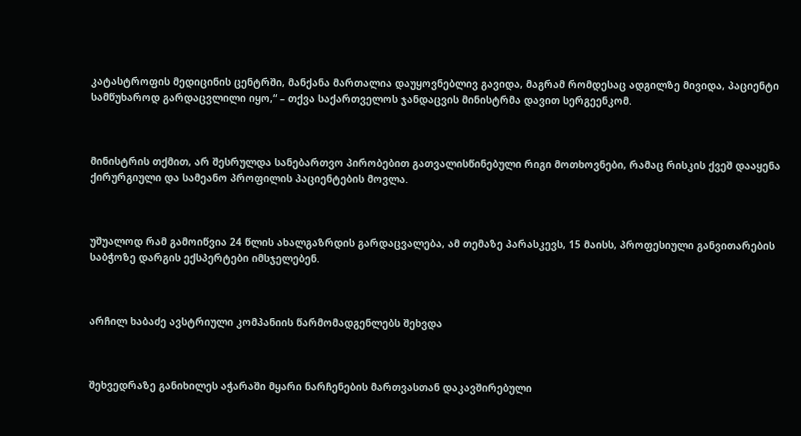კატასტროფის მედიცინის ცენტრში, მანქანა მართალია დაუყოვნებლივ გავიდა, მაგრამ რომდესაც ადგილზე მივიდა, პაციენტი სამწუხაროდ გარდაცვლილი იყო,“ – თქვა საქართველოს ჯანდაცვის მინისტრმა დავით სერგეენკომ.



მინისტრის თქმით, არ შესრულდა სანებართვო პირობებით გათვალისწინებული რიგი მოთხოვნები, რამაც რისკის ქვეშ დააყენა ქირურგიული და სამეანო პროფილის პაციენტების მოვლა.



უშუალოდ რამ გამოიწვია 24 წლის ახალგაზრდის გარდაცვალება, ამ თემაზე პარასკევს, 15 მაისს, პროფესიული განვითარების საბჭოზე დარგის ექსპერტები იმსჯელებენ.



არჩილ ხაბაძე ავსტრიული კომპანიის წარმომადგენლებს შეხვდა



შეხვედრაზე განიხილეს აჭარაში მყარი ნარჩენების მართვასთან დაკავშირებული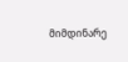მიმდინარე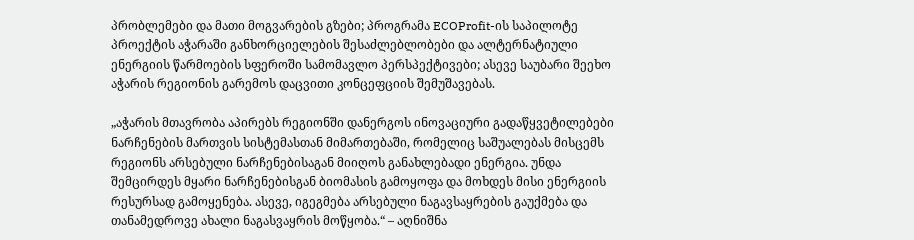პრობლემები და მათი მოგვარების გზები; პროგრამა ECOProfit-ის საპილოტე პროექტის აჭარაში განხორციელების შესაძლებლობები და ალტერნატიული ენერგიის წარმოების სფეროში სამომავლო პერსპექტივები; ასევე საუბარი შეეხო აჭარის რეგიონის გარემოს დაცვითი კონცეფციის შემუშავებას.

„აჭარის მთავრობა აპირებს რეგიონში დანერგოს ინოვაციური გადაწყვეტილებები ნარჩენების მართვის სისტემასთან მიმართებაში, რომელიც საშუალებას მისცემს რეგიონს არსებული ნარჩენებისაგან მიიღოს განახლებადი ენერგია. უნდა შემცირდეს მყარი ნარჩენებისგან ბიომასის გამოყოფა და მოხდეს მისი ენერგიის რესურსად გამოყენება. ასევე, იგეგმება არსებული ნაგავსაყრების გაუქმება და თანამედროვე ახალი ნაგასვაყრის მოწყობა.“ – აღნიშნა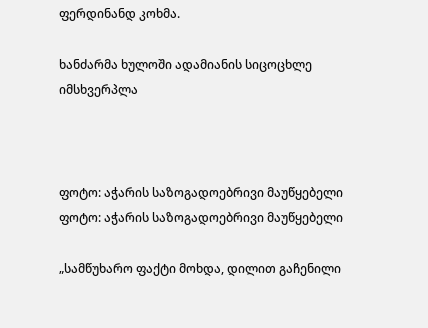ფერდინანდ კოხმა.

ხანძარმა ხულოში ადამიანის სიცოცხლე იმსხვერპლა



ფოტო: აჭარის საზოგადოებრივი მაუწყებელი
ფოტო: აჭარის საზოგადოებრივი მაუწყებელი

„სამწუხარო ფაქტი მოხდა, დილით გაჩენილი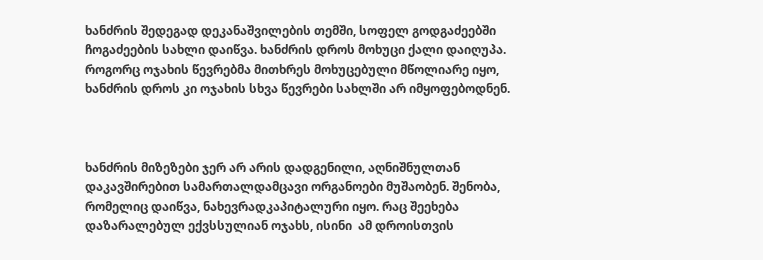ხანძრის შედეგად დეკანაშვილების თემში, სოფელ გოდგაძეებში ჩოგაძეების სახლი დაიწვა. ხანძრის დროს მოხუცი ქალი დაიღუპა. როგორც ოჯახის წევრებმა მითხრეს მოხუცებული მწოლიარე იყო, ხანძრის დროს კი ოჯახის სხვა წევრები სახლში არ იმყოფებოდნენ.



ხანძრის მიზეზები ჯერ არ არის დადგენილი, აღნიშნულთან დაკავშირებით სამართალდამცავი ორგანოები მუშაობენ. შენობა, რომელიც დაიწვა, ნახევრადკაპიტალური იყო. რაც შეეხება დაზარალებულ ექვსსულიან ოჯახს, ისინი  ამ დროისთვის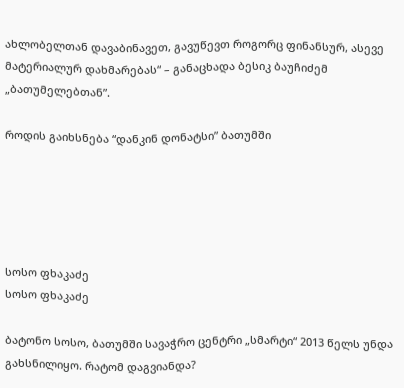ახლობელთან დავაბინავეთ, გავუწევთ როგორც ფინანსურ, ასევე მატერიალურ დახმარებას“ – განაცხადა ბესიკ ბაუჩიძემ „ბათუმელებთან”.

როდის გაიხსნება “დანკინ დონატსი” ბათუმში





სოსო ფხაკაძე
სოსო ფხაკაძე

ბატონო სოსო, ბათუმში სავაჭრო ცენტრი „სმარტი“ 2013 წელს უნდა გახსნილიყო. რატომ დაგვიანდა?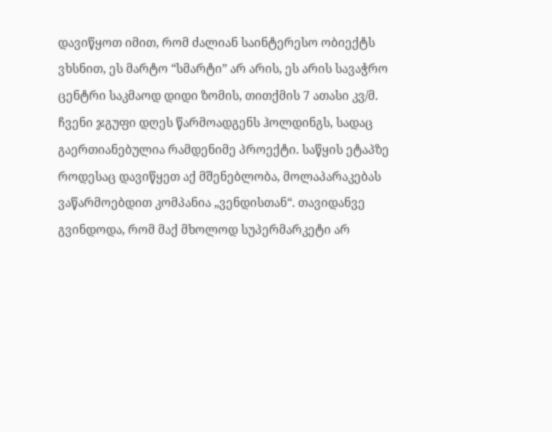დავიწყოთ იმით, რომ ძალიან საინტერესო ობიექტს ვხსნით, ეს მარტო “სმარტი” არ არის, ეს არის სავაჭრო ცენტრი საკმაოდ დიდი ზომის, თითქმის 7 ათასი კვ/მ. ჩვენი ჯგუფი დღეს წარმოადგენს ჰოლდინგს, სადაც გაერთიანებულია რამდენიმე პროექტი. საწყის ეტაპზე როდესაც დავიწყეთ აქ მშენებლობა, მოლაპარაკებას ვაწარმოებდით კომპანია „ვენდისთან“. თავიდანვე გვინდოდა, რომ მაქ მხოლოდ სუპერმარკეტი არ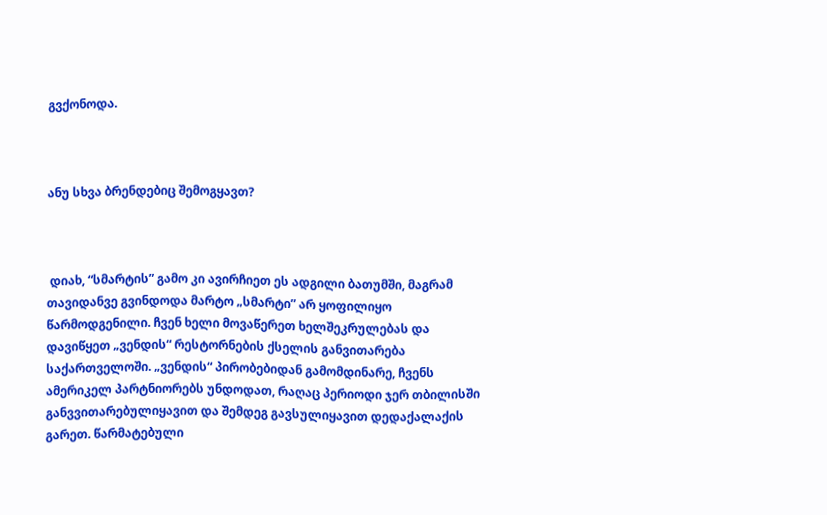გვქონოდა.



ანუ სხვა ბრენდებიც შემოგყავთ?



 დიახ, “სმარტის” გამო კი ავირჩიეთ ეს ადგილი ბათუმში, მაგრამ თავიდანვე გვინდოდა მარტო „სმარტი” არ ყოფილიყო წარმოდგენილი. ჩვენ ხელი მოვაწერეთ ხელშეკრულებას და დავიწყეთ „ვენდის“ რესტორნების ქსელის განვითარება საქართველოში. „ვენდის“ პირობებიდან გამომდინარე, ჩვენს ამერიკელ პარტნიორებს უნდოდათ, რაღაც პერიოდი ჯერ თბილისში განვვითარებულიყავით და შემდეგ გავსულიყავით დედაქალაქის გარეთ. წარმატებული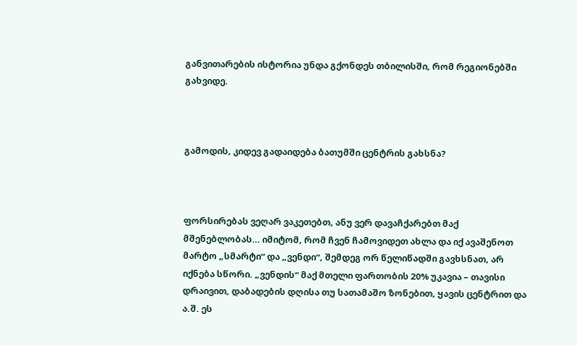განვითარების ისტორია უნდა გქონდეს თბილისში, რომ რეგიონებში გახვიდე.



გამოდის, კიდევ გადაიდება ბათუმში ცენტრის გახსნა?



ფორსირებას ვეღარ ვაკეთებთ, ანუ ვერ დავაჩქარებთ მაქ მშენებლობას… იმიტომ, რომ ჩვენ ჩამოვიდეთ ახლა და იქ ავაშენოთ მარტო „სმარტი“ და „ვენდი“, შემდეგ ორ წელიწადში გავხსნათ, არ იქნება სწორი. „ვენდის“ მაქ მთელი ფართობის 20% უკავია – თავისი დრაივით, დაბადების დღისა თუ სათამაშო ზონებით, ყავის ცენტრით და ა.შ. ეს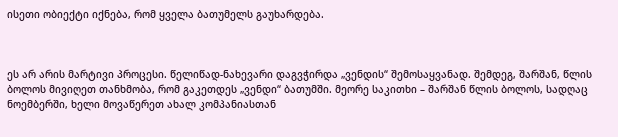ისეთი ობიექტი იქნება, რომ ყველა ბათუმელს გაუხარდება.



ეს არ არის მარტივი პროცესი. წელიწად-ნახევარი დაგვჭირდა „ვენდის“ შემოსაყვანად. შემდეგ, შარშან, წლის ბოლოს მივიღეთ თანხმობა, რომ გაკეთდეს „ვენდი“ ბათუმში. მეორე საკითხი – შარშან წლის ბოლოს, სადღაც ნოემბერში, ხელი მოვაწერეთ ახალ კომპანიასთან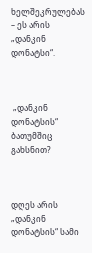ხელშეკრულებას – ეს არის „დანკინ დონატსი“.



 „დანკინ დონატსის“ ბათუმშიც გახსნით?



დღეს არის „დანკინ დონატსის“ სამი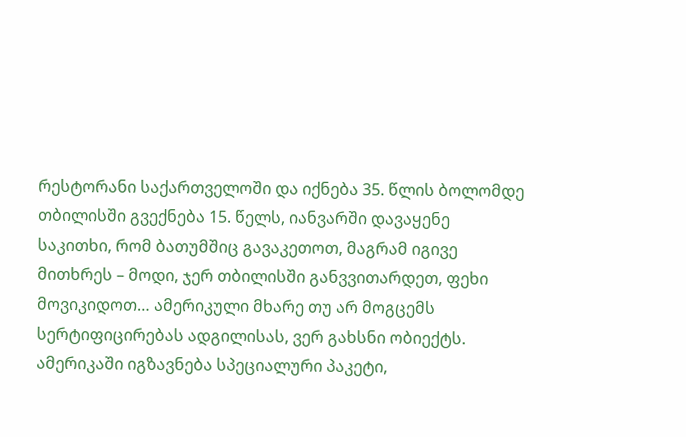რესტორანი საქართველოში და იქნება 35. წლის ბოლომდე თბილისში გვექნება 15. წელს, იანვარში დავაყენე საკითხი, რომ ბათუმშიც გავაკეთოთ, მაგრამ იგივე მითხრეს – მოდი, ჯერ თბილისში განვვითარდეთ, ფეხი მოვიკიდოთ… ამერიკული მხარე თუ არ მოგცემს სერტიფიცირებას ადგილისას, ვერ გახსნი ობიექტს. ამერიკაში იგზავნება სპეციალური პაკეტი,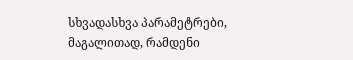სხვადასხვა პარამეტრები, მაგალითად, რამდენი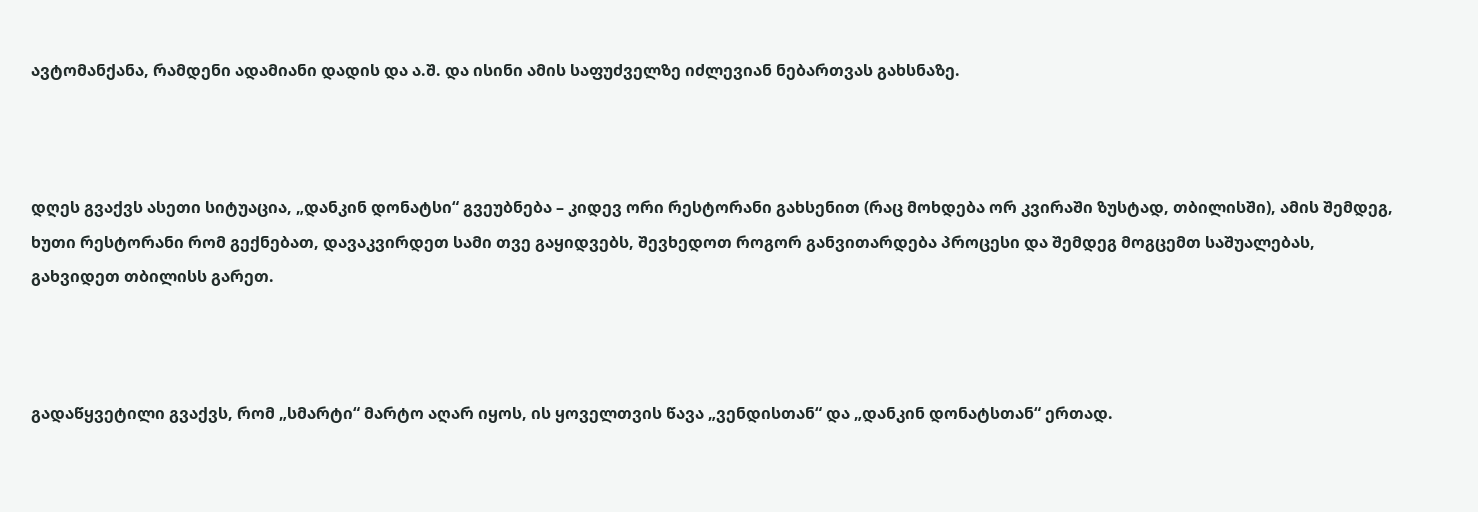ავტომანქანა, რამდენი ადამიანი დადის და ა.შ. და ისინი ამის საფუძველზე იძლევიან ნებართვას გახსნაზე.



დღეს გვაქვს ასეთი სიტუაცია, „დანკინ დონატსი“ გვეუბნება – კიდევ ორი რესტორანი გახსენით (რაც მოხდება ორ კვირაში ზუსტად, თბილისში), ამის შემდეგ, ხუთი რესტორანი რომ გექნებათ, დავაკვირდეთ სამი თვე გაყიდვებს, შევხედოთ როგორ განვითარდება პროცესი და შემდეგ მოგცემთ საშუალებას, გახვიდეთ თბილისს გარეთ.



გადაწყვეტილი გვაქვს, რომ „სმარტი“ მარტო აღარ იყოს, ის ყოველთვის წავა „ვენდისთან“ და „დანკინ დონატსთან“ ერთად.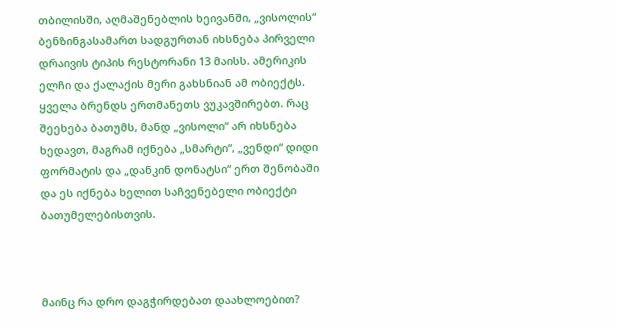თბილისში, აღმაშენებლის ხეივანში, „ვისოლის“ ბენზინგასამართ სადგურთან იხსნება პირველი დრაივის ტიპის რესტორანი 13 მაისს. ამერიკის ელჩი და ქალაქის მერი გახსნიან ამ ობიექტს. ყველა ბრენდს ერთმანეთს ვუკავშირებთ. რაც შეეხება ბათუმს, მანდ „ვისოლი“ არ იხსნება ხედავთ, მაგრამ იქნება „სმარტი“, „ვენდი“ დიდი ფორმატის და „დანკინ დონატსი“ ერთ შენობაში და ეს იქნება ხელით საჩვენებელი ობიექტი ბათუმელებისთვის.



მაინც რა დრო დაგჭირდებათ დაახლოებით?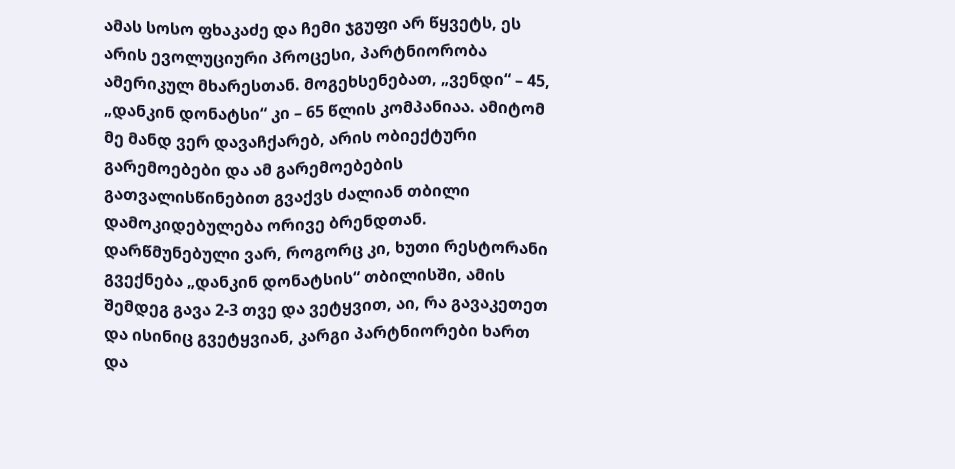ამას სოსო ფხაკაძე და ჩემი ჯგუფი არ წყვეტს, ეს არის ევოლუციური პროცესი, პარტნიორობა ამერიკულ მხარესთან. მოგეხსენებათ, „ვენდი“ – 45, „დანკინ დონატსი“ კი – 65 წლის კომპანიაა. ამიტომ მე მანდ ვერ დავაჩქარებ, არის ობიექტური გარემოებები და ამ გარემოებების გათვალისწინებით გვაქვს ძალიან თბილი დამოკიდებულება ორივე ბრენდთან. დარწმუნებული ვარ, როგორც კი, ხუთი რესტორანი გვექნება „დანკინ დონატსის“ თბილისში, ამის შემდეგ გავა 2-3 თვე და ვეტყვით, აი, რა გავაკეთეთ და ისინიც გვეტყვიან, კარგი პარტნიორები ხართ და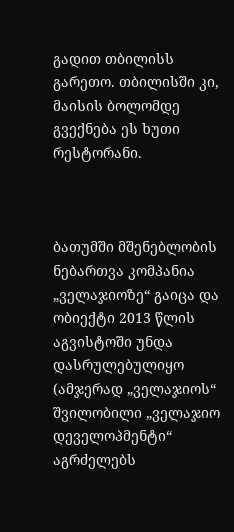გადით თბილისს გარეთო. თბილისში კი, მაისის ბოლომდე გვექნება ეს ხუთი რესტორანი.



ბათუმში მშენებლობის ნებართვა კომპანია „ველაჯიოზე“ გაიცა და ობიექტი 2013 წლის აგვისტოში უნდა დასრულებულიყო (ამჯერად „ველაჯიოს“ შვილობილი „ველაჯიო დეველოპმენტი“ აგრძელებს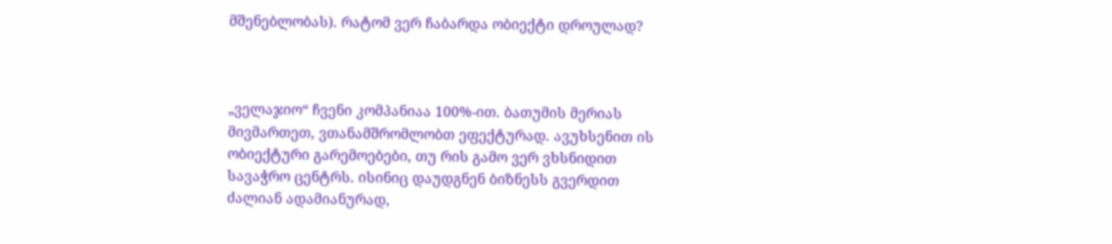მშენებლობას). რატომ ვერ ჩაბარდა ობიექტი დროულად?



„ველაჯიო“ ჩვენი კომპანიაა 100%-ით. ბათუმის მერიას მივმართეთ, ვთანამშრომლობთ ეფექტურად. ავუხსენით ის ობიექტური გარემოებები, თუ რის გამო ვერ ვხსნიდით სავაჭრო ცენტრს. ისინიც დაუდგნენ ბიზნესს გვერდით ძალიან ადამიანურად,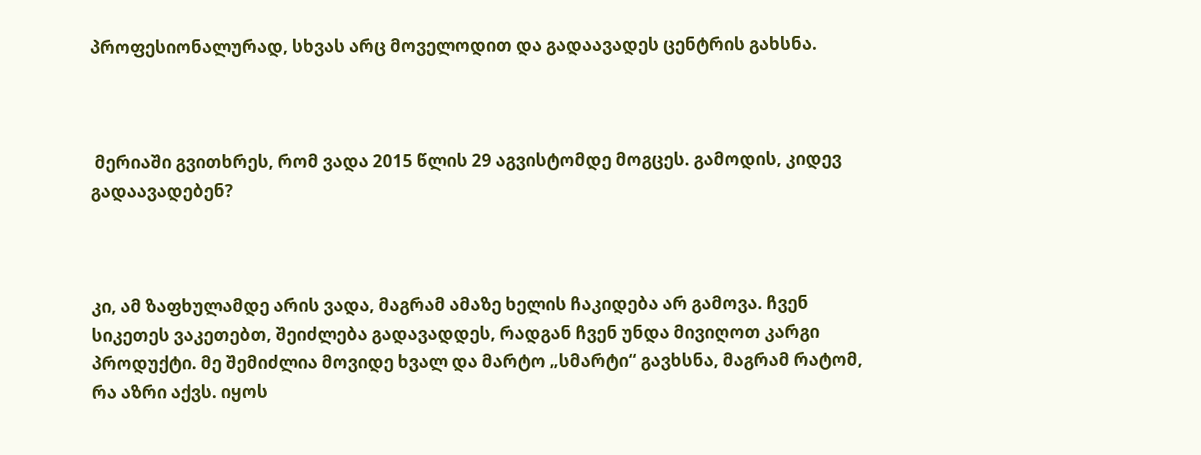პროფესიონალურად, სხვას არც მოველოდით და გადაავადეს ცენტრის გახსნა.



 მერიაში გვითხრეს, რომ ვადა 2015 წლის 29 აგვისტომდე მოგცეს. გამოდის, კიდევ გადაავადებენ?



კი, ამ ზაფხულამდე არის ვადა, მაგრამ ამაზე ხელის ჩაკიდება არ გამოვა. ჩვენ სიკეთეს ვაკეთებთ, შეიძლება გადავადდეს, რადგან ჩვენ უნდა მივიღოთ კარგი პროდუქტი. მე შემიძლია მოვიდე ხვალ და მარტო „სმარტი“ გავხსნა, მაგრამ რატომ, რა აზრი აქვს. იყოს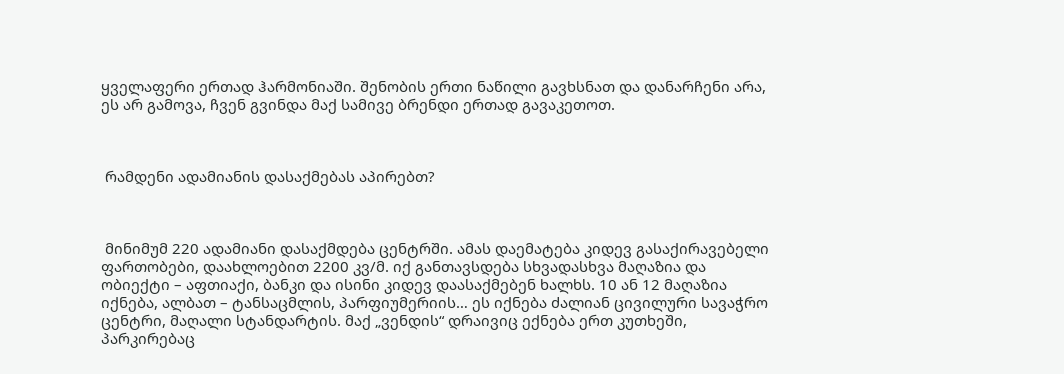ყველაფერი ერთად ჰარმონიაში. შენობის ერთი ნაწილი გავხსნათ და დანარჩენი არა, ეს არ გამოვა, ჩვენ გვინდა მაქ სამივე ბრენდი ერთად გავაკეთოთ.



 რამდენი ადამიანის დასაქმებას აპირებთ?



 მინიმუმ 220 ადამიანი დასაქმდება ცენტრში. ამას დაემატება კიდევ გასაქირავებელი ფართობები, დაახლოებით 2200 კვ/მ. იქ განთავსდება სხვადასხვა მაღაზია და ობიექტი – აფთიაქი, ბანკი და ისინი კიდევ დაასაქმებენ ხალხს. 10 ან 12 მაღაზია იქნება, ალბათ – ტანსაცმლის, პარფიუმერიის… ეს იქნება ძალიან ცივილური სავაჭრო ცენტრი, მაღალი სტანდარტის. მაქ „ვენდის“ დრაივიც ექნება ერთ კუთხეში, პარკირებაც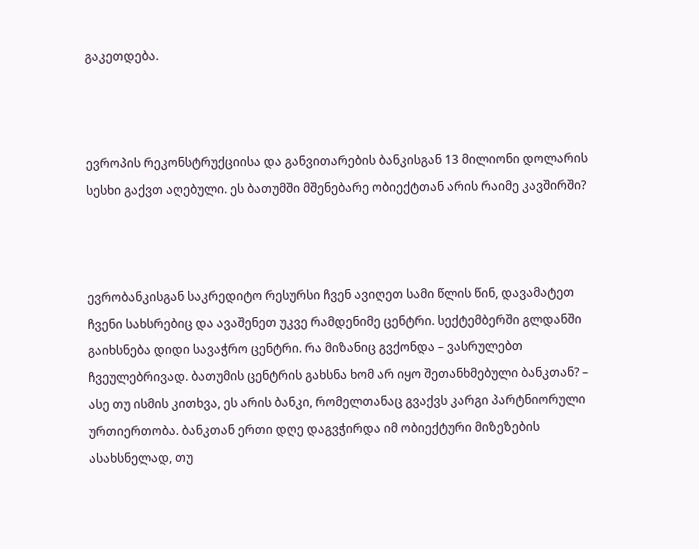გაკეთდება.



ევროპის რეკონსტრუქციისა და განვითარების ბანკისგან 13 მილიონი დოლარის სესხი გაქვთ აღებული. ეს ბათუმში მშენებარე ობიექტთან არის რაიმე კავშირში?



ევრობანკისგან საკრედიტო რესურსი ჩვენ ავიღეთ სამი წლის წინ, დავამატეთ ჩვენი სახსრებიც და ავაშენეთ უკვე რამდენიმე ცენტრი. სექტემბერში გლდანში გაიხსნება დიდი სავაჭრო ცენტრი. რა მიზანიც გვქონდა – ვასრულებთ ჩვეულებრივად. ბათუმის ცენტრის გახსნა ხომ არ იყო შეთანხმებული ბანკთან? – ასე თუ ისმის კითხვა, ეს არის ბანკი, რომელთანაც გვაქვს კარგი პარტნიორული ურთიერთობა. ბანკთან ერთი დღე დაგვჭირდა იმ ობიექტური მიზეზების ასახსნელად, თუ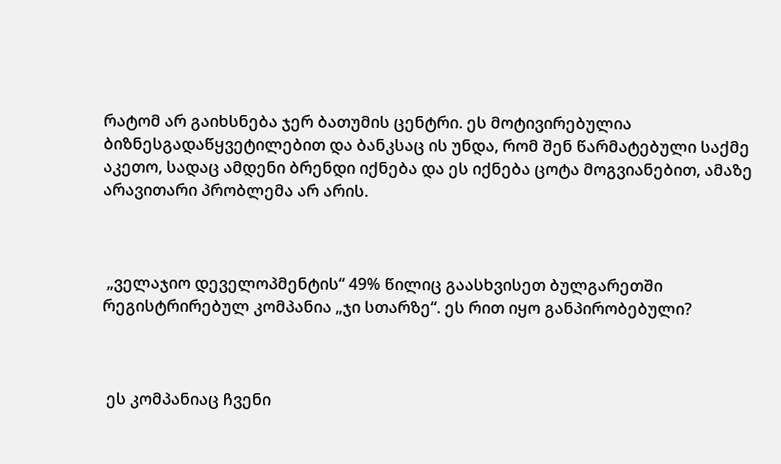რატომ არ გაიხსნება ჯერ ბათუმის ცენტრი. ეს მოტივირებულია ბიზნესგადაწყვეტილებით და ბანკსაც ის უნდა, რომ შენ წარმატებული საქმე აკეთო, სადაც ამდენი ბრენდი იქნება და ეს იქნება ცოტა მოგვიანებით, ამაზე არავითარი პრობლემა არ არის.



 „ველაჯიო დეველოპმენტის“ 49% წილიც გაასხვისეთ ბულგარეთში რეგისტრირებულ კომპანია „ჯი სთარზე“. ეს რით იყო განპირობებული?



 ეს კომპანიაც ჩვენი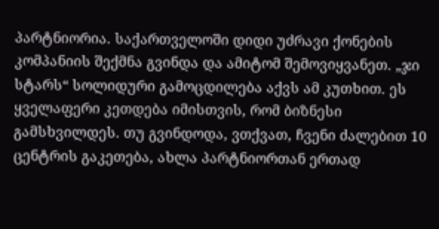პარტნიორია. საქართველოში დიდი უძრავი ქონების კომპანიის შექმნა გვინდა და ამიტომ შემოვიყვანეთ. „ჯი სტარს“ სოლიდური გამოცდილება აქვს ამ კუთხით. ეს ყველაფერი კეთდება იმისთვის, რომ ბიზნესი გამსხვილდეს. თუ გვინდოდა, ვთქვათ, ჩვენი ძალებით 10 ცენტრის გაკეთება, ახლა პარტნიორთან ერთად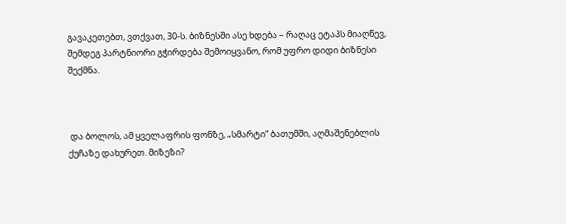გავაკეთებთ, ვთქვათ, 30-ს. ბიზნესში ასე ხდება – რაღაც ეტაპს მიაღწევ, შემდეგ პარტნიორი გჭირდება შემოიყვანო, რომ უფრო დიდი ბიზნესი შექმნა.



 და ბოლოს, ამ ყველაფრის ფონზე, „სმარტი“ ბათუმში, აღმაშენებლის ქუჩაზე დახურეთ. მიზეზი?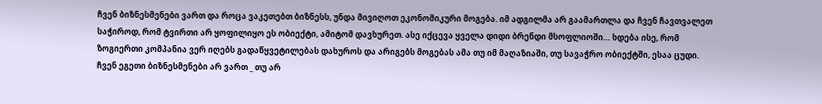ჩვენ ბიზნესმენები ვართ და როცა ვაკეთებთ ბიზნესს, უნდა მივიღოთ ეკონომიკური მოგება. იმ ადგილმა არ გაამართლა და ჩვენ ჩავთვალეთ საჭიროდ, რომ ტვირთი არ ყოფილიყო ეს ობიექტი, ამიტომ დავხურეთ. ასე იქცევა ყველა დიდი ბრენდი მსოფლიოში… ხდება ისე, რომ ზოგიერთი კომპანია ვერ იღებს გადაწყვეტილებას დახუროს და არიგებს მოგებას ამა თუ იმ მაღაზიაში, თუ სავაჭრო ობიექტში, ესაა ცუდი. ჩვენ ეგეთი ბიზნესმენები არ ვართ _ თუ არ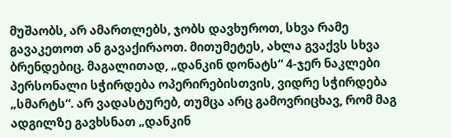მუშაობს, არ ამართლებს, ჯობს დავხუროთ, სხვა რამე გავაკეთოთ ან გავაქირაოთ. მითუმეტეს, ახლა გვაქვს სხვა ბრენდებიც. მაგალითად, „დანკინ დონატს“ 4-ჯერ ნაკლები პერსონალი სჭირდება ოპერირებისთვის, ვიდრე სჭირდება „სმარტს“. არ ვადასტურებ, თუმცა არც გამოვრიცხავ, რომ მაგ ადგილზე გავხსნათ „დანკინ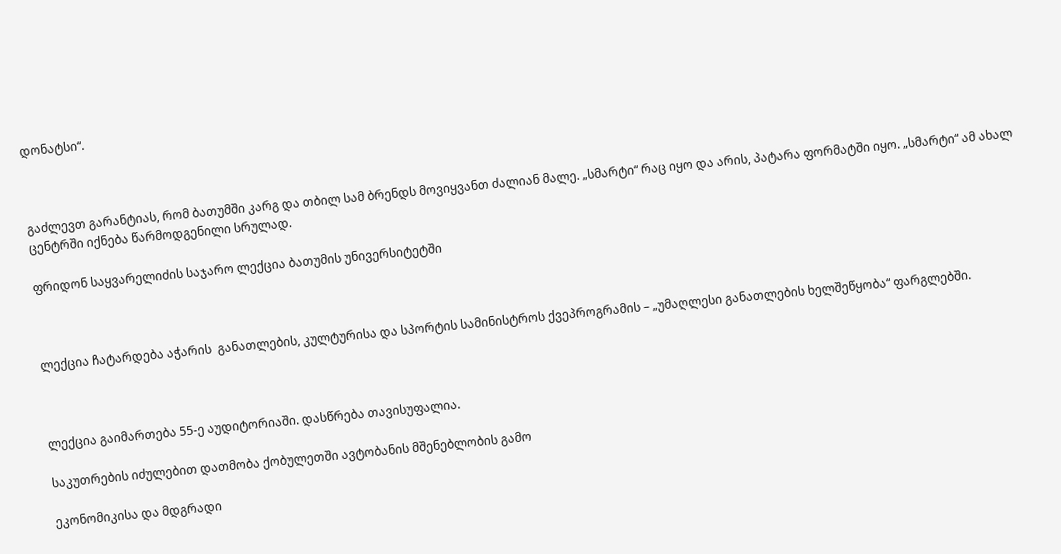დონატსი“.



გაძლევთ გარანტიას, რომ ბათუმში კარგ და თბილ სამ ბრენდს მოვიყვანთ ძალიან მალე. „სმარტი“ რაც იყო და არის, პატარა ფორმატში იყო. „სმარტი“ ამ ახალ ცენტრში იქნება წარმოდგენილი სრულად.

ფრიდონ საყვარელიძის საჯარო ლექცია ბათუმის უნივერსიტეტში



ლექცია ჩატარდება აჭარის  განათლების, კულტურისა და სპორტის სამინისტროს ქვეპროგრამის – „უმაღლესი განათლების ხელშეწყობა“ ფარგლებში.



ლექცია გაიმართება 55-ე აუდიტორიაში. დასწრება თავისუფალია.

საკუთრების იძულებით დათმობა ქობულეთში ავტობანის მშენებლობის გამო

ეკონომიკისა და მდგრადი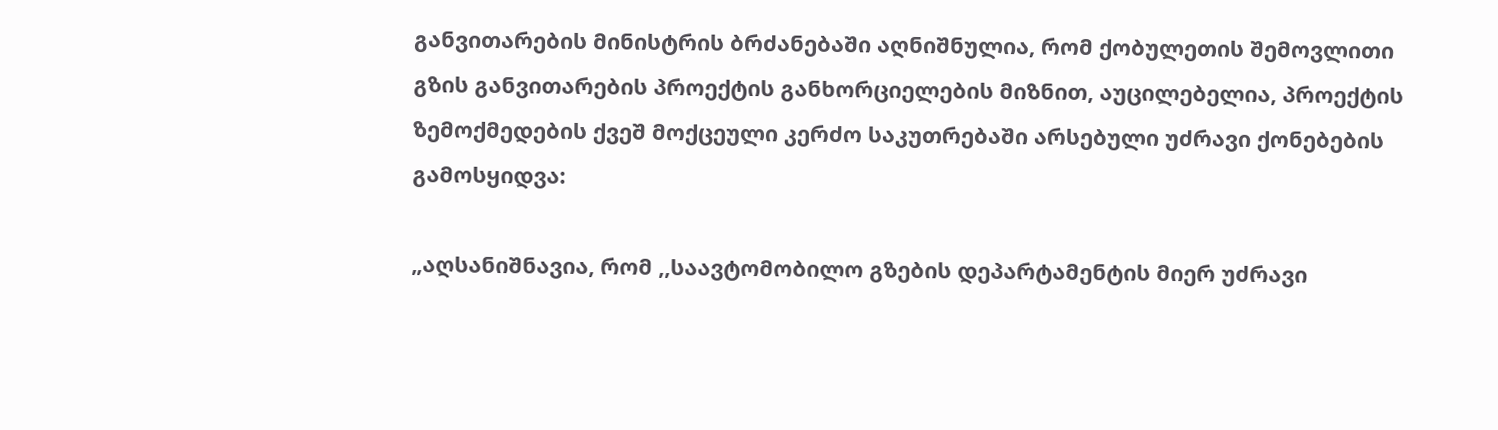განვითარების მინისტრის ბრძანებაში აღნიშნულია, რომ ქობულეთის შემოვლითი გზის განვითარების პროექტის განხორციელების მიზნით, აუცილებელია, პროექტის ზემოქმედების ქვეშ მოქცეული კერძო საკუთრებაში არსებული უძრავი ქონებების გამოსყიდვა:

„აღსანიშნავია, რომ ,,საავტომობილო გზების დეპარტამენტის მიერ უძრავი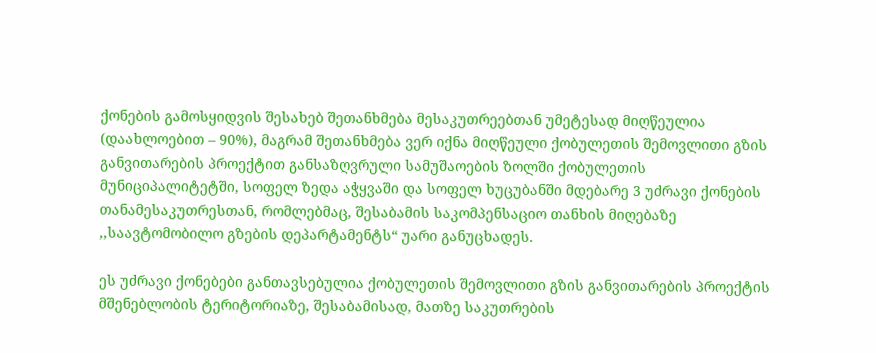ქონების გამოსყიდვის შესახებ შეთანხმება მესაკუთრეებთან უმეტესად მიღწეულია (დაახლოებით – 90%), მაგრამ შეთანხმება ვერ იქნა მიღწეული ქობულეთის შემოვლითი გზის განვითარების პროექტით განსაზღვრული სამუშაოების ზოლში ქობულეთის მუნიციპალიტეტში, სოფელ ზედა აჭყვაში და სოფელ ხუცუბანში მდებარე 3 უძრავი ქონების თანამესაკუთრესთან, რომლებმაც, შესაბამის საკომპენსაციო თანხის მიღებაზე ,,საავტომობილო გზების დეპარტამენტს“ უარი განუცხადეს.

ეს უძრავი ქონებები განთავსებულია ქობულეთის შემოვლითი გზის განვითარების პროექტის მშენებლობის ტერიტორიაზე, შესაბამისად, მათზე საკუთრების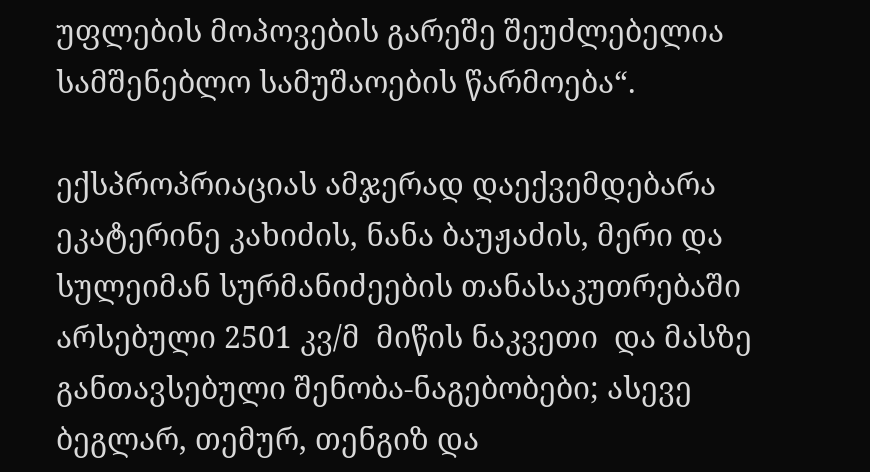უფლების მოპოვების გარეშე შეუძლებელია სამშენებლო სამუშაოების წარმოება“.

ექსპროპრიაციას ამჯერად დაექვემდებარა ეკატერინე კახიძის, ნანა ბაუჟაძის, მერი და სულეიმან სურმანიძეების თანასაკუთრებაში არსებული 2501 კვ/მ  მიწის ნაკვეთი  და მასზე განთავსებული შენობა-ნაგებობები; ასევე ბეგლარ, თემურ, თენგიზ და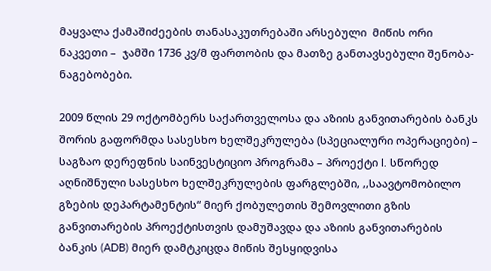მაყვალა ქამაშიძეების თანასაკუთრებაში არსებული  მიწის ორი ნაკვეთი –  ჯამში 1736 კვ/მ ფართობის და მათზე განთავსებული შენობა-ნაგებობები.

2009 წლის 29 ოქტომბერს საქართველოსა და აზიის განვითარების ბანკს შორის გაფორმდა სასესხო ხელშეკრულება (სპეციალური ოპერაციები) – საგზაო დერეფნის საინვესტიციო პროგრამა – პროექტი I. სწორედ აღნიშნული სასესხო ხელშეკრულების ფარგლებში, ,,საავტომობილო გზების დეპარტამენტის“ მიერ ქობულეთის შემოვლითი გზის განვითარების პროექტისთვის დამუშავდა და აზიის განვითარების ბანკის (ADB) მიერ დამტკიცდა მიწის შესყიდვისა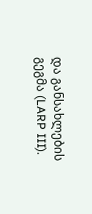და განსახლების გეგმა (LARP III).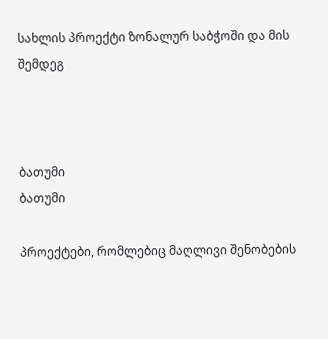სახლის პროექტი ზონალურ საბჭოში და მის შემდეგ



ბათუმი
ბათუმი

პროექტები, რომლებიც მაღლივი შენობების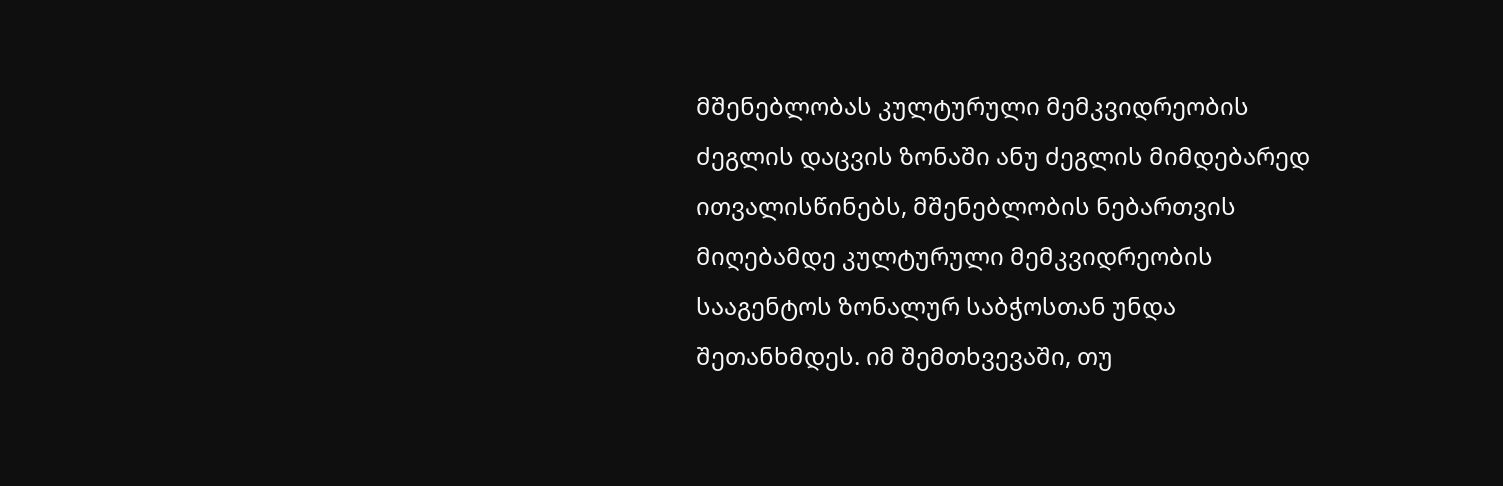მშენებლობას კულტურული მემკვიდრეობის ძეგლის დაცვის ზონაში ანუ ძეგლის მიმდებარედ ითვალისწინებს, მშენებლობის ნებართვის მიღებამდე კულტურული მემკვიდრეობის სააგენტოს ზონალურ საბჭოსთან უნდა შეთანხმდეს. იმ შემთხვევაში, თუ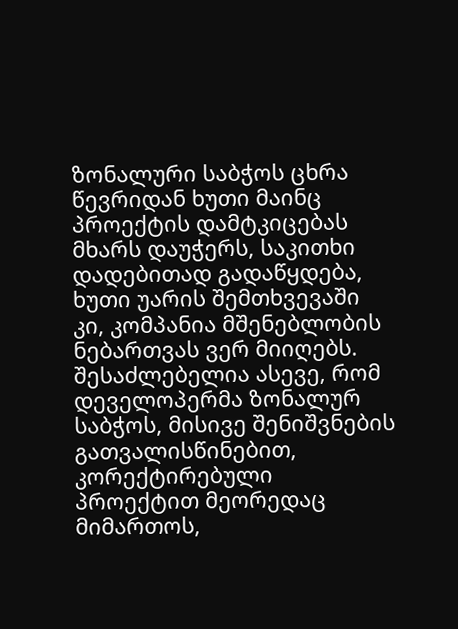ზონალური საბჭოს ცხრა წევრიდან ხუთი მაინც პროექტის დამტკიცებას მხარს დაუჭერს, საკითხი დადებითად გადაწყდება, ხუთი უარის შემთხვევაში კი, კომპანია მშენებლობის ნებართვას ვერ მიიღებს. შესაძლებელია ასევე, რომ დეველოპერმა ზონალურ საბჭოს, მისივე შენიშვნების გათვალისწინებით, კორექტირებული პროექტით მეორედაც მიმართოს,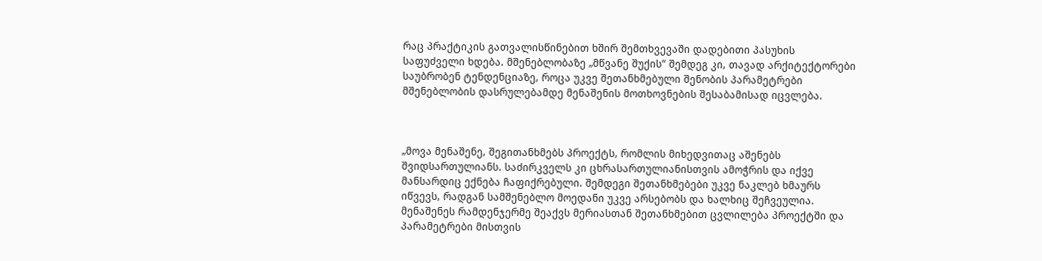რაც პრაქტიკის გათვალისწინებით ხშირ შემთხვევაში დადებითი პასუხის საფუძველი ხდება. მშენებლობაზე „მწვანე შუქის“ შემდეგ კი, თავად არქიტექტორები საუბრობენ ტენდენციაზე, როცა უკვე შეთანხმებული შენობის პარამეტრები მშენებლობის დასრულებამდე მენაშენის მოთხოვნების შესაბამისად იცვლება.



„მოვა მენაშენე, შეგითანხმებს პროექტს, რომლის მიხედვითაც აშენებს შვიდსართულიანს. საძირკველს კი ცხრასართულიანისთვის ამოჭრის და იქვე მანსარდიც ექნება ჩაფიქრებული. შემდეგი შეთანხმებები უკვე ნაკლებ ხმაურს იწვევს, რადგან სამშენებლო მოედანი უკვე არსებობს და ხალხიც შეჩვეულია. მენაშენეს რამდენჯერმე შეაქვს მერიასთან შეთანხმებით ცვლილება პროექტში და პარამეტრები მისთვის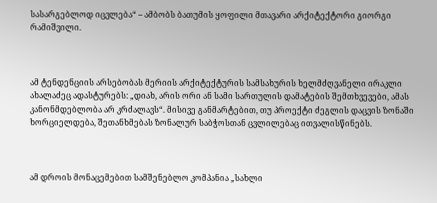სასარგებლოდ იცვლება“ – ამბობს ბათუმის ყოფილი მთავარი არქიტექტორი გიორგი რამიშვილი.



ამ ტენდენციის არსებობას მერიის არქიტექტურის სამსახურის ხელმძღვანელი ირაკლი ახალაძეც ადასტურებს: „დიახ, არის ორი ან სამი სართულის დამატების შემთხვევები, ამას კანონმდებლობა არ კრძალავს“. მისივე განმარტებით, თუ პროექტი ძეგლის დაცვის ზონაში ხორციელდება, შეთანხმებას ზონალურ საბჭოსთან ცვლილებაც ითვალისწინებს.



ამ დროის მონაცემებით სამშენებლო კომპანია „სახლი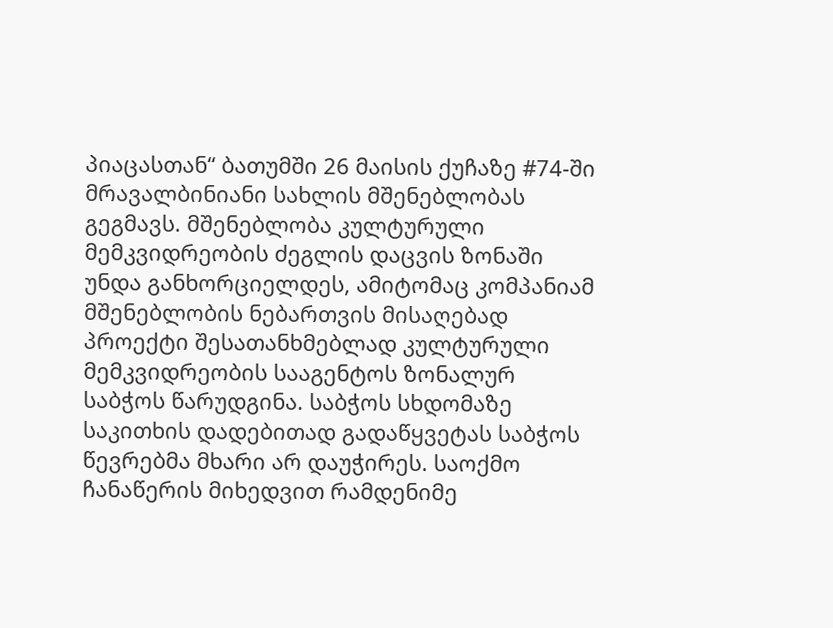პიაცასთან“ ბათუმში 26 მაისის ქუჩაზე #74-ში მრავალბინიანი სახლის მშენებლობას გეგმავს. მშენებლობა კულტურული მემკვიდრეობის ძეგლის დაცვის ზონაში უნდა განხორციელდეს, ამიტომაც კომპანიამ მშენებლობის ნებართვის მისაღებად პროექტი შესათანხმებლად კულტურული მემკვიდრეობის სააგენტოს ზონალურ საბჭოს წარუდგინა. საბჭოს სხდომაზე საკითხის დადებითად გადაწყვეტას საბჭოს წევრებმა მხარი არ დაუჭირეს. საოქმო ჩანაწერის მიხედვით რამდენიმე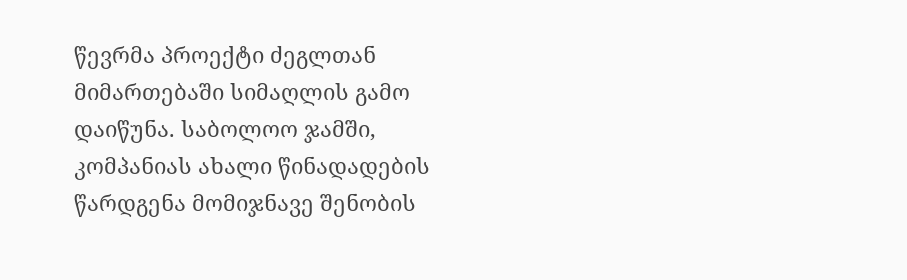წევრმა პროექტი ძეგლთან მიმართებაში სიმაღლის გამო დაიწუნა. საბოლოო ჯამში, კომპანიას ახალი წინადადების წარდგენა მომიჯნავე შენობის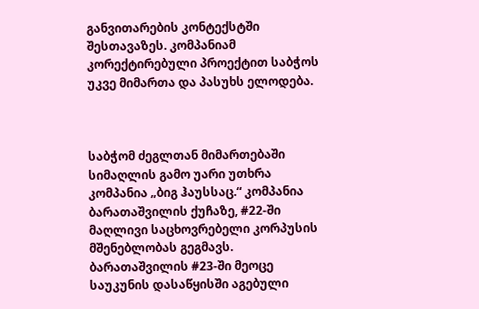განვითარების კონტექსტში შესთავაზეს. კომპანიამ კორექტირებული პროექტით საბჭოს უკვე მიმართა და პასუხს ელოდება.



საბჭომ ძეგლთან მიმართებაში სიმაღლის გამო უარი უთხრა კომპანია „ბიგ ჰაუსსაც.“ კომპანია ბარათაშვილის ქუჩაზე, #22-ში მაღლივი საცხოვრებელი კორპუსის მშენებლობას გეგმავს. ბარათაშვილის #23-ში მეოცე საუკუნის დასაწყისში აგებული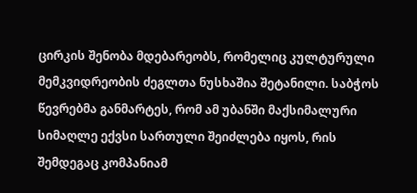ცირკის შენობა მდებარეობს, რომელიც კულტურული მემკვიდრეობის ძეგლთა ნუსხაშია შეტანილი. საბჭოს წევრებმა განმარტეს, რომ ამ უბანში მაქსიმალური სიმაღლე ექვსი სართული შეიძლება იყოს, რის შემდეგაც კომპანიამ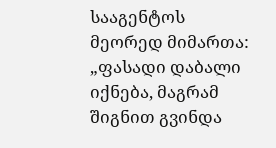სააგენტოს მეორედ მიმართა: „ფასადი დაბალი იქნება, მაგრამ შიგნით გვინდა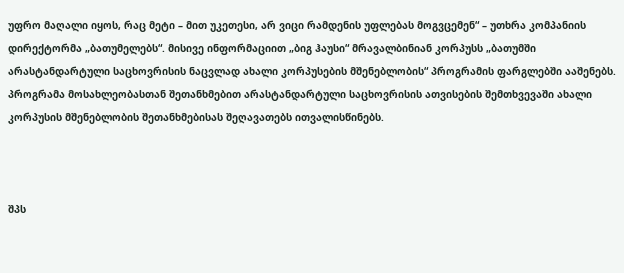უფრო მაღალი იყოს, რაც მეტი – მით უკეთესი, არ ვიცი რამდენის უფლებას მოგვცემენ“ – უთხრა კომპანიის დირექტორმა „ბათუმელებს“. მისივე ინფორმაციით „ბიგ ჰაუსი“ მრავალბინიან კორპუსს „ბათუმში არასტანდარტული საცხოვრისის ნაცვლად ახალი კორპუსების მშენებლობის“ პროგრამის ფარგლებში ააშენებს. პროგრამა მოსახლეობასთან შეთანხმებით არასტანდარტული საცხოვრისის ათვისების შემთხვევაში ახალი კორპუსის მშენებლობის შეთანხმებისას შეღავათებს ითვალისწინებს.



შპს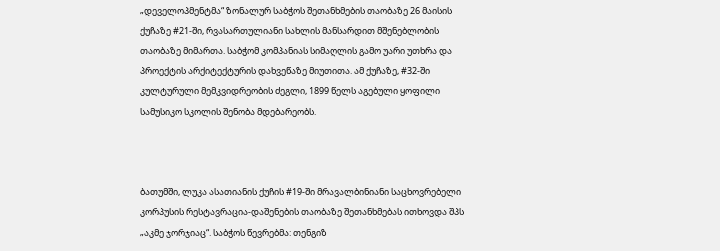„დეველოპმენტმა“ ზონალურ საბჭოს შეთანხმების თაობაზე 26 მაისის ქუჩაზე #21-ში, რვასართულიანი სახლის მანსარდით მშენებლობის თაობაზე მიმართა. საბჭომ კომპანიას სიმაღლის გამო უარი უთხრა და პროექტის არქიტექტურის დახვეწაზე მიუთითა. ამ ქუჩაზე, #32-ში კულტურული მემკვიდრეობის ძეგლი, 1899 წელს აგებული ყოფილი სამუსიკო სკოლის შენობა მდებარეობს.



ბათუმში, ლუკა ასათიანის ქუჩის #19-ში მრავალბინიანი საცხოვრებელი კორპუსის რესტავრაცია-დაშენების თაობაზე შეთანხმებას ითხოვდა შპს „აკმე ჯორჯიაც“. საბჭოს წევრებმა: თენგიზ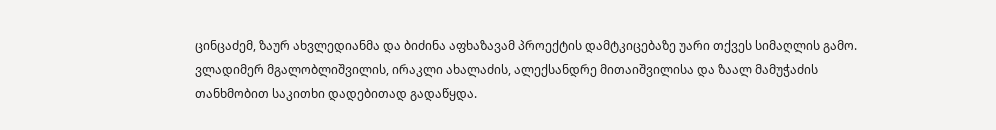ცინცაძემ, ზაურ ახვლედიანმა და ბიძინა აფხაზავამ პროექტის დამტკიცებაზე უარი თქვეს სიმაღლის გამო. ვლადიმერ მგალობლიშვილის, ირაკლი ახალაძის, ალექსანდრე მითაიშვილისა და ზაალ მამუჭაძის თანხმობით საკითხი დადებითად გადაწყდა.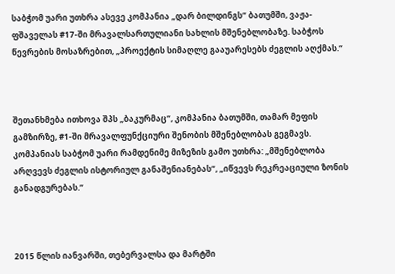საბჭომ უარი უთხრა ასევე კომპანია „დარ ბილდინგს“ ბათუმში, ვაჟა-ფშაველას #17-ში მრავალსართულიანი სახლის მშენებლობაზე. საბჭოს წევრების მოსაზრებით, „პროექტის სიმაღლე გააუარესებს ძეგლის აღქმას.“



შეთანხმება ითხოვა შპს „ბაკურმაც“, კომპანია ბათუმში, თამარ მეფის გამზირზე, #1-ში მრავალფუნქციური შენობის მშენებლობას გეგმავს. კომპანიას საბჭომ უარი რამდენიმე მიზეზის გამო უთხრა: „მშენებლობა არღვევს ძეგლის ისტორიულ განაშენიანებას“, „იწვევს რეკრეაციული ზონის განადგურებას.“



2015 წლის იანვარში, თებერვალსა და მარტში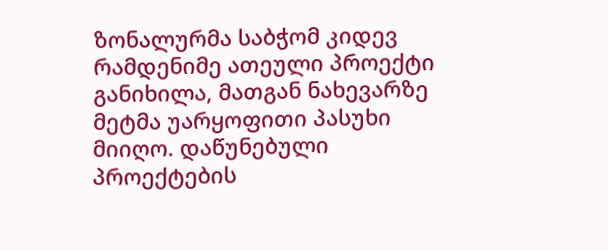ზონალურმა საბჭომ კიდევ რამდენიმე ათეული პროექტი განიხილა, მათგან ნახევარზე მეტმა უარყოფითი პასუხი მიიღო. დაწუნებული პროექტების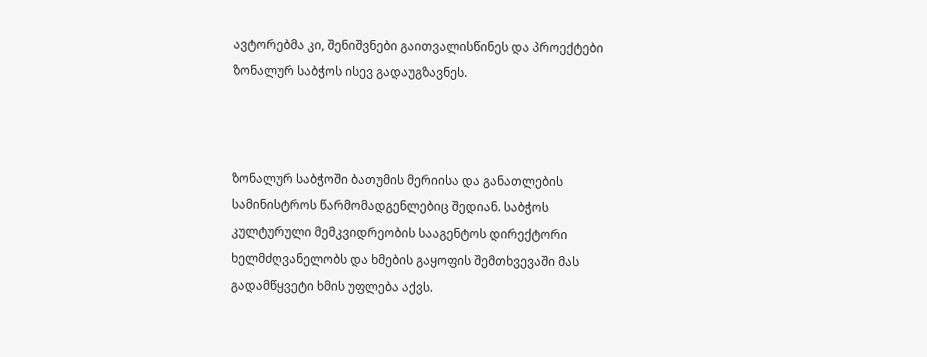ავტორებმა კი, შენიშვნები გაითვალისწინეს და პროექტები ზონალურ საბჭოს ისევ გადაუგზავნეს.



ზონალურ საბჭოში ბათუმის მერიისა და განათლების სამინისტროს წარმომადგენლებიც შედიან. საბჭოს კულტურული მემკვიდრეობის სააგენტოს დირექტორი ხელმძღვანელობს და ხმების გაყოფის შემთხვევაში მას გადამწყვეტი ხმის უფლება აქვს.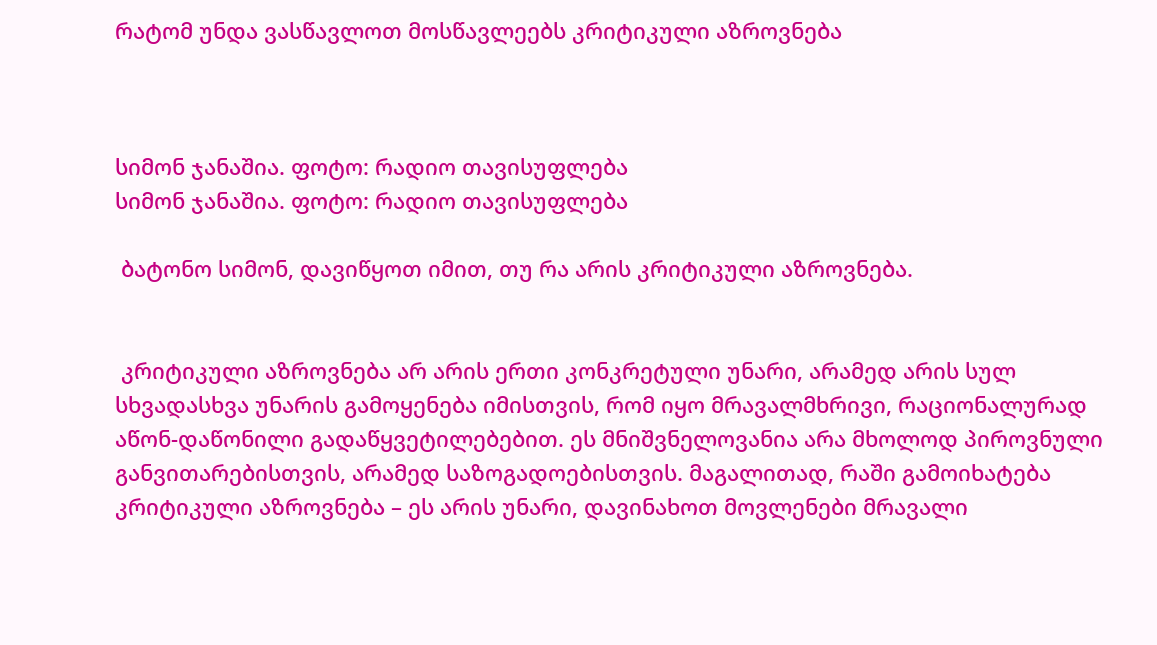რატომ უნდა ვასწავლოთ მოსწავლეებს კრიტიკული აზროვნება



სიმონ ჯანაშია. ფოტო: რადიო თავისუფლება
სიმონ ჯანაშია. ფოტო: რადიო თავისუფლება

 ბატონო სიმონ, დავიწყოთ იმით, თუ რა არის კრიტიკული აზროვნება.


 კრიტიკული აზროვნება არ არის ერთი კონკრეტული უნარი, არამედ არის სულ სხვადასხვა უნარის გამოყენება იმისთვის, რომ იყო მრავალმხრივი, რაციონალურად აწონ-დაწონილი გადაწყვეტილებებით. ეს მნიშვნელოვანია არა მხოლოდ პიროვნული განვითარებისთვის, არამედ საზოგადოებისთვის. მაგალითად, რაში გამოიხატება კრიტიკული აზროვნება – ეს არის უნარი, დავინახოთ მოვლენები მრავალი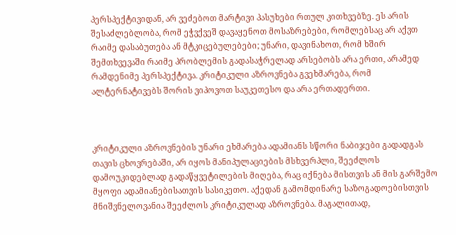პერსპექტივიდან, არ ვეძებოთ მარტივი პასუხები რთულ კითხვებზე. ეს არის შესაძლებლობა, რომ ეჭვქვეშ დავაყენოთ მოსაზრებები, რომლებსაც არ აქვთ რაიმე დასაბუთება ან მტკიცებულებები; უნარი, დავინახოთ, რომ ხშირ შემთხვევაში რაიმე პრობლემის გადასაჭრელად არსებობს არა ერთი, არამედ რამდენიმე პერსპექტივა. კრიტიკული აზროვნება გვეხმარება, რომ ალტერნატივებს შორის ვიპოვოთ საუკეთესო და არა ერთადერთი.



კრიტიკული აზროვნების უნარი ეხმარება ადამიანს სწორი ნაბიჯები გადადგას თავის ცხოვრებაში, არ იყოს მანიპულაციების მსხვერპლი, შეეძლოს დამოუკიდებლად გადაწყვეტილების მიღება, რაც იქნება მისთვის ან მის გარშემო მყოფი ადამიანებისათვის სასიკეთო. აქედან გამომდინარე საზოგადოებისთვის მნიშვნელოვანია შეეძლოს კრიტიკულად აზროვნება. მაგალითად,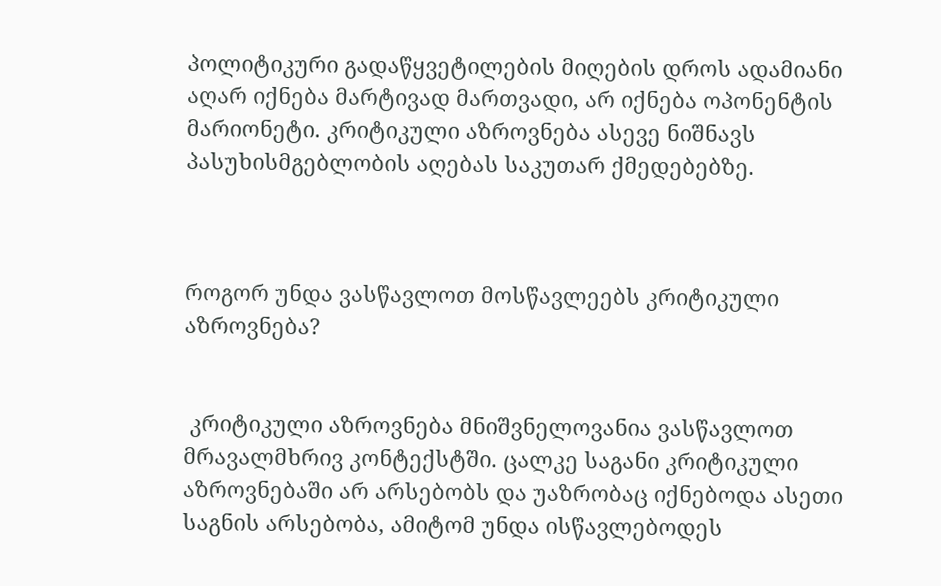პოლიტიკური გადაწყვეტილების მიღების დროს ადამიანი აღარ იქნება მარტივად მართვადი, არ იქნება ოპონენტის მარიონეტი. კრიტიკული აზროვნება ასევე ნიშნავს პასუხისმგებლობის აღებას საკუთარ ქმედებებზე.



როგორ უნდა ვასწავლოთ მოსწავლეებს კრიტიკული აზროვნება?


 კრიტიკული აზროვნება მნიშვნელოვანია ვასწავლოთ მრავალმხრივ კონტექსტში. ცალკე საგანი კრიტიკული აზროვნებაში არ არსებობს და უაზრობაც იქნებოდა ასეთი საგნის არსებობა, ამიტომ უნდა ისწავლებოდეს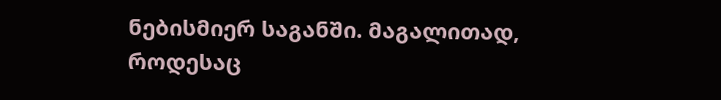ნებისმიერ საგანში. მაგალითად, როდესაც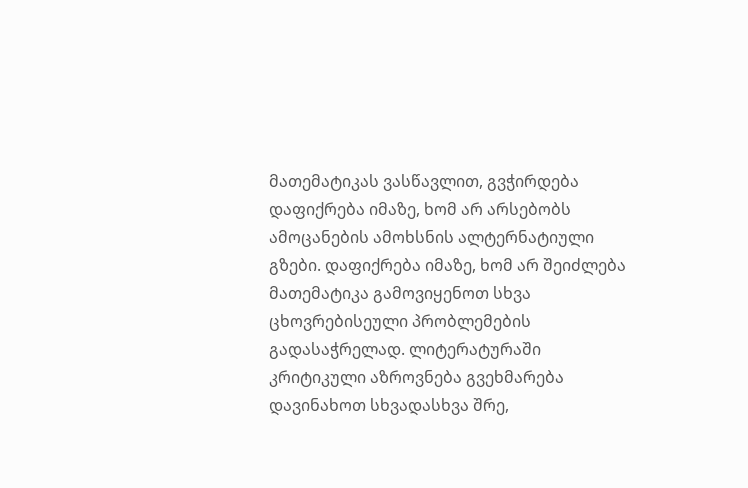მათემატიკას ვასწავლით, გვჭირდება დაფიქრება იმაზე, ხომ არ არსებობს ამოცანების ამოხსნის ალტერნატიული გზები. დაფიქრება იმაზე, ხომ არ შეიძლება მათემატიკა გამოვიყენოთ სხვა ცხოვრებისეული პრობლემების გადასაჭრელად. ლიტერატურაში კრიტიკული აზროვნება გვეხმარება დავინახოთ სხვადასხვა შრე,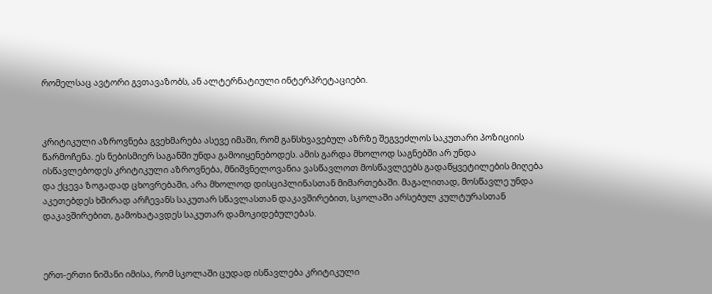რომელსაც ავტორი გვთავაზობს, ან ალტერნატიული ინტერპრეტაციები.



კრიტიკული აზროვნება გვეხმარება ასევე იმაში, რომ განსხვავებულ აზრზე შეგვეძლოს საკუთარი პოზიციის წარმოჩენა. ეს ნებისმიერ საგანში უნდა გამოიყენებოდეს. ამის გარდა მხოლოდ საგნებში არ უნდა ისწავლებოდეს კრიტიკული აზროვნება, მნიშვნელოვანია ვასწავლოთ მოსწავლეებს გადაწყვეტილების მიღება და ქცევა ზოგადად ცხოვრებაში, არა მხოლოდ დისციპლინასთან მიმართებაში. მაგალითად, მოსწავლე უნდა აკეთებდეს ხშირად არჩევანს საკუთარ სწავლასთან დაკავშირებით, სკოლაში არსებულ კულტურასთან დაკავშირებით, გამოხატავდეს საკუთარ დამოკიდებულებას.



ერთ-ერთი ნიშანი იმისა, რომ სკოლაში ცუდად ისწავლება კრიტიკული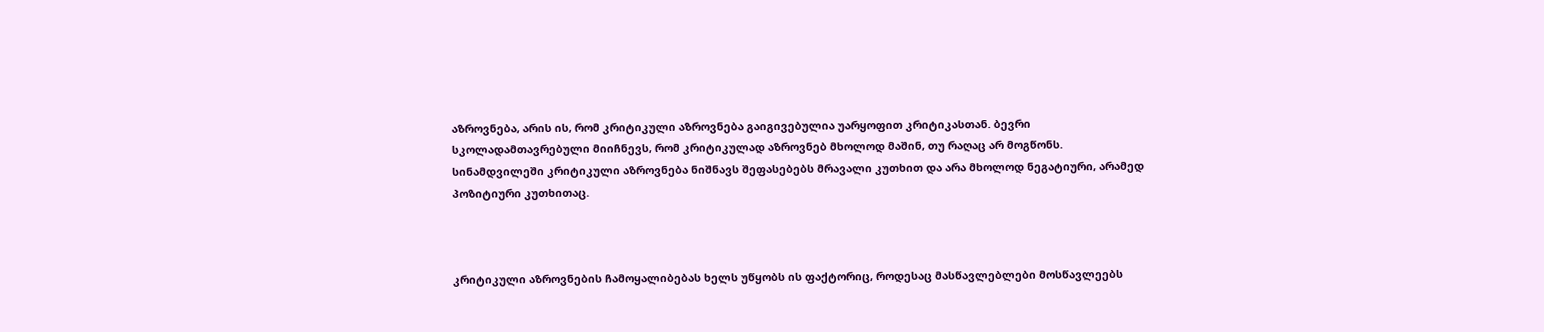აზროვნება, არის ის, რომ კრიტიკული აზროვნება გაიგივებულია უარყოფით კრიტიკასთან. ბევრი სკოლადამთავრებული მიიჩნევს, რომ კრიტიკულად აზროვნებ მხოლოდ მაშინ, თუ რაღაც არ მოგწონს. სინამდვილეში კრიტიკული აზროვნება ნიშნავს შეფასებებს მრავალი კუთხით და არა მხოლოდ ნეგატიური, არამედ პოზიტიური კუთხითაც.



კრიტიკული აზროვნების ჩამოყალიბებას ხელს უწყობს ის ფაქტორიც, როდესაც მასწავლებლები მოსწავლეებს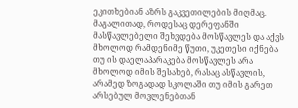ეკითხებიან აზრს გაკვეთილების მიღმაც. მაგალითად, როდესაც დერეფანში მასწავლებელი შეხვდება მოსწავლეს და აქვს მხოლოდ რამდენიმე წუთი, უკეთესი იქნება თუ ის დაელაპარაკება მოსწავლეს არა მხოლოდ იმის შესახებ, რასაც ასწავლის, არამედ ზოგადად სკოლაში თუ იმის გარეთ არსებულ მოვლენებთან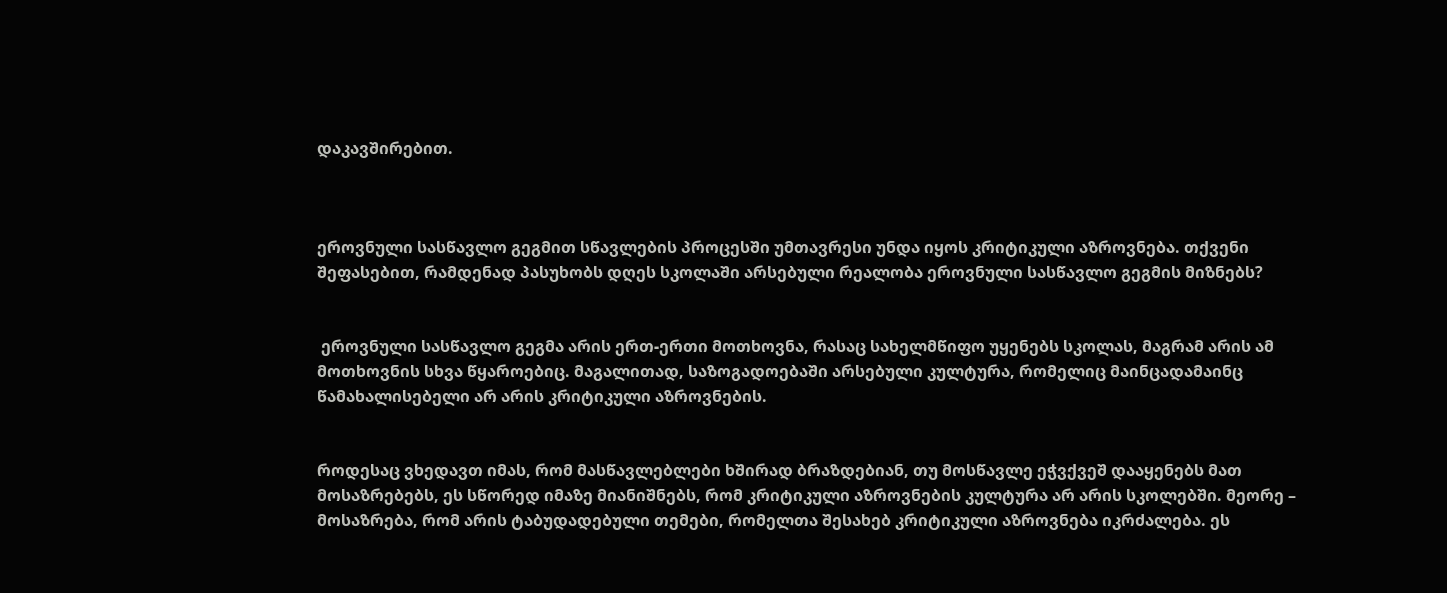დაკავშირებით.



ეროვნული სასწავლო გეგმით სწავლების პროცესში უმთავრესი უნდა იყოს კრიტიკული აზროვნება. თქვენი შეფასებით, რამდენად პასუხობს დღეს სკოლაში არსებული რეალობა ეროვნული სასწავლო გეგმის მიზნებს?


 ეროვნული სასწავლო გეგმა არის ერთ-ერთი მოთხოვნა, რასაც სახელმწიფო უყენებს სკოლას, მაგრამ არის ამ მოთხოვნის სხვა წყაროებიც. მაგალითად, საზოგადოებაში არსებული კულტურა, რომელიც მაინცადამაინც წამახალისებელი არ არის კრიტიკული აზროვნების.


როდესაც ვხედავთ იმას, რომ მასწავლებლები ხშირად ბრაზდებიან, თუ მოსწავლე ეჭვქვეშ დააყენებს მათ მოსაზრებებს, ეს სწორედ იმაზე მიანიშნებს, რომ კრიტიკული აზროვნების კულტურა არ არის სკოლებში. მეორე – მოსაზრება, რომ არის ტაბუდადებული თემები, რომელთა შესახებ კრიტიკული აზროვნება იკრძალება. ეს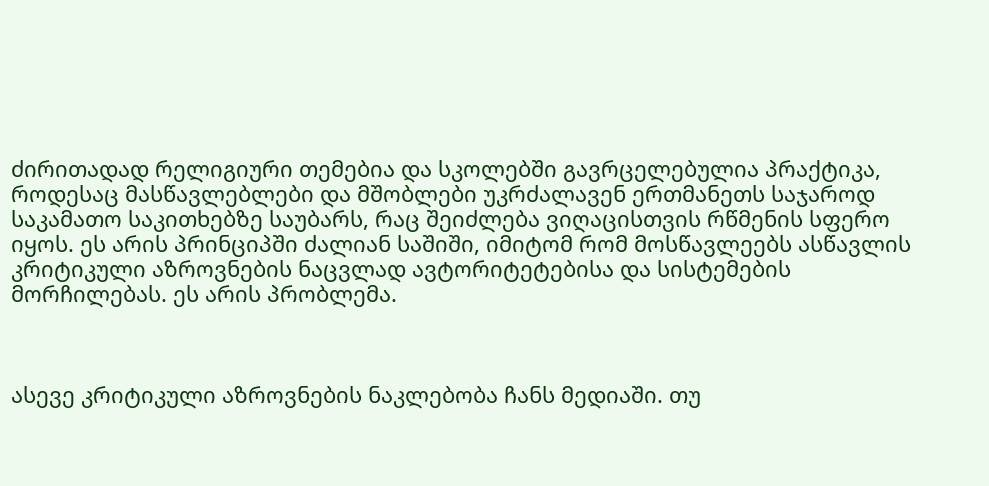ძირითადად რელიგიური თემებია და სკოლებში გავრცელებულია პრაქტიკა, როდესაც მასწავლებლები და მშობლები უკრძალავენ ერთმანეთს საჯაროდ საკამათო საკითხებზე საუბარს, რაც შეიძლება ვიღაცისთვის რწმენის სფერო იყოს. ეს არის პრინციპში ძალიან საშიში, იმიტომ რომ მოსწავლეებს ასწავლის კრიტიკული აზროვნების ნაცვლად ავტორიტეტებისა და სისტემების მორჩილებას. ეს არის პრობლემა.



ასევე კრიტიკული აზროვნების ნაკლებობა ჩანს მედიაში. თუ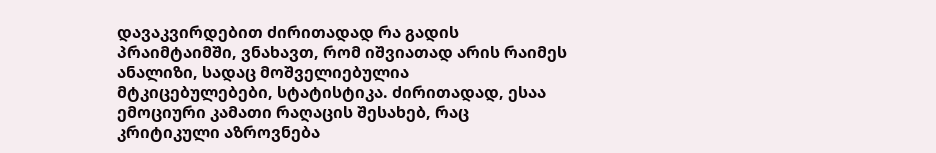დავაკვირდებით ძირითადად რა გადის პრაიმტაიმში, ვნახავთ, რომ იშვიათად არის რაიმეს ანალიზი, სადაც მოშველიებულია მტკიცებულებები, სტატისტიკა. ძირითადად, ესაა ემოციური კამათი რაღაცის შესახებ, რაც კრიტიკული აზროვნება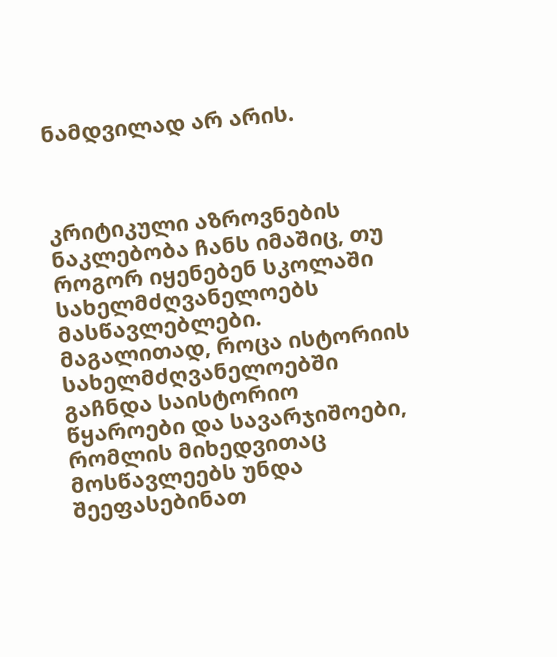ნამდვილად არ არის.



კრიტიკული აზროვნების ნაკლებობა ჩანს იმაშიც, თუ როგორ იყენებენ სკოლაში სახელმძღვანელოებს მასწავლებლები. მაგალითად, როცა ისტორიის სახელმძღვანელოებში გაჩნდა საისტორიო წყაროები და სავარჯიშოები, რომლის მიხედვითაც მოსწავლეებს უნდა შეეფასებინათ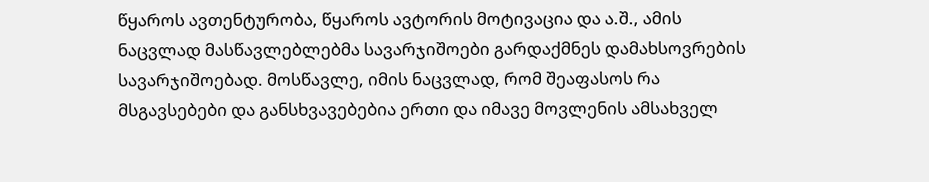წყაროს ავთენტურობა, წყაროს ავტორის მოტივაცია და ა.შ., ამის ნაცვლად მასწავლებლებმა სავარჯიშოები გარდაქმნეს დამახსოვრების სავარჯიშოებად. მოსწავლე, იმის ნაცვლად, რომ შეაფასოს რა მსგავსებები და განსხვავებებია ერთი და იმავე მოვლენის ამსახველ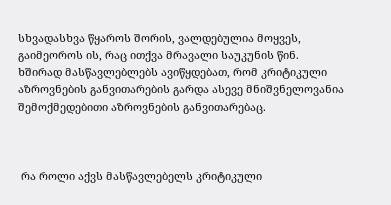სხვადასხვა წყაროს შორის, ვალდებულია მოყვეს, გაიმეოროს ის, რაც ითქვა მრავალი საუკუნის წინ. ხშირად მასწავლებლებს ავიწყდებათ, რომ კრიტიკული აზროვნების განვითარების გარდა ასევე მნიშვნელოვანია შემოქმედებითი აზროვნების განვითარებაც.



 რა როლი აქვს მასწავლებელს კრიტიკული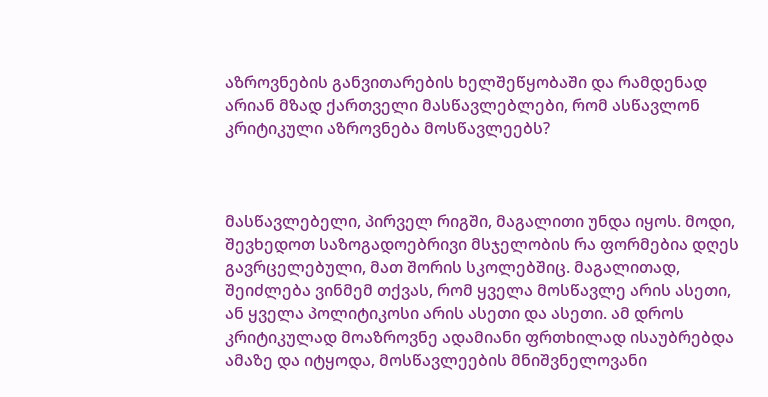აზროვნების განვითარების ხელშეწყობაში და რამდენად არიან მზად ქართველი მასწავლებლები, რომ ასწავლონ კრიტიკული აზროვნება მოსწავლეებს?



მასწავლებელი, პირველ რიგში, მაგალითი უნდა იყოს. მოდი, შევხედოთ საზოგადოებრივი მსჯელობის რა ფორმებია დღეს გავრცელებული, მათ შორის სკოლებშიც. მაგალითად, შეიძლება ვინმემ თქვას, რომ ყველა მოსწავლე არის ასეთი, ან ყველა პოლიტიკოსი არის ასეთი და ასეთი. ამ დროს კრიტიკულად მოაზროვნე ადამიანი ფრთხილად ისაუბრებდა ამაზე და იტყოდა, მოსწავლეების მნიშვნელოვანი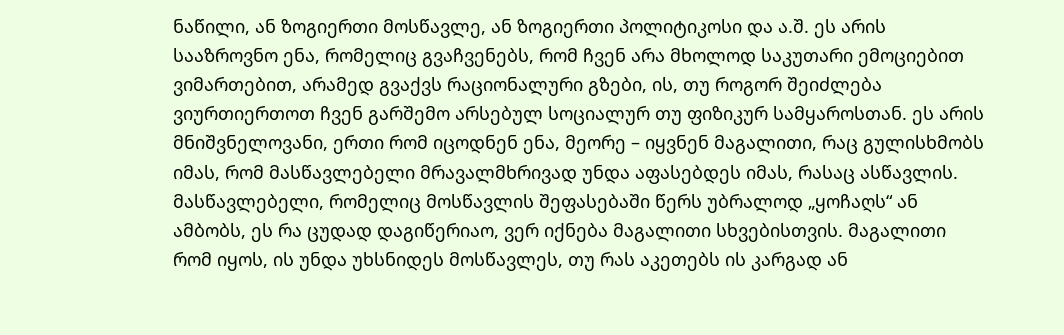ნაწილი, ან ზოგიერთი მოსწავლე, ან ზოგიერთი პოლიტიკოსი და ა.შ. ეს არის სააზროვნო ენა, რომელიც გვაჩვენებს, რომ ჩვენ არა მხოლოდ საკუთარი ემოციებით ვიმართებით, არამედ გვაქვს რაციონალური გზები, ის, თუ როგორ შეიძლება ვიურთიერთოთ ჩვენ გარშემო არსებულ სოციალურ თუ ფიზიკურ სამყაროსთან. ეს არის მნიშვნელოვანი, ერთი რომ იცოდნენ ენა, მეორე – იყვნენ მაგალითი, რაც გულისხმობს იმას, რომ მასწავლებელი მრავალმხრივად უნდა აფასებდეს იმას, რასაც ასწავლის. მასწავლებელი, რომელიც მოსწავლის შეფასებაში წერს უბრალოდ „ყოჩაღს“ ან ამბობს, ეს რა ცუდად დაგიწერიაო, ვერ იქნება მაგალითი სხვებისთვის. მაგალითი რომ იყოს, ის უნდა უხსნიდეს მოსწავლეს, თუ რას აკეთებს ის კარგად ან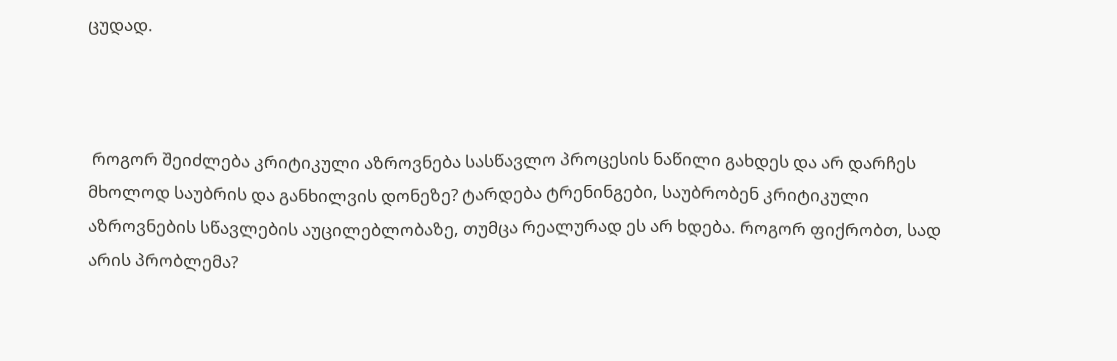ცუდად.



 როგორ შეიძლება კრიტიკული აზროვნება სასწავლო პროცესის ნაწილი გახდეს და არ დარჩეს მხოლოდ საუბრის და განხილვის დონეზე? ტარდება ტრენინგები, საუბრობენ კრიტიკული აზროვნების სწავლების აუცილებლობაზე, თუმცა რეალურად ეს არ ხდება. როგორ ფიქრობთ, სად არის პრობლემა?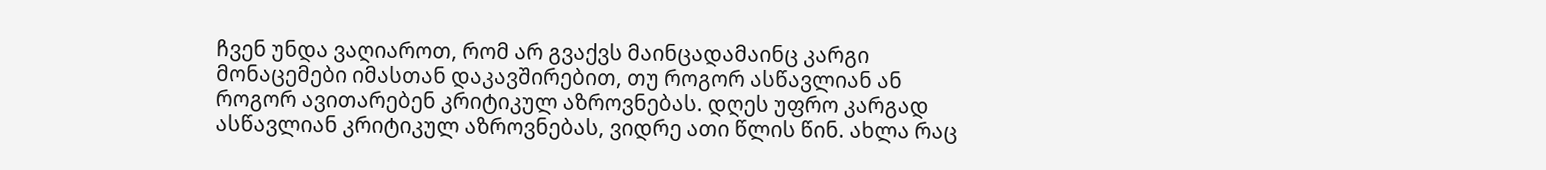ჩვენ უნდა ვაღიაროთ, რომ არ გვაქვს მაინცადამაინც კარგი მონაცემები იმასთან დაკავშირებით, თუ როგორ ასწავლიან ან როგორ ავითარებენ კრიტიკულ აზროვნებას. დღეს უფრო კარგად ასწავლიან კრიტიკულ აზროვნებას, ვიდრე ათი წლის წინ. ახლა რაც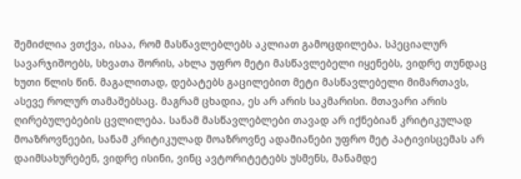შემიძლია ვთქვა, ისაა, რომ მასწავლებლებს აკლიათ გამოცდილება. სპეციალურ სავარჯიშოებს, სხვათა შორის, ახლა უფრო მეტი მასწავლებელი იყენებს, ვიდრე თუნდაც ხუთი წლის წინ. მაგალითად, დებატებს გაცილებით მეტი მასწავლებელი მიმართავს, ასევე როლურ თამაშებსაც. მაგრამ ცხადია, ეს არ არის საკმარისი. მთავარი არის ღირებულებების ცვლილება. სანამ მასწავლებლები თავად არ იქნებიან კრიტიკულად მოაზროვნეები, სანამ კრიტიკულად მოაზროვნე ადამიანები უფრო მეტ პატივისცემას არ დაიმსახურებენ, ვიდრე ისინი, ვინც ავტორიტეტებს უსმენს, მანამდე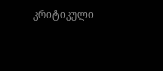კრიტიკული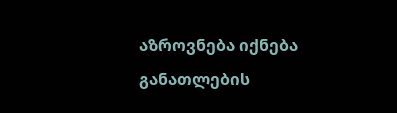აზროვნება იქნება განათლების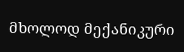მხოლოდ მექანიკური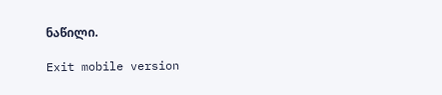ნაწილი.

Exit mobile version